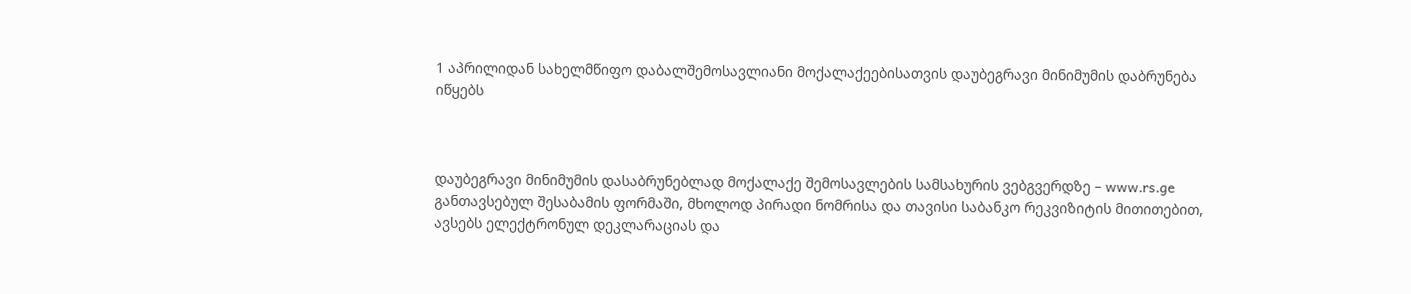1 აპრილიდან სახელმწიფო დაბალშემოსავლიანი მოქალაქეებისათვის დაუბეგრავი მინიმუმის დაბრუნება იწყებს



დაუბეგრავი მინიმუმის დასაბრუნებლად მოქალაქე შემოსავლების სამსახურის ვებგვერდზე – www.rs.ge განთავსებულ შესაბამის ფორმაში, მხოლოდ პირადი ნომრისა და თავისი საბანკო რეკვიზიტის მითითებით, ავსებს ელექტრონულ დეკლარაციას და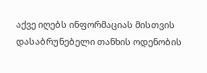აქვე იღებს ინფორმაციას მისთვის დასაბრუნებელი თანხის ოდენობის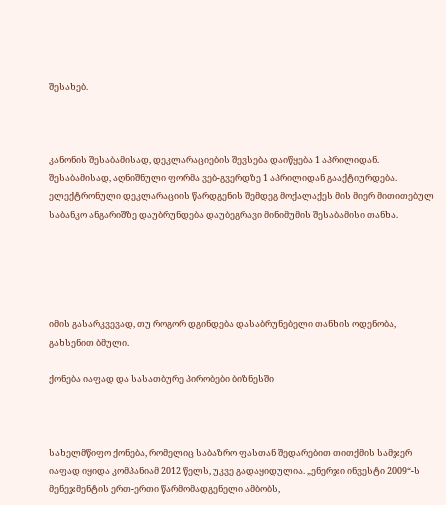შესახებ.



კანონის შესაბამისად, დეკლარაციების შევსება დაიწყება 1 აპრილიდან. შესაბამისად, აღნიშნული ფორმა ვებ-გვერდზე 1 აპრილიდან გააქტიურდება. ელექტრონული დეკლარაციის წარდგენის შემდეგ მოქალაქეს მის მიერ მითითებულ საბანკო ანგარიშზე დაუბრუნდება დაუბეგრავი მინიმუმის შესაბამისი თანხა.





იმის გასარკვევად, თუ როგორ დგინდება დასაბრუნებელი თანხის ოდენობა, გახსენით ბმული.

ქონება იაფად და სასათბურე პირობები ბიზნესში



სახელმწიფო ქონება, რომელიც საბაზრო ფასთან შედარებით თითქმის სამჯერ იაფად იყიდა კომპანიამ 2012 წელს, უკვე გადაყიდულია. „ენერჯი ინვესტი 2009“-ს მენეჯმენტის ერთ-ერთი წარმომადგენელი ამბობს,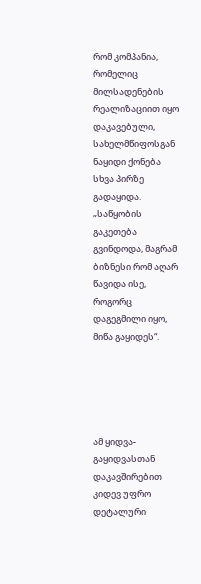რომ კომპანია, რომელიც მილსადენების რეალიზაციით იყო დაკავებული, სახელმწიფოსგან ნაყიდი ქონება სხვა პირზე გადაყიდა. „საწყობის გაკეთება გვინდოდა, მაგრამ ბიზნესი რომ აღარ წავიდა ისე, როგორც დაგეგმილი იყო, მიწა გაყიდეს“.





ამ ყიდვა-გაყიდვასთან დაკავშირებით კიდევ უფრო დეტალური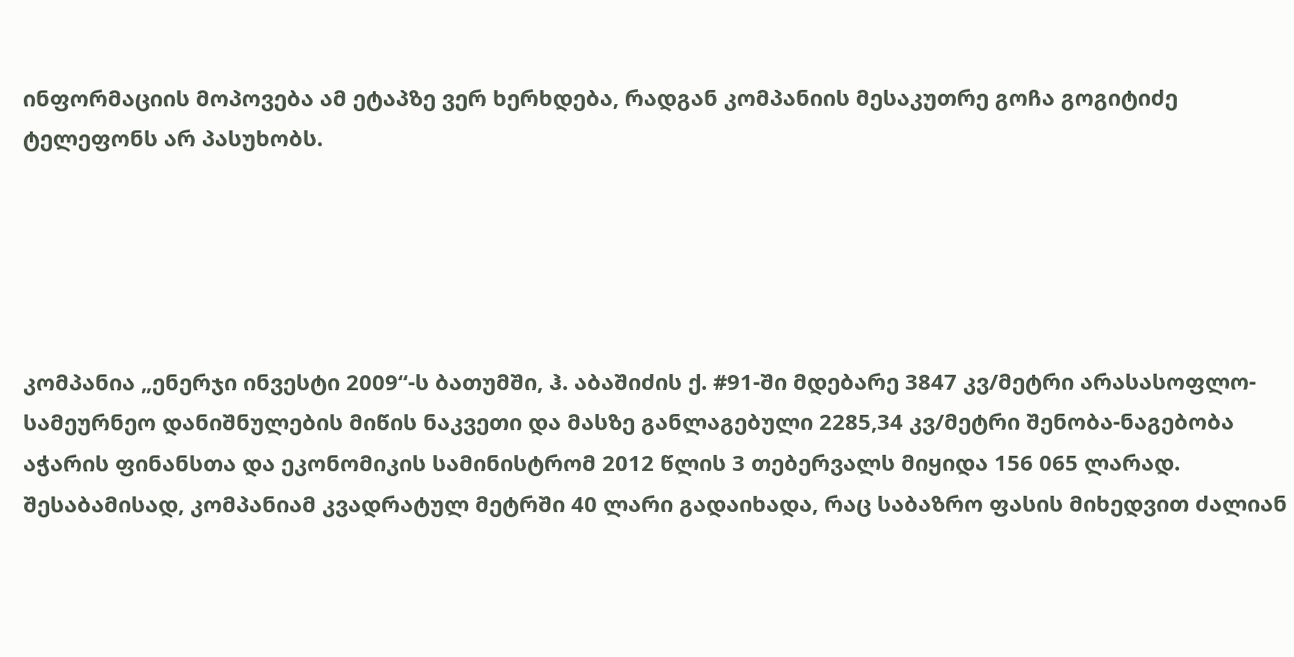ინფორმაციის მოპოვება ამ ეტაპზე ვერ ხერხდება, რადგან კომპანიის მესაკუთრე გოჩა გოგიტიძე ტელეფონს არ პასუხობს.





კომპანია „ენერჯი ინვესტი 2009“-ს ბათუმში, ჰ. აბაშიძის ქ. #91-ში მდებარე 3847 კვ/მეტრი არასასოფლო-სამეურნეო დანიშნულების მიწის ნაკვეთი და მასზე განლაგებული 2285,34 კვ/მეტრი შენობა-ნაგებობა აჭარის ფინანსთა და ეკონომიკის სამინისტრომ 2012 წლის 3 თებერვალს მიყიდა 156 065 ლარად. შესაბამისად, კომპანიამ კვადრატულ მეტრში 40 ლარი გადაიხადა, რაც საბაზრო ფასის მიხედვით ძალიან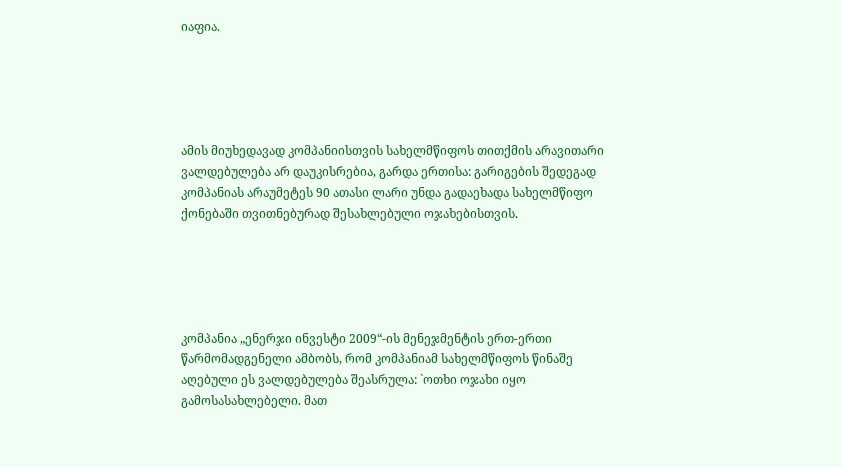იაფია.





ამის მიუხედავად კომპანიისთვის სახელმწიფოს თითქმის არავითარი ვალდებულება არ დაუკისრებია, გარდა ერთისა: გარიგების შედეგად კომპანიას არაუმეტეს 90 ათასი ლარი უნდა გადაეხადა სახელმწიფო ქონებაში თვითნებურად შესახლებული ოჯახებისთვის.





კომპანია „ენერჯი ინვესტი 2009“-ის მენეჯმენტის ერთ-ერთი წარმომადგენელი ამბობს, რომ კომპანიამ სახელმწიფოს წინაშე აღებული ეს ვალდებულება შეასრულა: `ოთხი ოჯახი იყო გამოსასახლებელი. მათ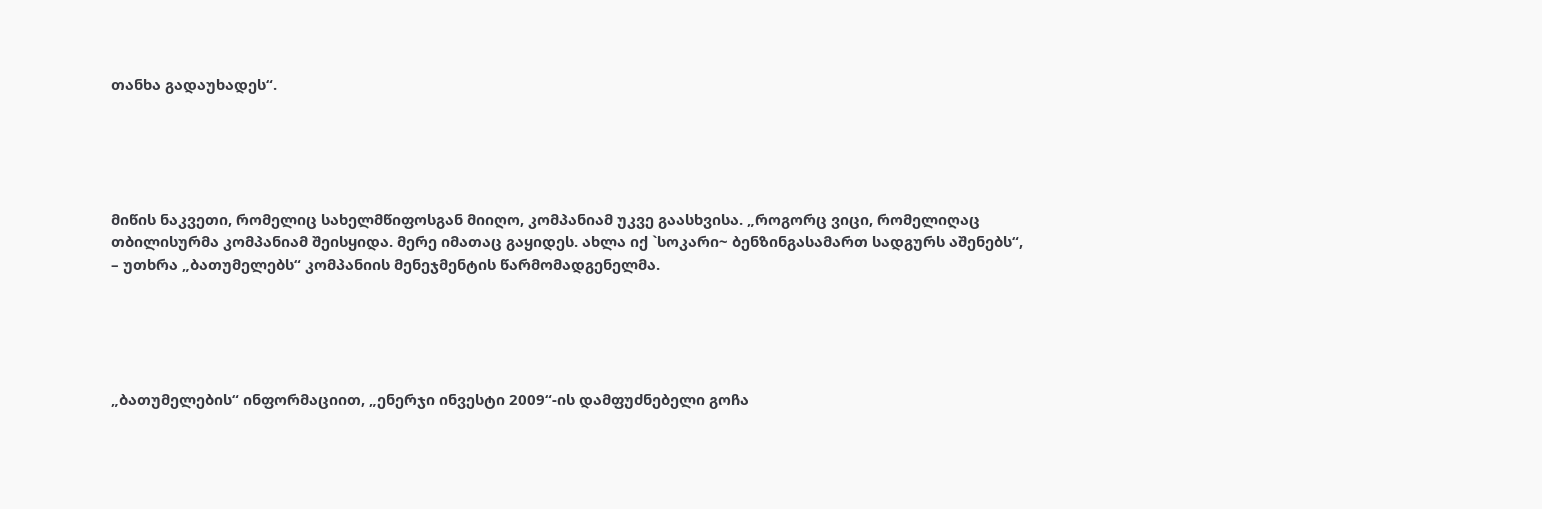თანხა გადაუხადეს“.





მიწის ნაკვეთი, რომელიც სახელმწიფოსგან მიიღო, კომპანიამ უკვე გაასხვისა. „როგორც ვიცი, რომელიღაც თბილისურმა კომპანიამ შეისყიდა. მერე იმათაც გაყიდეს. ახლა იქ `სოკარი~ ბენზინგასამართ სადგურს აშენებს“, – უთხრა „ბათუმელებს“ კომპანიის მენეჯმენტის წარმომადგენელმა.





„ბათუმელების“ ინფორმაციით, „ენერჯი ინვესტი 2009“-ის დამფუძნებელი გოჩა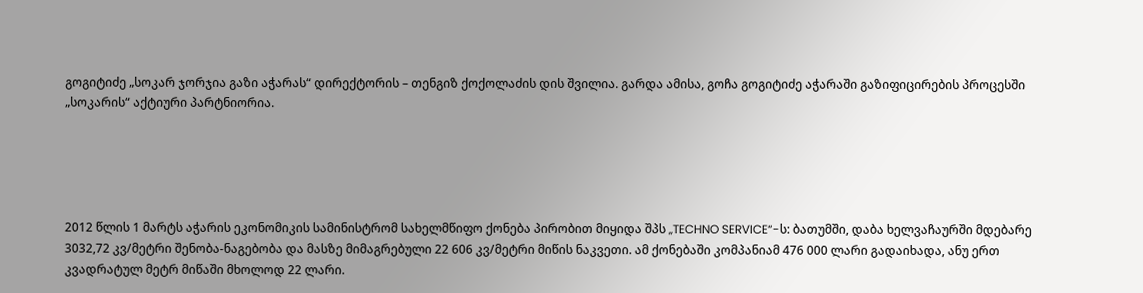გოგიტიძე „სოკარ ჯორჯია გაზი აჭარას“ დირექტორის – თენგიზ ქოქოლაძის დის შვილია. გარდა ამისა, გოჩა გოგიტიძე აჭარაში გაზიფიცირების პროცესში „სოკარის“ აქტიური პარტნიორია.





2012 წლის 1 მარტს აჭარის ეკონომიკის სამინისტრომ სახელმწიფო ქონება პირობით მიყიდა შპს „TECHNO SERVICE“-ს: ბათუმში, დაბა ხელვაჩაურში მდებარე 3032,72 კვ/მეტრი შენობა-ნაგებობა და მასზე მიმაგრებული 22 606 კვ/მეტრი მიწის ნაკვეთი. ამ ქონებაში კომპანიამ 476 000 ლარი გადაიხადა, ანუ ერთ კვადრატულ მეტრ მიწაში მხოლოდ 22 ლარი.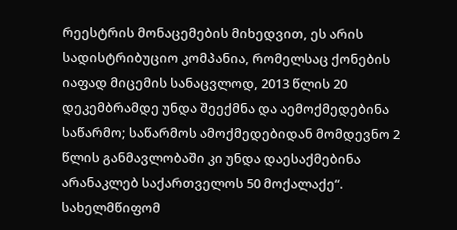რეესტრის მონაცემების მიხედვით, ეს არის სადისტრიბუციო კომპანია, რომელსაც ქონების იაფად მიცემის სანაცვლოდ, 2013 წლის 20 დეკემბრამდე უნდა შეექმნა და აემოქმედებინა საწარმო; საწარმოს ამოქმედებიდან მომდევნო 2 წლის განმავლობაში კი უნდა დაესაქმებინა არანაკლებ საქართველოს 50 მოქალაქე“. სახელმწიფომ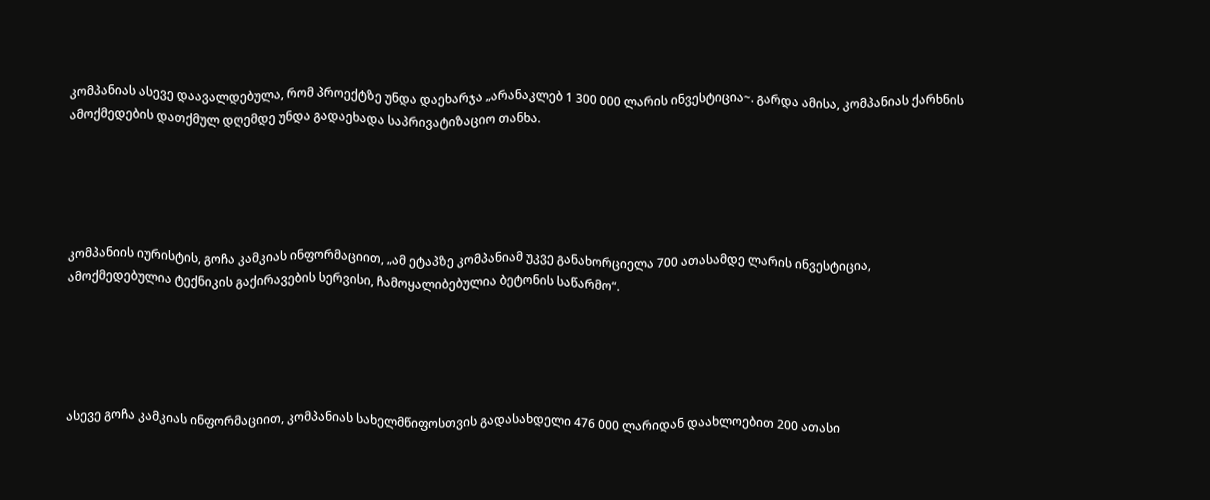კომპანიას ასევე დაავალდებულა, რომ პროექტზე უნდა დაეხარჯა „არანაკლებ 1 300 000 ლარის ინვესტიცია~. გარდა ამისა, კომპანიას ქარხნის ამოქმედების დათქმულ დღემდე უნდა გადაეხადა საპრივატიზაციო თანხა.





კომპანიის იურისტის, გოჩა კამკიას ინფორმაციით, „ამ ეტაპზე კომპანიამ უკვე განახორციელა 700 ათასამდე ლარის ინვესტიცია, ამოქმედებულია ტექნიკის გაქირავების სერვისი, ჩამოყალიბებულია ბეტონის საწარმო“.





ასევე გოჩა კამკიას ინფორმაციით, კომპანიას სახელმწიფოსთვის გადასახდელი 476 000 ლარიდან დაახლოებით 200 ათასი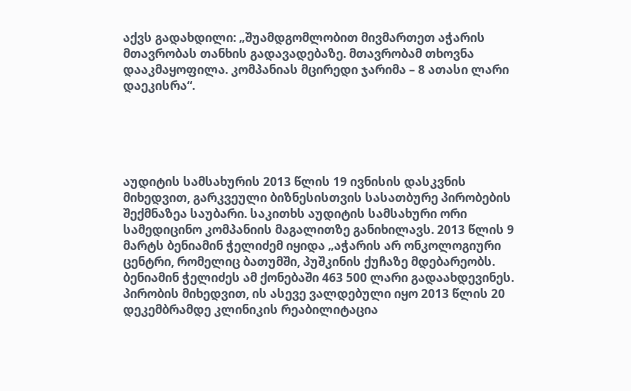აქვს გადახდილი: „შუამდგომლობით მივმართეთ აჭარის მთავრობას თანხის გადავადებაზე. მთავრობამ თხოვნა დააკმაყოფილა. კომპანიას მცირედი ჯარიმა – 8 ათასი ლარი დაეკისრა“.





აუდიტის სამსახურის 2013 წლის 19 ივნისის დასკვნის მიხედვით, გარკვეული ბიზნესისთვის სასათბურე პირობების შექმნაზეა საუბარი. საკითხს აუდიტის სამსახური ორი სამედიცინო კომპანიის მაგალითზე განიხილავს. 2013 წლის 9 მარტს ბენიამინ ჭელიძემ იყიდა „აჭარის არ ონკოლოგიური ცენტრი, რომელიც ბათუმში, პუშკინის ქუჩაზე მდებარეობს. ბენიამინ ჭელიძეს ამ ქონებაში 463 500 ლარი გადაახდევინეს. პირობის მიხედვით, ის ასევე ვალდებული იყო 2013 წლის 20 დეკემბრამდე კლინიკის რეაბილიტაცია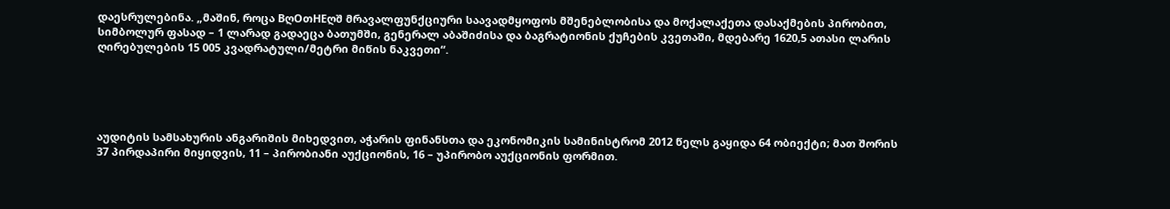დაესრულებინა. „მაშინ, როცა BღOთHEღშ მრავალფუნქციური საავადმყოფოს მშენებლობისა და მოქალაქეთა დასაქმების პირობით, სიმბოლურ ფასად – 1 ლარად გადაეცა ბათუმში, გენერალ აბაშიძისა და ბაგრატიონის ქუჩების კვეთაში, მდებარე 1620,5 ათასი ლარის ღირებულების 15 005 კვადრატული/მეტრი მიწის ნაკვეთი“.





აუდიტის სამსახურის ანგარიშის მიხედვით, აჭარის ფინანსთა და ეკონომიკის სამინისტრომ 2012 წელს გაყიდა 64 ობიექტი; მათ შორის 37 პირდაპირი მიყიდვის, 11 – პირობიანი აუქციონის, 16 – უპირობო აუქციონის ფორმით.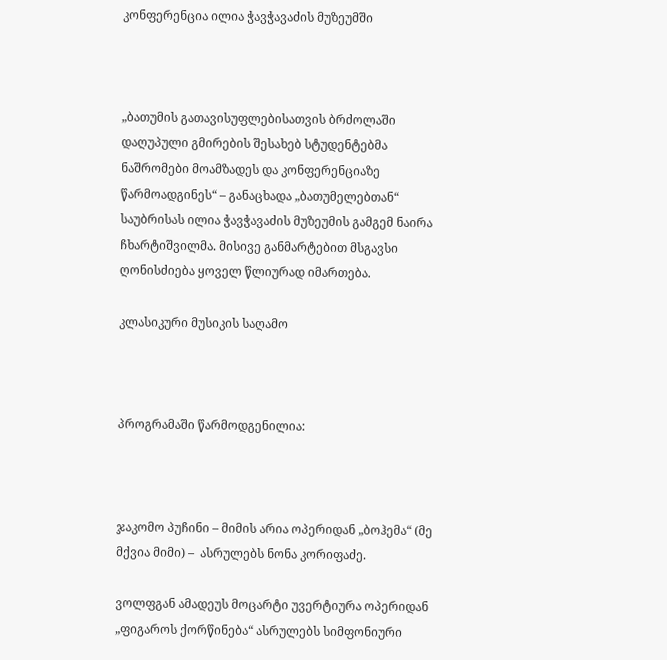კონფერენცია ილია ჭავჭავაძის მუზეუმში



„ბათუმის გათავისუფლებისათვის ბრძოლაში დაღუპული გმირების შესახებ სტუდენტებმა ნაშრომები მოამზადეს და კონფერენციაზე წარმოადგინეს“ – განაცხადა „ბათუმელებთან“ საუბრისას ილია ჭავჭავაძის მუზეუმის გამგემ ნაირა ჩხარტიშვილმა. მისივე განმარტებით მსგავსი ღონისძიება ყოველ წლიურად იმართება.

კლასიკური მუსიკის საღამო



პროგრამაში წარმოდგენილია:



ჯაკომო პუჩინი – მიმის არია ოპერიდან „ბოჰემა“ (მე მქვია მიმი) –  ასრულებს ნონა კორიფაძე.

ვოლფგან ამადეუს მოცარტი უვერტიურა ოპერიდან „ფიგაროს ქორწინება“ ასრულებს სიმფონიური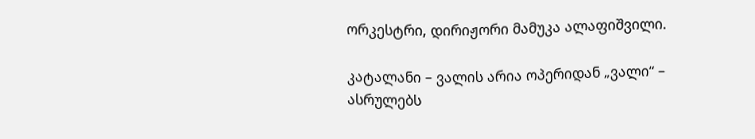ორკესტრი, დირიჟორი მამუკა ალაფიშვილი.

კატალანი – ვალის არია ოპერიდან „ვალი“ –  ასრულებს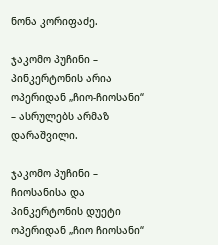ნონა კორიფაძე.

ჯაკომო პუჩინი – პინკერტონის არია ოპერიდან „ჩიო-ჩიოსანი“ – ასრულებს არმაზ დარაშვილი.

ჯაკომო პუჩინი – ჩიოსანისა და პინკერტონის დუეტი ოპერიდან „ჩიო ჩიოსანი“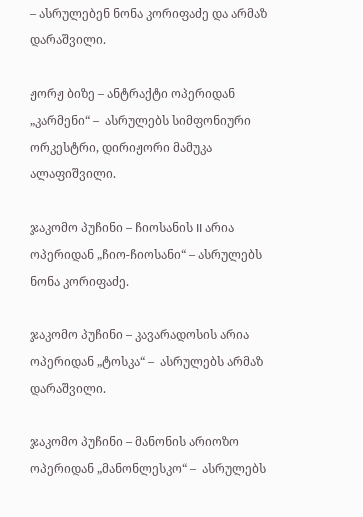– ასრულებენ ნონა კორიფაძე და არმაზ დარაშვილი.

ჟორჟ ბიზე – ანტრაქტი ოპერიდან „კარმენი“ –  ასრულებს სიმფონიური ორკესტრი, დირიჟორი მამუკა ალაფიშვილი.

ჯაკომო პუჩინი – ჩიოსანის II არია  ოპერიდან „ჩიო-ჩიოსანი“ – ასრულებს ნონა კორიფაძე.

ჯაკომო პუჩინი – კავარადოსის არია ოპერიდან „ტოსკა“ –  ასრულებს არმაზ დარაშვილი.

ჯაკომო პუჩინი – მანონის არიოზო ოპერიდან „მანონლესკო“ –  ასრულებს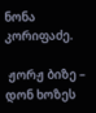ნონა კორიფაძე.

 ჟორჟ ბიზე – დონ ხოზეს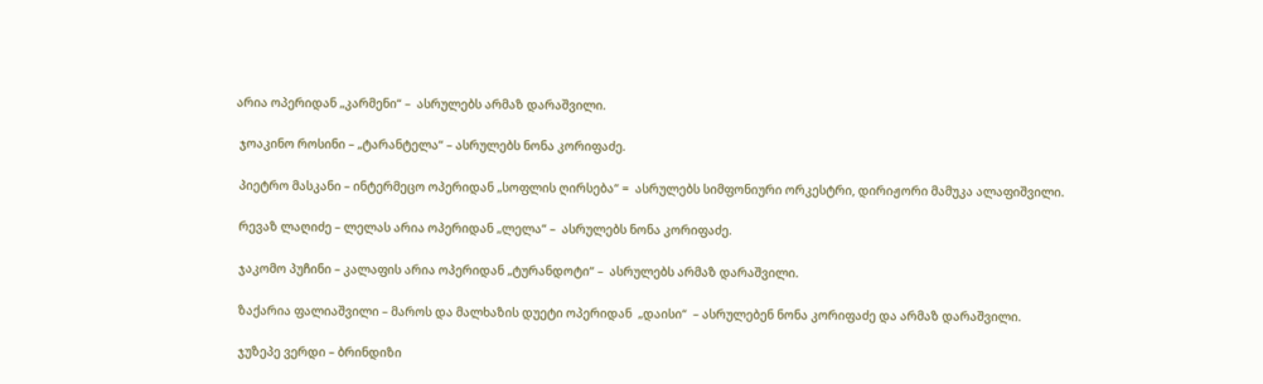არია ოპერიდან „კარმენი“ –  ასრულებს არმაზ დარაშვილი.

 ჯოაკინო როსინი – „ტარანტელა“ – ასრულებს ნონა კორიფაძე.

 პიეტრო მასკანი – ინტერმეცო ოპერიდან „სოფლის ღირსება“ =  ასრულებს სიმფონიური ორკესტრი, დირიჟორი მამუკა ალაფიშვილი.

 რევაზ ლაღიძე – ლელას არია ოპერიდან „ლელა“ –  ასრულებს ნონა კორიფაძე.

 ჯაკომო პუჩინი – კალაფის არია ოპერიდან „ტურანდოტი“ –  ასრულებს არმაზ დარაშვილი.

 ზაქარია ფალიაშვილი – მაროს და მალხაზის დუეტი ოპერიდან  „დაისი“  – ასრულებენ ნონა კორიფაძე და არმაზ დარაშვილი.

 ჯუზეპე ვერდი – ბრინდიზი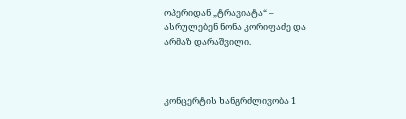ოპერიდან „ტრავიატა“ – ასრულებენ ნონა კორიფაძე და არმაზ დარაშვილი.



კონცერტის ხანგრძლივობა 1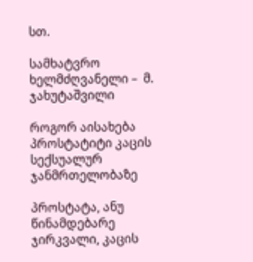სთ.

სამხატვრო ხელმძღვანელი –  მ. ჯახუტაშვილი

როგორ აისახება პროსტატიტი კაცის სექსუალურ ჯანმრთელობაზე

პროსტატა, ანუ წინამდებარე ჯირკვალი, კაცის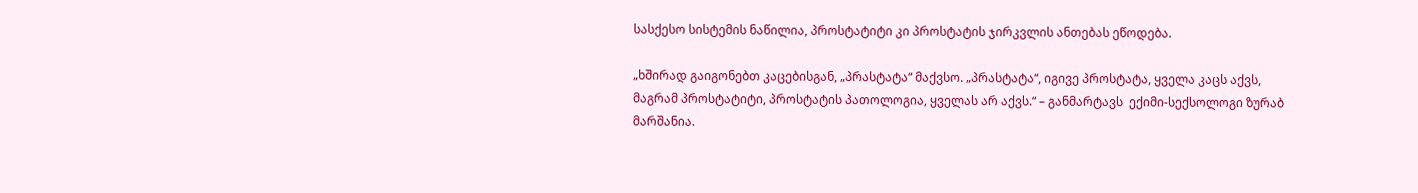სასქესო სისტემის ნაწილია, პროსტატიტი კი პროსტატის ჯირკვლის ანთებას ეწოდება.

„ხშირად გაიგონებთ კაცებისგან, „პრასტატა“ მაქვსო. „პრასტატა“, იგივე პროსტატა, ყველა კაცს აქვს, მაგრამ პროსტატიტი, პროსტატის პათოლოგია, ყველას არ აქვს.“ – განმარტავს  ექიმი-სექსოლოგი ზურაბ მარშანია.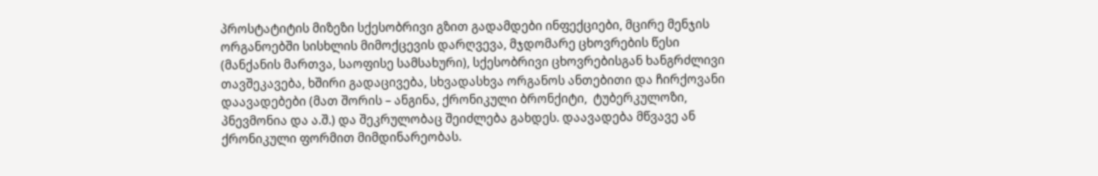პროსტატიტის მიზეზი სქესობრივი გზით გადამდები ინფექციები, მცირე მენჯის ორგანოებში სისხლის მიმოქცევის დარღვევა, მჯდომარე ცხოვრების წესი (მანქანის მართვა, საოფისე სამსახური), სქესობრივი ცხოვრებისგან ხანგრძლივი თავშეკავება, ხშირი გადაცივება, სხვადასხვა ორგანოს ანთებითი და ჩირქოვანი დაავადებები (მათ შორის – ანგინა, ქრონიკული ბრონქიტი,  ტუბერკულოზი, პნევმონია და ა.შ.) და შეკრულობაც შეიძლება გახდეს. დაავადება მწვავე ან ქრონიკული ფორმით მიმდინარეობას.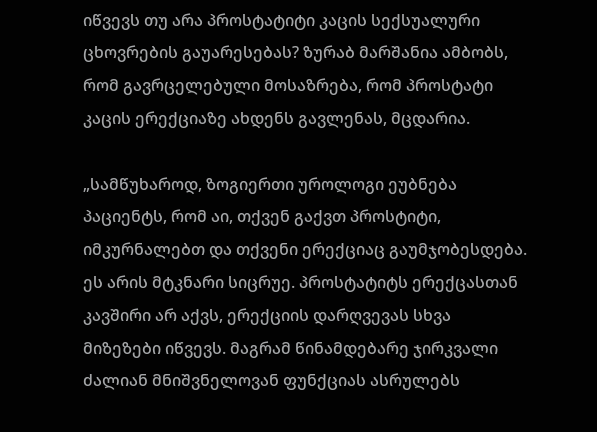იწვევს თუ არა პროსტატიტი კაცის სექსუალური ცხოვრების გაუარესებას? ზურაბ მარშანია ამბობს, რომ გავრცელებული მოსაზრება, რომ პროსტატი კაცის ერექციაზე ახდენს გავლენას, მცდარია.

„სამწუხაროდ, ზოგიერთი უროლოგი ეუბნება პაციენტს, რომ აი, თქვენ გაქვთ პროსტიტი, იმკურნალებთ და თქვენი ერექციაც გაუმჯობესდება. ეს არის მტკნარი სიცრუე. პროსტატიტს ერექცასთან კავშირი არ აქვს, ერექციის დარღვევას სხვა მიზეზები იწვევს. მაგრამ წინამდებარე ჯირკვალი ძალიან მნიშვნელოვან ფუნქციას ასრულებს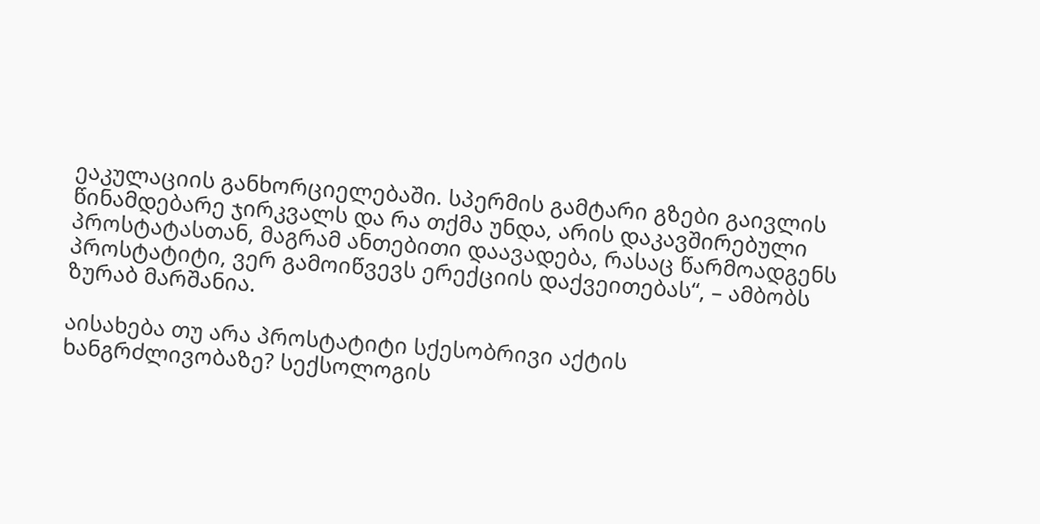ეაკულაციის განხორციელებაში. სპერმის გამტარი გზები გაივლის წინამდებარე ჯირკვალს და რა თქმა უნდა, არის დაკავშირებული პროსტატასთან, მაგრამ ანთებითი დაავადება, რასაც წარმოადგენს პროსტატიტი, ვერ გამოიწვევს ერექციის დაქვეითებას“, – ამბობს ზურაბ მარშანია.

აისახება თუ არა პროსტატიტი სქესობრივი აქტის ხანგრძლივობაზე? სექსოლოგის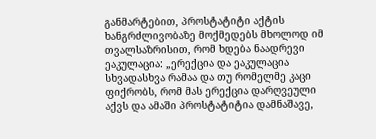განმარტებით, პროსტატიტი აქტის ხანგრძლივობაზე მოქმედებს მხოლოდ იმ თვალსაზრისით, რომ ხდება ნაადრევი ეაკულაცია: „ერექცია და ეაკულაცია სხვადასხვა რამაა და თუ რომელმე კაცი ფიქრობს, რომ მას ერექცია დარღვეული აქვს და ამაში პროსტატიტია დამნაშავე,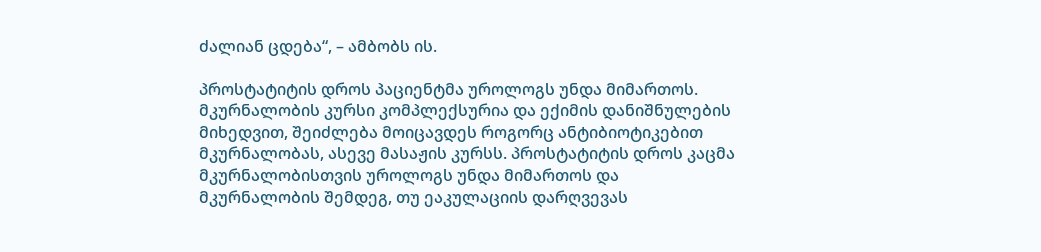ძალიან ცდება“, – ამბობს ის.

პროსტატიტის დროს პაციენტმა უროლოგს უნდა მიმართოს. მკურნალობის კურსი კომპლექსურია და ექიმის დანიშნულების მიხედვით, შეიძლება მოიცავდეს როგორც ანტიბიოტიკებით მკურნალობას, ასევე მასაჟის კურსს. პროსტატიტის დროს კაცმა მკურნალობისთვის უროლოგს უნდა მიმართოს და მკურნალობის შემდეგ, თუ ეაკულაციის დარღვევას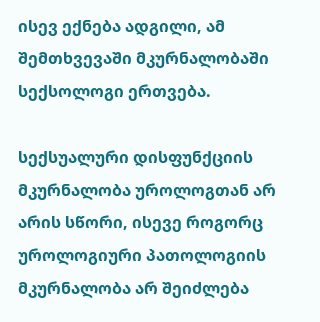ისევ ექნება ადგილი, ამ შემთხვევაში მკურნალობაში სექსოლოგი ერთვება.

სექსუალური დისფუნქციის მკურნალობა უროლოგთან არ არის სწორი, ისევე როგორც უროლოგიური პათოლოგიის მკურნალობა არ შეიძლება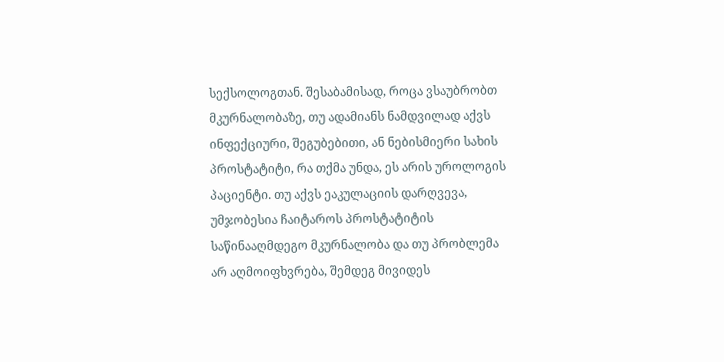სექსოლოგთან. შესაბამისად, როცა ვსაუბრობთ მკურნალობაზე, თუ ადამიანს ნამდვილად აქვს ინფექციური, შეგუბებითი, ან ნებისმიერი სახის პროსტატიტი, რა თქმა უნდა, ეს არის უროლოგის პაციენტი. თუ აქვს ეაკულაციის დარღვევა, უმჯობესია ჩაიტაროს პროსტატიტის საწინააღმდეგო მკურნალობა და თუ პრობლემა არ აღმოიფხვრება, შემდეგ მივიდეს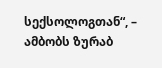სექსოლოგთან“, – ამბობს ზურაბ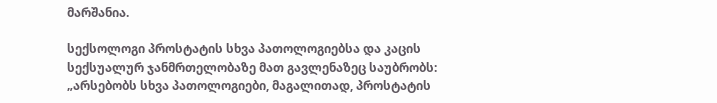მარშანია.

სექსოლოგი პროსტატის სხვა პათოლოგიებსა და კაცის სექსუალურ ჯანმრთელობაზე მათ გავლენაზეც საუბრობს: „არსებობს სხვა პათოლოგიები, მაგალითად, პროსტატის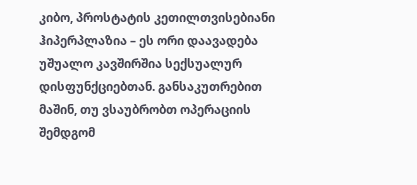კიბო, პროსტატის კეთილთვისებიანი ჰიპერპლაზია – ეს ორი დაავადება უშუალო კავშირშია სექსუალურ დისფუნქციებთან. განსაკუთრებით მაშინ, თუ ვსაუბრობთ ოპერაციის შემდგომ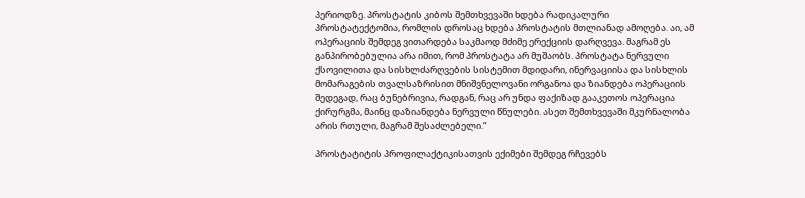პერიოდზე. პროსტატის კიბოს შემთხვევაში ხდება რადიკალური პროსტატექტომია, რომლის დროსაც ხდება პროსტატის მთლიანად ამოღება. აი, ამ ოპერაციის შემდეგ ვითარდება საკმაოდ მძიმე ერექციის დარღვევა. მაგრამ ეს განპირობებულია არა იმით, რომ პროსტატა არ მუშაობს. პროსტატა ნერვული ქსოვილითა და სისხლძარღვების სისტემით მდიდარი, ინერვაციისა და სისხლის მომარაგების თვალსაზრისით მნიშვნელოვანი ორგანოა და ზიანდება ოპერაციის შედეგად, რაც ბუნებრივია, რადგან, რაც არ უნდა ფაქიზად გააკეთოს ოპერაცია ქირურგმა, მაინც დაზიანდება ნერვული წნულები. ასეთ შემთხვევაში მკურნალობა არის რთული, მაგრამ შესაძლებელი.“

პროსტატიტის პროფილაქტიკისათვის ექიმები შემდეგ რჩევებს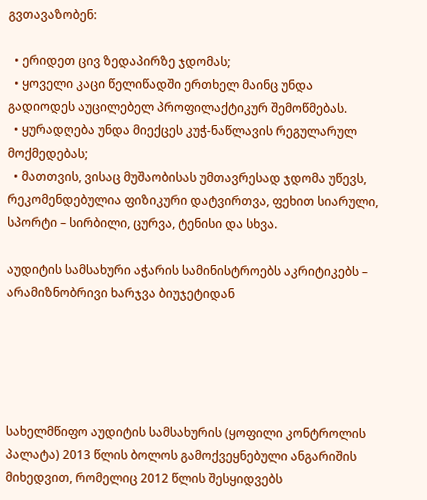გვთავაზობენ:

  • ერიდეთ ცივ ზედაპირზე ჯდომას;
  • ყოველი კაცი წელიწადში ერთხელ მაინც უნდა გადიოდეს აუცილებელ პროფილაქტიკურ შემოწმებას.
  • ყურადღება უნდა მიექცეს კუჭ-ნაწლავის რეგულარულ მოქმედებას;
  • მათთვის, ვისაც მუშაობისას უმთავრესად ჯდომა უწევს, რეკომენდებულია ფიზიკური დატვირთვა, ფეხით სიარული, სპორტი – სირბილი, ცურვა, ტენისი და სხვა.

აუდიტის სამსახური აჭარის სამინისტროებს აკრიტიკებს – არამიზნობრივი ხარჯვა ბიუჯეტიდან





სახელმწიფო აუდიტის სამსახურის (ყოფილი კონტროლის პალატა) 2013 წლის ბოლოს გამოქვეყნებული ანგარიშის მიხედვით, რომელიც 2012 წლის შესყიდვებს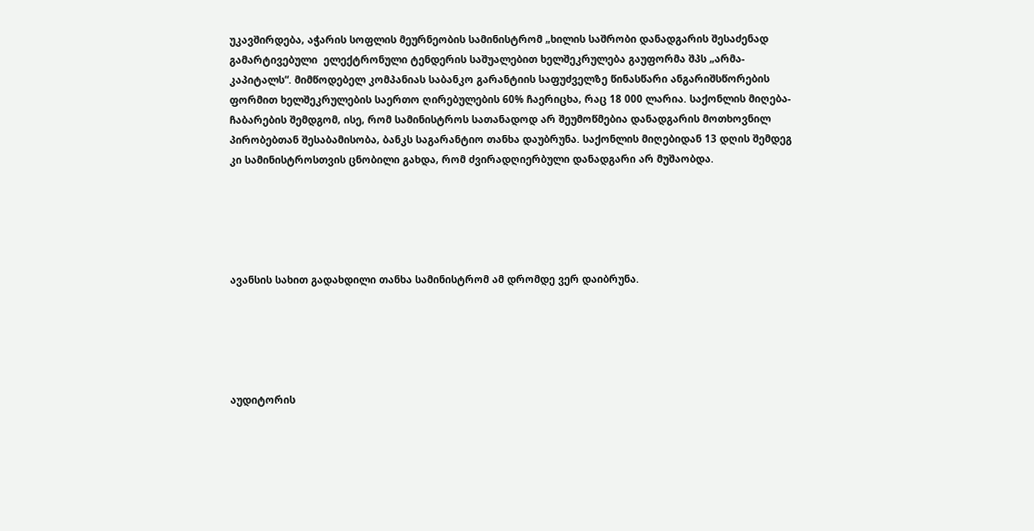უკავშირდება, აჭარის სოფლის მეურნეობის სამინისტრომ „ხილის საშრობი დანადგარის შესაძენად გამარტივებული  ელექტრონული ტენდერის საშუალებით ხელშეკრულება გაუფორმა შპს „არმა-კაპიტალს“. მიმწოდებელ კომპანიას საბანკო გარანტიის საფუძველზე წინასწარი ანგარიშსწორების ფორმით ხელშეკრულების საერთო ღირებულების 60% ჩაერიცხა, რაც 18 000 ლარია. საქონლის მიღება-ჩაბარების შემდგომ, ისე, რომ სამინისტროს სათანადოდ არ შეუმოწმებია დანადგარის მოთხოვნილ პირობებთან შესაბამისობა, ბანკს საგარანტიო თანხა დაუბრუნა. საქონლის მიღებიდან 13 დღის შემდეგ კი სამინისტროსთვის ცნობილი გახდა, რომ ძვირადღიერბული დანადგარი არ მუშაობდა.





ავანსის სახით გადახდილი თანხა სამინისტრომ ამ დრომდე ვერ დაიბრუნა.





აუდიტორის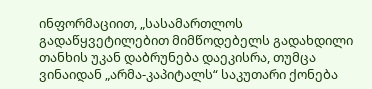ინფორმაციით, „სასამართლოს გადაწყვეტილებით მიმწოდებელს გადახდილი თანხის უკან დაბრუნება დაეკისრა, თუმცა ვინაიდან „არმა-კაპიტალს“ საკუთარი ქონება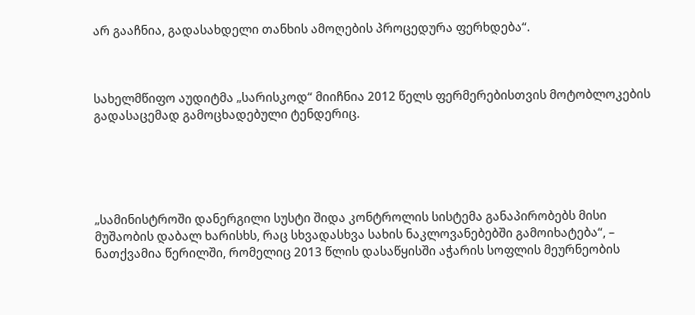არ გააჩნია, გადასახდელი თანხის ამოღების პროცედურა ფერხდება“.



სახელმწიფო აუდიტმა „სარისკოდ“ მიიჩნია 2012 წელს ფერმერებისთვის მოტობლოკების გადასაცემად გამოცხადებული ტენდერიც.





„სამინისტროში დანერგილი სუსტი შიდა კონტროლის სისტემა განაპირობებს მისი მუშაობის დაბალ ხარისხს, რაც სხვადასხვა სახის ნაკლოვანებებში გამოიხატება“, –  ნათქვამია წერილში, რომელიც 2013 წლის დასაწყისში აჭარის სოფლის მეურნეობის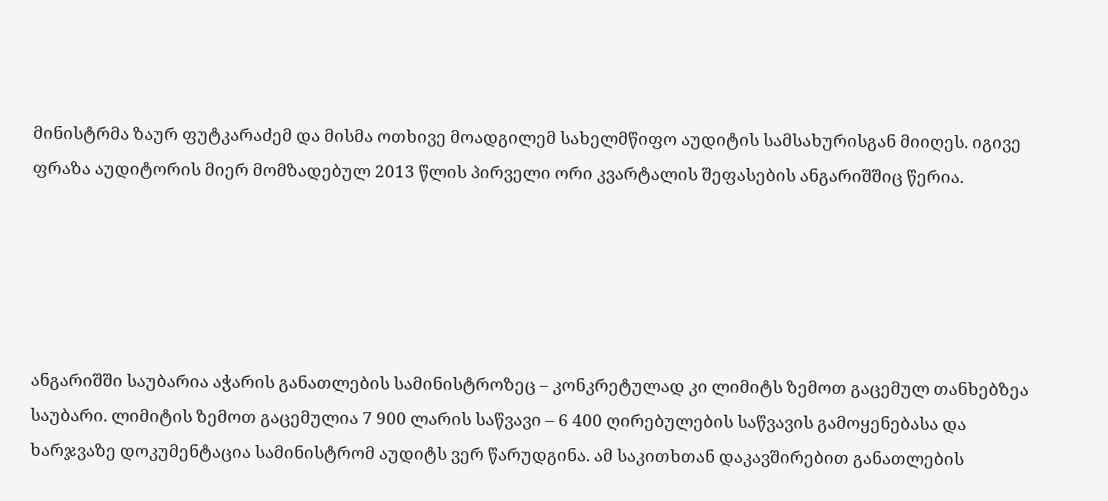მინისტრმა ზაურ ფუტკარაძემ და მისმა ოთხივე მოადგილემ სახელმწიფო აუდიტის სამსახურისგან მიიღეს. იგივე ფრაზა აუდიტორის მიერ მომზადებულ 2013 წლის პირველი ორი კვარტალის შეფასების ანგარიშშიც წერია.





ანგარიშში საუბარია აჭარის განათლების სამინისტროზეც – კონკრეტულად კი ლიმიტს ზემოთ გაცემულ თანხებზეა საუბარი. ლიმიტის ზემოთ გაცემულია 7 900 ლარის საწვავი – 6 400 ღირებულების საწვავის გამოყენებასა და ხარჯვაზე დოკუმენტაცია სამინისტრომ აუდიტს ვერ წარუდგინა. ამ საკითხთან დაკავშირებით განათლების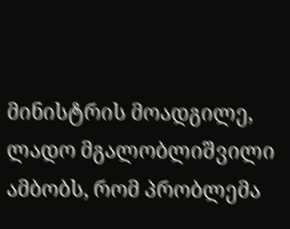მინისტრის მოადგილე, ლადო მგალობლიშვილი ამბობს, რომ პრობლემა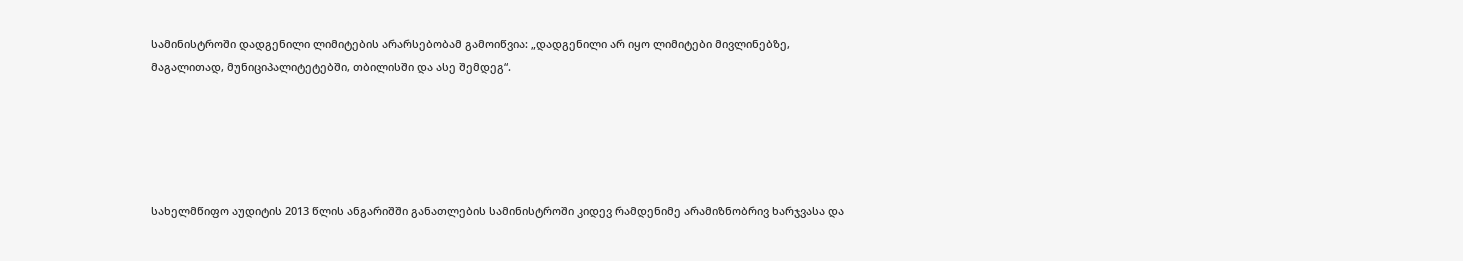სამინისტროში დადგენილი ლიმიტების არარსებობამ გამოიწვია: „დადგენილი არ იყო ლიმიტები მივლინებზე, მაგალითად, მუნიციპალიტეტებში, თბილისში და ასე შემდეგ“.





სახელმწიფო აუდიტის 2013 წლის ანგარიშში განათლების სამინისტროში კიდევ რამდენიმე არამიზნობრივ ხარჯვასა და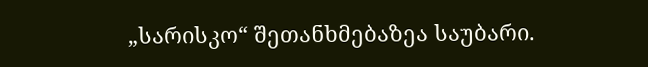„სარისკო“ შეთანხმებაზეა საუბარი.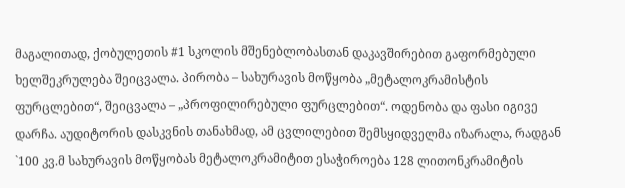მაგალითად, ქობულეთის #1 სკოლის მშენებლობასთან დაკავშირებით გაფორმებული ხელშეკრულება შეიცვალა. პირობა – სახურავის მოწყობა „მეტალოკრამისტის ფურცლებით“, შეიცვალა – „პროფილირებული ფურცლებით“. ოდენობა და ფასი იგივე დარჩა. აუდიტორის დასკვნის თანახმად, ამ ცვლილებით შემსყიდველმა იზარალა, რადგან `100 კვ.მ სახურავის მოწყობას მეტალოკრამიტით ესაჭიროება 128 ლითონკრამიტის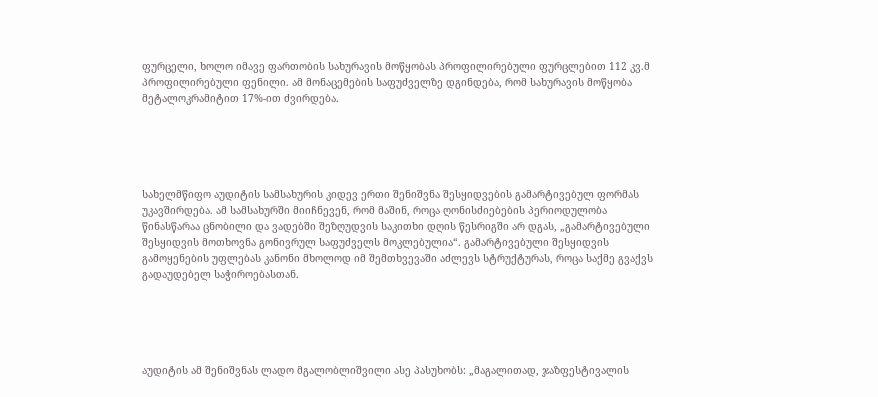ფურცელი, ხოლო იმავე ფართობის სახურავის მოწყობას პროფილირებული ფურცლებით 112 კვ.მ პროფილირებული ფენილი. ამ მონაცემების საფუძველზე დგინდება, რომ სახურავის მოწყობა მეტალოკრამიტით 17%-ით ძვირდება.





სახელმწიფო აუდიტის სამსახურის კიდევ ერთი შენიშვნა შესყიდვების გამარტივებულ ფორმას უკავშირდება. ამ სამსახურში მიიჩნევენ, რომ მაშინ, როცა ღონისძიებების პერიოდულობა წინასწარაა ცნობილი და ვადებში შეზღუდვის საკითხი დღის წესრიგში არ დგას, „გამარტივებული შესყიდვის მოთხოვნა გონივრულ საფუძველს მოკლებულია“. გამარტივებული შესყიდვის გამოყენების უფლებას კანონი მხოლოდ იმ შემთხვევაში აძლევს სტრუქტურას, როცა საქმე გვაქვს გადაუდებელ საჭიროებასთან.





აუდიტის ამ შენიშვნას ლადო მგალობლიშვილი ასე პასუხობს: „მაგალითად, ჯაზფესტივალის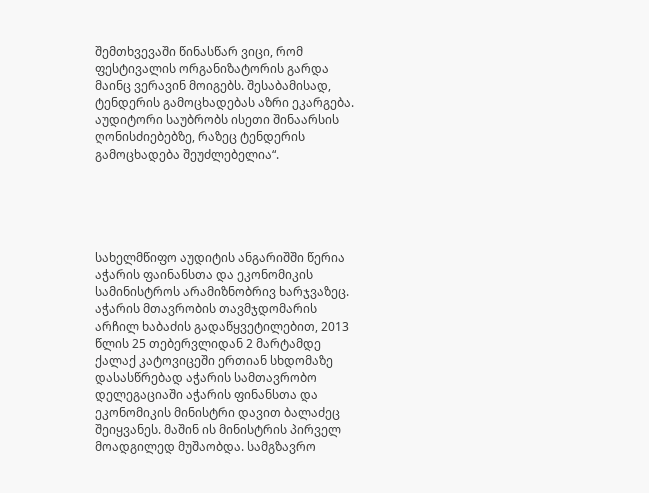შემთხვევაში წინასწარ ვიცი, რომ ფესტივალის ორგანიზატორის გარდა მაინც ვერავინ მოიგებს. შესაბამისად, ტენდერის გამოცხადებას აზრი ეკარგება. აუდიტორი საუბრობს ისეთი შინაარსის ღონისძიებებზე, რაზეც ტენდერის გამოცხადება შეუძლებელია“.





სახელმწიფო აუდიტის ანგარიშში წერია აჭარის ფაინანსთა და ეკონომიკის სამინისტროს არამიზნობრივ ხარჯვაზეც. აჭარის მთავრობის თავმჯდომარის არჩილ ხაბაძის გადაწყვეტილებით, 2013 წლის 25 თებერვლიდან 2 მარტამდე ქალაქ კატოვიცეში ერთიან სხდომაზე დასასწრებად აჭარის სამთავრობო დელეგაციაში აჭარის ფინანსთა და ეკონომიკის მინისტრი დავით ბალაძეც შეიყვანეს. მაშინ ის მინისტრის პირველ მოადგილედ მუშაობდა. სამგზავრო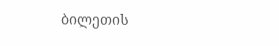ბილეთის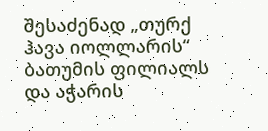შესაძენად „თურქ ჰავა იოლლარის“ ბათუმის ფილიალს და აჭარის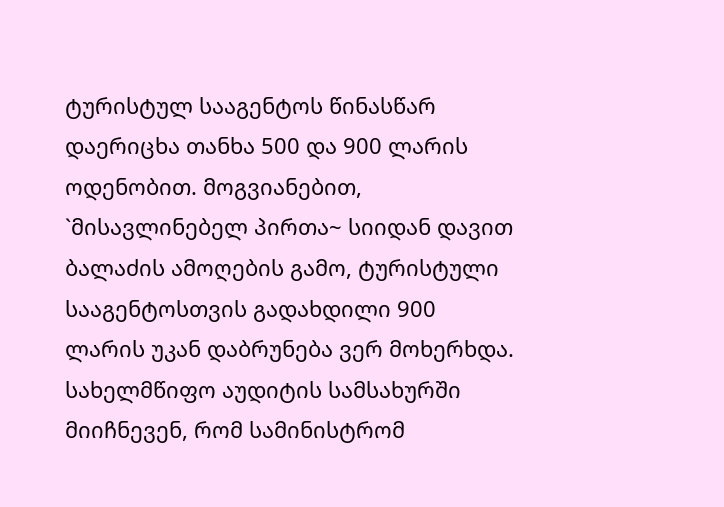ტურისტულ სააგენტოს წინასწარ დაერიცხა თანხა 500 და 900 ლარის ოდენობით. მოგვიანებით, `მისავლინებელ პირთა~ სიიდან დავით ბალაძის ამოღების გამო, ტურისტული სააგენტოსთვის გადახდილი 900 ლარის უკან დაბრუნება ვერ მოხერხდა. სახელმწიფო აუდიტის სამსახურში მიიჩნევენ, რომ სამინისტრომ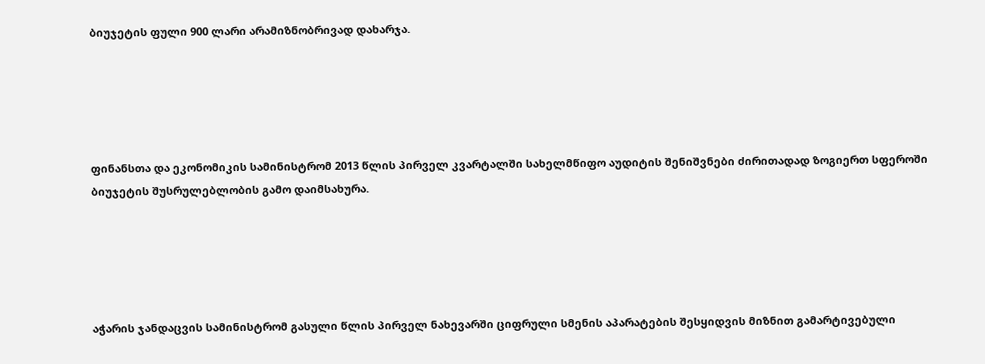ბიუჯეტის ფული 900 ლარი არამიზნობრივად დახარჯა.





ფინანსთა და ეკონომიკის სამინისტრომ 2013 წლის პირველ კვარტალში სახელმწიფო აუდიტის შენიშვნები ძირითადად ზოგიერთ სფეროში ბიუჯეტის შუსრულებლობის გამო დაიმსახურა.





აჭარის ჯანდაცვის სამინისტრომ გასული წლის პირველ ნახევარში ციფრული სმენის აპარატების შესყიდვის მიზნით გამარტივებული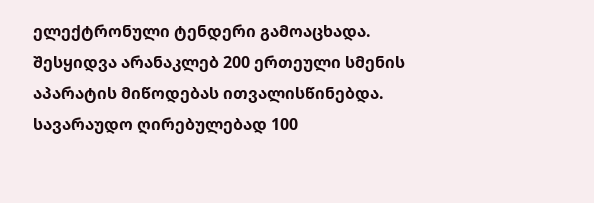ელექტრონული ტენდერი გამოაცხადა. შესყიდვა არანაკლებ 200 ერთეული სმენის აპარატის მიწოდებას ითვალისწინებდა.  სავარაუდო ღირებულებად 100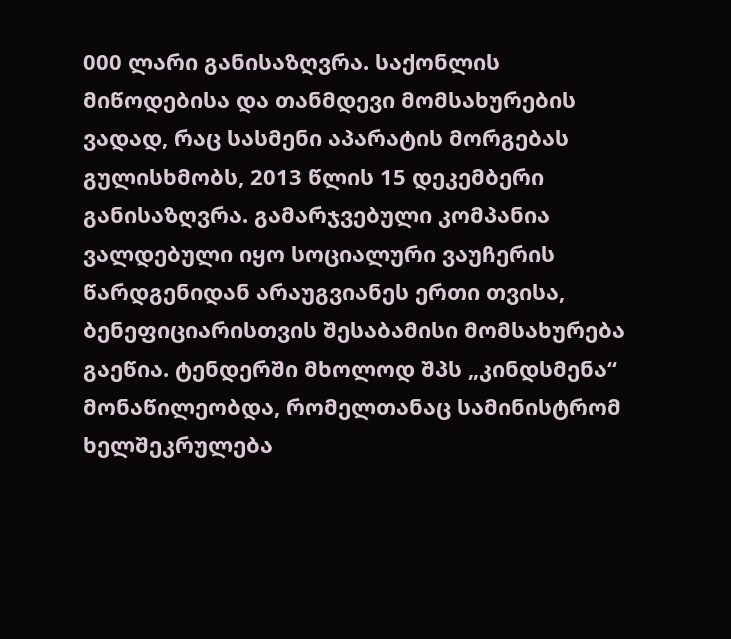000 ლარი განისაზღვრა. საქონლის მიწოდებისა და თანმდევი მომსახურების ვადად, რაც სასმენი აპარატის მორგებას გულისხმობს, 2013 წლის 15 დეკემბერი განისაზღვრა. გამარჯვებული კომპანია ვალდებული იყო სოციალური ვაუჩერის წარდგენიდან არაუგვიანეს ერთი თვისა, ბენეფიციარისთვის შესაბამისი მომსახურება გაეწია. ტენდერში მხოლოდ შპს „კინდსმენა“ მონაწილეობდა, რომელთანაც სამინისტრომ ხელშეკრულება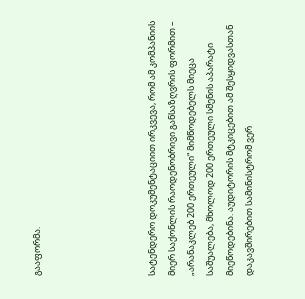გააფორმა.





სატენდერო დოკუმენტაციით ირკვევა, რომ ამ კომპანიის მიერ საქონლის რაოდენობრივი განსაზღვრის ფორმით – „არანაკლებ 200 ერთეული“ მიმწოდებელს მიეცა საშუალება, მხოლოდ 200 ერთეული სმენის აპარატი მიეწოდებინა. აუდიტორის მტკიცებით ამ შესყიდვასთან დაკავშირებით სამინისტრომ ვერ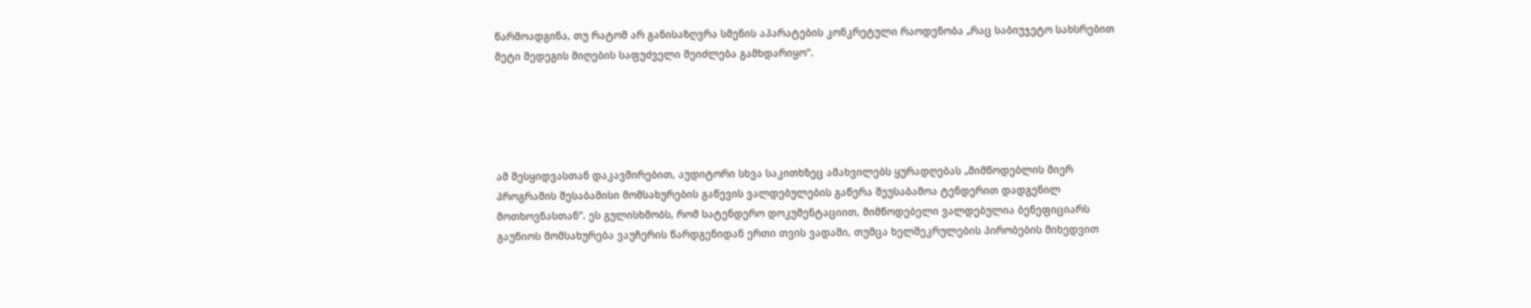წარმოადგინა, თუ რატომ არ განისაზღვრა სმენის აპარატების კონკრეტული რაოდენობა „რაც საბიუჯეტო სახსრებით მეტი შედეგის მიღების საფუძველი შეიძლება გამხდარიყო“.





ამ შესყიდვასთან დაკავშირებით, აუდიტორი სხვა საკითხზეც ამახვილებს ყურადღებას „მიმწოდებლის მიერ პროგრამის შესაბამისი მომსახურების გაწევის ვალდებულების გაწერა შეუსაბამოა ტენდერით დადგენილ მოთხოვნასთან“. ეს გულისხმობს, რომ სატენდერო დოკუმენტაციით, მიმწოდებელი ვალდებულია ბენეფიციარს გაუწიოს მომსახურება ვაუჩერის წარდგენიდან ერთი თვის ვადაში, თუმცა ხელშეკრულების პირობების მიხედვით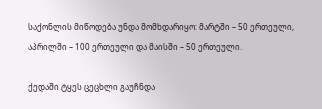საქონლის მიწოდება უნდა მომხდარიყო: მარტში – 50 ერთეული, აპრილში – 100 ერთეული და მაისში – 50 ერთეული.

ქედაში ტყეს ცეცხლი გაუჩნდა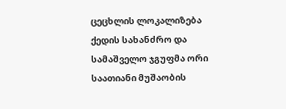ცეცხლის ლოკალიზება ქედის სახანძრო და სამაშველო ჯგუფმა ორი საათიანი მუშაობის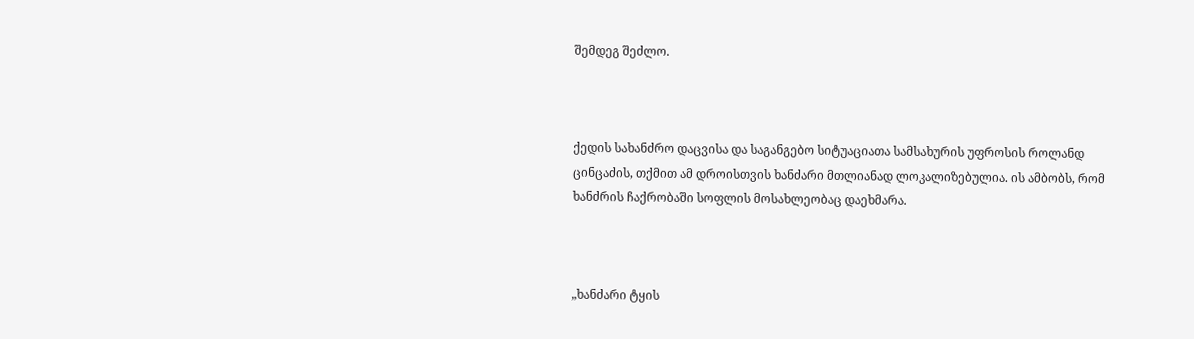შემდეგ შეძლო.



ქედის სახანძრო დაცვისა და საგანგებო სიტუაციათა სამსახურის უფროსის როლანდ ცინცაძის, თქმით ამ დროისთვის ხანძარი მთლიანად ლოკალიზებულია. ის ამბობს, რომ ხანძრის ჩაქრობაში სოფლის მოსახლეობაც დაეხმარა.



„ხანძარი ტყის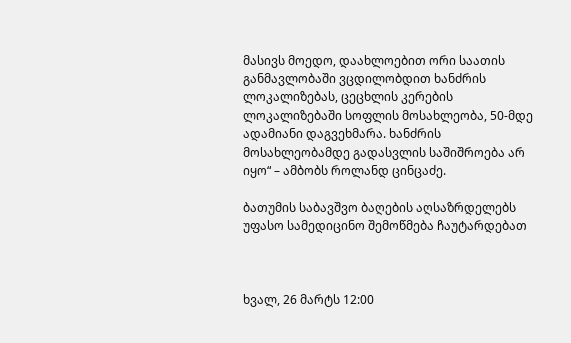მასივს მოედო, დაახლოებით ორი საათის განმავლობაში ვცდილობდით ხანძრის ლოკალიზებას, ცეცხლის კერების ლოკალიზებაში სოფლის მოსახლეობა, 50-მდე ადამიანი დაგვეხმარა. ხანძრის მოსახლეობამდე გადასვლის საშიშროება არ იყო“ – ამბობს როლანდ ცინცაძე.

ბათუმის საბავშვო ბაღების აღსაზრდელებს უფასო სამედიცინო შემოწმება ჩაუტარდებათ



ხვალ, 26 მარტს 12:00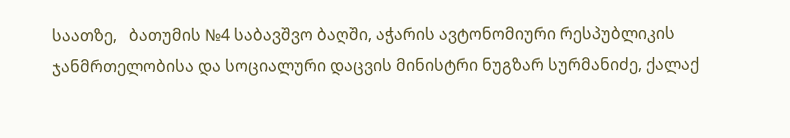საათზე,   ბათუმის №4 საბავშვო ბაღში, აჭარის ავტონომიური რესპუბლიკის ჯანმრთელობისა და სოციალური დაცვის მინისტრი ნუგზარ სურმანიძე, ქალაქ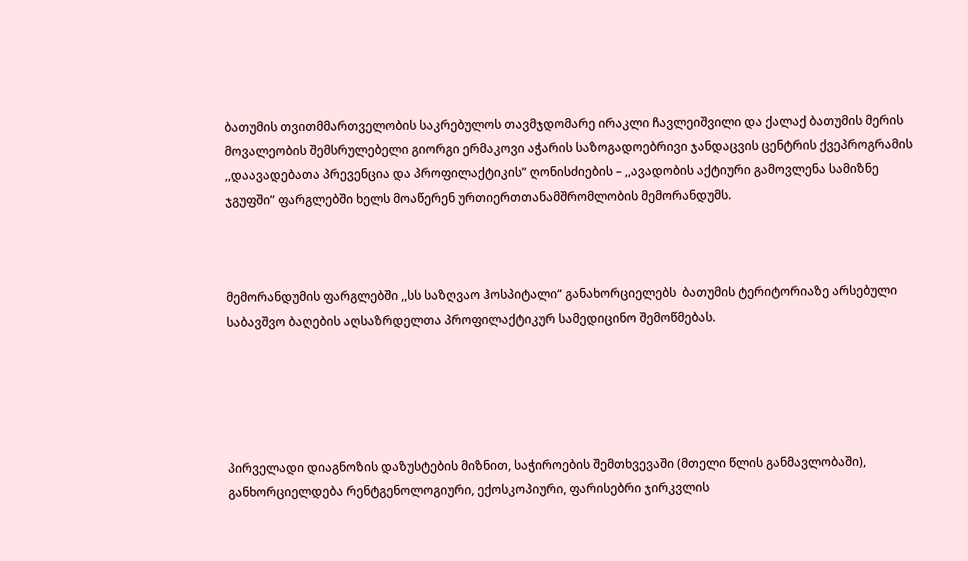ბათუმის თვითმმართველობის საკრებულოს თავმჯდომარე ირაკლი ჩავლეიშვილი და ქალაქ ბათუმის მერის მოვალეობის შემსრულებელი გიორგი ერმაკოვი აჭარის საზოგადოებრივი ჯანდაცვის ცენტრის ქვეპროგრამის ,,დაავადებათა პრევენცია და პროფილაქტიკის” ღონისძიების – ,,ავადობის აქტიური გამოვლენა სამიზნე ჯგუფში” ფარგლებში ხელს მოაწერენ ურთიერთთანამშრომლობის მემორანდუმს.



მემორანდუმის ფარგლებში ,,სს საზღვაო ჰოსპიტალი“ განახორციელებს  ბათუმის ტერიტორიაზე არსებული საბავშვო ბაღების აღსაზრდელთა პროფილაქტიკურ სამედიცინო შემოწმებას.





პირველადი დიაგნოზის დაზუსტების მიზნით, საჭიროების შემთხვევაში (მთელი წლის განმავლობაში), განხორციელდება რენტგენოლოგიური, ექოსკოპიური, ფარისებრი ჯირკვლის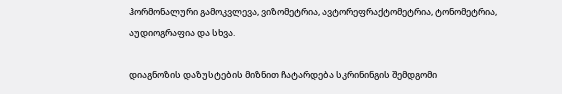ჰორმონალური გამოკვლევა, ვიზომეტრია, ავტორეფრაქტომეტრია, ტონომეტრია, აუდიოგრაფია და სხვა.

დიაგნოზის დაზუსტების მიზნით ჩატარდება სკრინინგის შემდგომი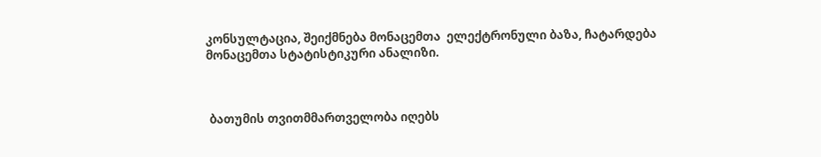კონსულტაცია, შეიქმნება მონაცემთა  ელექტრონული ბაზა, ჩატარდება მონაცემთა სტატისტიკური ანალიზი.



 ბათუმის თვითმმართველობა იღებს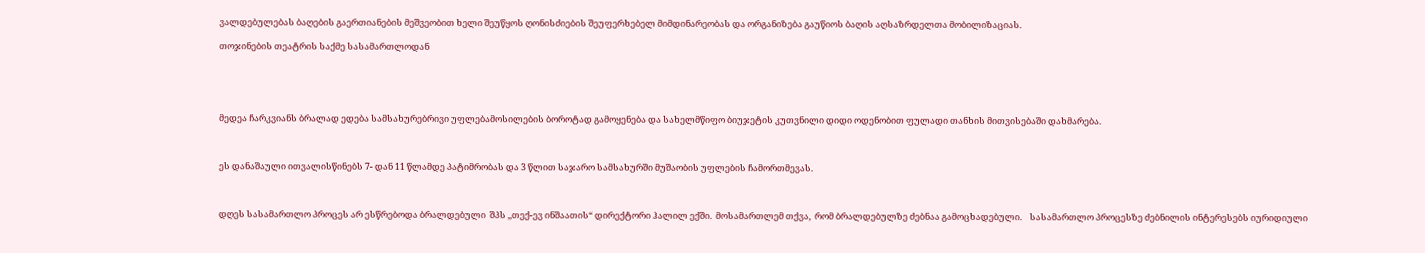ვალდებულებას ბაღების გაერთიანების მეშვეობით ხელი შეუწყოს ღონისძიების შეუფერხებელ მიმდინარეობას და ორგანიზება გაუწიოს ბაღის აღსაზრდელთა მობილიზაციას.

თოჯინების თეატრის საქმე სასამართლოდან





მედეა ჩარკვიანს ბრალად ედება სამსახურებრივი უფლებამოსილების ბოროტად გამოყენება და სახელმწიფო ბიუჯეტის კუთვნილი დიდი ოდენობით ფულადი თანხის მითვისებაში დახმარება.



ეს დანაშაული ითვალისწინებს 7- დან 11 წლამდე პატიმრობას და 3 წლით საჯარო სამსახურში მუშაობის უფლების ჩამორთმევას.



დღეს სასამართლო პროცეს არ ესწრებოდა ბრალდებული  შპს ,,თექ-ევ ინშაათის“ დირექტორი ჰალილ ექში.  მოსამართლემ თქვა,  რომ ბრალდებულზე ძებნაა გამოცხადებული.    სასამართლო პროცესზე ძებნილის ინტერესებს იურიდიული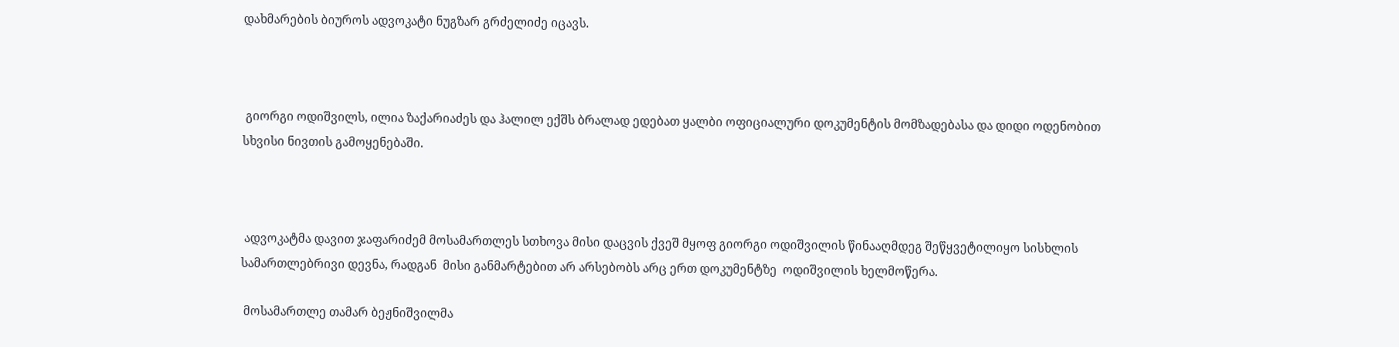დახმარების ბიუროს ადვოკატი ნუგზარ გრძელიძე იცავს.



 გიორგი ოდიშვილს, ილია ზაქარიაძეს და ჰალილ ექშს ბრალად ედებათ ყალბი ოფიციალური დოკუმენტის მომზადებასა და დიდი ოდენობით სხვისი ნივთის გამოყენებაში.



 ადვოკატმა დავით ჯაფარიძემ მოსამართლეს სთხოვა მისი დაცვის ქვეშ მყოფ გიორგი ოდიშვილის წინააღმდეგ შეწყვეტილიყო სისხლის სამართლებრივი დევნა, რადგან  მისი განმარტებით არ არსებობს არც ერთ დოკუმენტზე  ოდიშვილის ხელმოწერა.

 მოსამართლე თამარ ბეჟნიშვილმა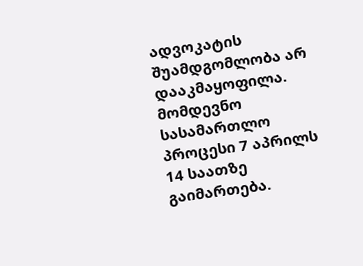ადვოკატის შუამდგომლობა არ დააკმაყოფილა. მომდევნო სასამართლო პროცესი 7 აპრილს 14 საათზე გაიმართება.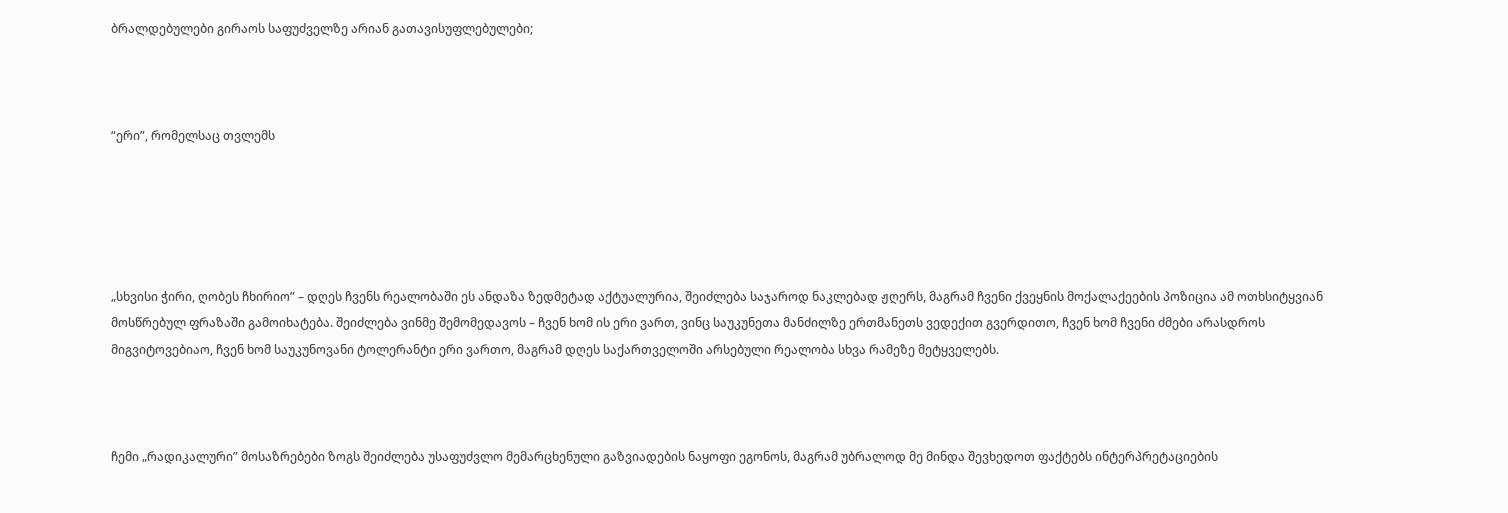ბრალდებულები გირაოს საფუძველზე არიან გათავისუფლებულები;



“ერი”, რომელსაც თვლემს





„სხვისი ჭირი, ღობეს ჩხირიო” – დღეს ჩვენს რეალობაში ეს ანდაზა ზედმეტად აქტუალურია, შეიძლება საჯაროდ ნაკლებად ჟღერს, მაგრამ ჩვენი ქვეყნის მოქალაქეების პოზიცია ამ ოთხსიტყვიან მოსწრებულ ფრაზაში გამოიხატება. შეიძლება ვინმე შემომედავოს – ჩვენ ხომ ის ერი ვართ, ვინც საუკუნეთა მანძილზე ერთმანეთს ვედექით გვერდითო, ჩვენ ხომ ჩვენი ძმები არასდროს მიგვიტოვებიაო, ჩვენ ხომ საუკუნოვანი ტოლერანტი ერი ვართო, მაგრამ დღეს საქართველოში არსებული რეალობა სხვა რამეზე მეტყველებს.



ჩემი „რადიკალური” მოსაზრებები ზოგს შეიძლება უსაფუძვლო მემარცხენული გაზვიადების ნაყოფი ეგონოს, მაგრამ უბრალოდ მე მინდა შევხედოთ ფაქტებს ინტერპრეტაციების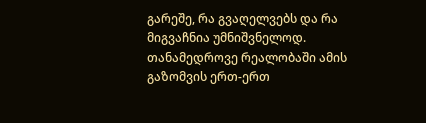გარეშე, რა გვაღელვებს და რა მიგვაჩნია უმნიშვნელოდ. თანამედროვე რეალობაში ამის გაზომვის ერთ-ერთ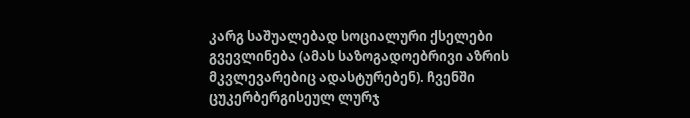კარგ საშუალებად სოციალური ქსელები გვევლინება (ამას საზოგადოებრივი აზრის მკვლევარებიც ადასტურებენ). ჩვენში ცუკერბერგისეულ ლურჯ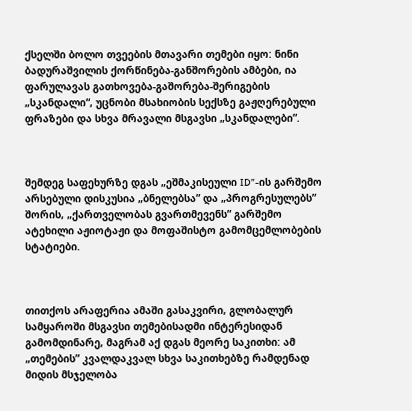ქსელში ბოლო თვეების მთავარი თემები იყო: ნინი ბადურაშვილის ქორწინება-განშორების ამბები, ია ფარულავას გათხოვება-გაშორება-შერიგების „სკანდალი“, უცნობი მსახიობის სექსზე გაჟღერებული ფრაზები და სხვა მრავალი მსგავსი „სკანდალები”.



შემდეგ საფეხურზე დგას „ეშმაკისეული ID”-ის გარშემო არსებული დისკუსია „ბნელებსა” და „პროგრესულებს” შორის, „ქართველობას გვართმევენს” გარშემო ატეხილი აჟიოტაჟი და მოფაშისტო გამომცემლობების სტატიები.



თითქოს არაფერია ამაში გასაკვირი, გლობალურ სამყაროში მსგავსი თემებისადმი ინტერესიდან გამომდინარე, მაგრამ აქ დგას მეორე საკითხი: ამ „თემების” კვალდაკვალ სხვა საკითხებზე რამდენად მიდის მსჯელობა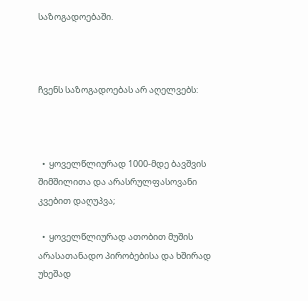საზოგადოებაში.



ჩვენს საზოგადოებას არ აღელვებს:



  •  ყოველწლიურად 1000-მდე ბავშვის შიმშილითა და არასრულფასოვანი კვებით დაღუპვა;

  •  ყოველწლიურად ათობით მუშის არასათანადო პირობებისა და ხშირად უხეშად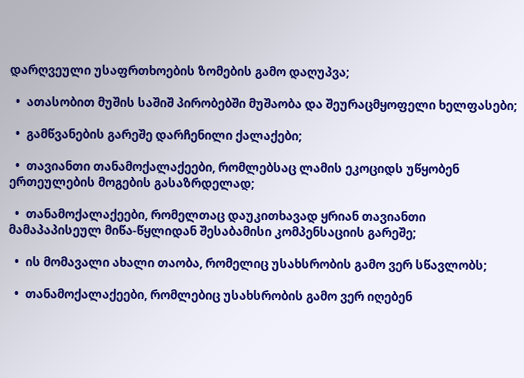დარღვეული უსაფრთხოების ზომების გამო დაღუპვა;

  •  ათასობით მუშის საშიშ პირობებში მუშაობა და შეურაცმყოფელი ხელფასები;

  •  გამწვანების გარეშე დარჩენილი ქალაქები;

  •  თავიანთი თანამოქალაქეები, რომლებსაც ლამის ეკოციდს უწყობენ ერთეულების მოგების გასაზრდელად;

  •  თანამოქალაქეები, რომელთაც დაუკითხავად ყრიან თავიანთი მამაპაპისეულ მიწა-წყლიდან შესაბამისი კომპენსაციის გარეშე;

  •  ის მომავალი ახალი თაობა, რომელიც უსახსრობის გამო ვერ სწავლობს;

  •  თანამოქალაქეები, რომლებიც უსახსრობის გამო ვერ იღებენ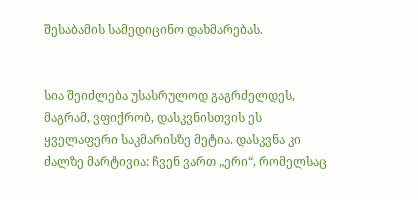შესაბამის სამედიცინო დახმარებას.


სია შეიძლება უსასრულოდ გაგრძელდეს, მაგრამ, ვფიქრობ, დასკვნისთვის ეს ყველაფერი საკმარისზე მეტია. დასკვნა კი ძალზე მარტივია: ჩვენ ვართ „ერი“, რომელსაც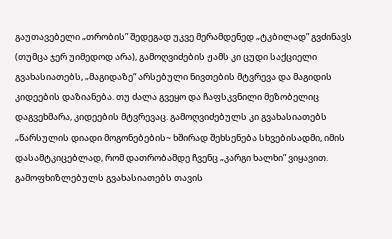გაუთავებელი „თრობის” შედეგად უკვე მერამდენედ „ტკბილად” გვძინავს (თუმცა ჯერ უიმედოდ არა), გამოღვიძების ჟამს კი ცუდი საქციელი გვახასიათებს, „მაგიდაზე“ არსებული ნივთების მტვრევა და მაგიდის კიდეების დაზიანება. თუ ძალა გვეყო და ჩაფსკვნილი მეზობელიც დაგვეხმარა, კიდეების მტვრევაც. გამოღვიძებულს კი გვახასიათებს „წარსულის დიადი მოგონებების~ ხშირად შეხსენება სხვებისადმი, იმის დასამტკიცებლად, რომ დათრობამდე ჩვენც „კარგი ხალხი” ვიყავით. გამოფხიზლებულს გვახასიათებს თავის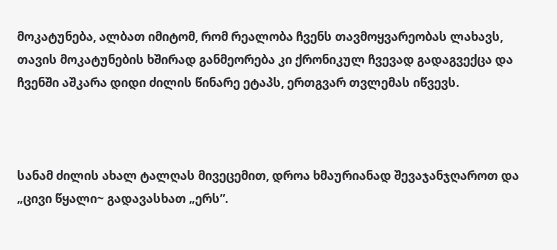მოკატუნება, ალბათ იმიტომ, რომ რეალობა ჩვენს თავმოყვარეობას ლახავს, თავის მოკატუნების ხშირად განმეორება კი ქრონიკულ ჩვევად გადაგვექცა და ჩვენში აშკარა დიდი ძილის წინარე ეტაპს, ერთგვარ თვლემას იწვევს.



სანამ ძილის ახალ ტალღას მივეცემით, დროა ხმაურიანად შევაჯანჯღაროთ და „ცივი წყალი~ გადავასხათ „ერს”.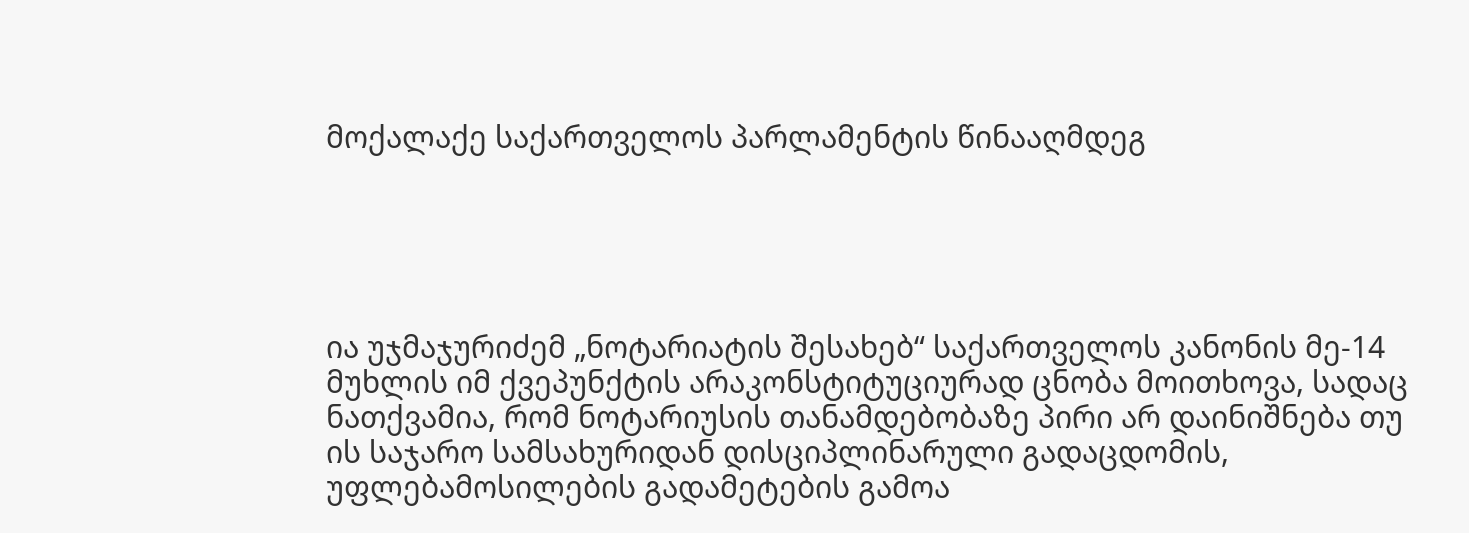მოქალაქე საქართველოს პარლამენტის წინააღმდეგ





ია უჯმაჯურიძემ „ნოტარიატის შესახებ“ საქართველოს კანონის მე-14 მუხლის იმ ქვეპუნქტის არაკონსტიტუციურად ცნობა მოითხოვა, სადაც ნათქვამია, რომ ნოტარიუსის თანამდებობაზე პირი არ დაინიშნება თუ ის საჯარო სამსახურიდან დისციპლინარული გადაცდომის, უფლებამოსილების გადამეტების გამოა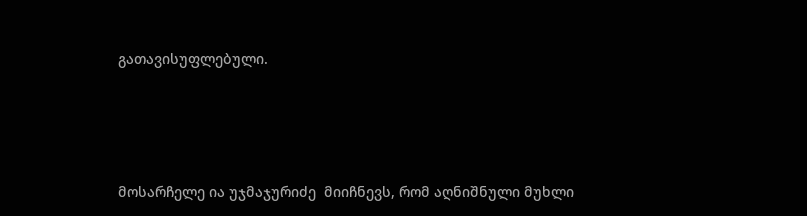გათავისუფლებული.





მოსარჩელე ია უჯმაჯურიძე  მიიჩნევს, რომ აღნიშნული მუხლი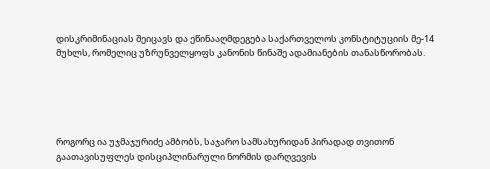დისკრიმინაციას შეიცავს და ეწინააღმდეგება საქართველოს კონსტიტუციის მე-14 მუხლს, რომელიც უზრუნველყოფს კანონის წინაშე ადამიანების თანასწორობას.





როგორც ია უჯმაჯურიძე ამბობს, საჯარო სამსახურიდან პირადად თვითონ გაათავისუფლეს დისციპლინარული ნორმის დარღვევის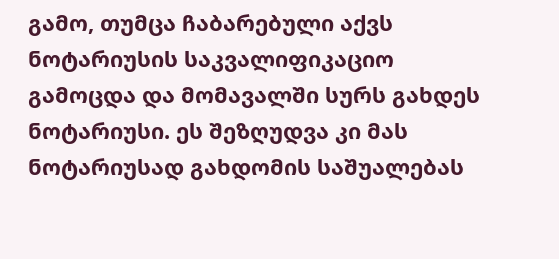გამო, თუმცა ჩაბარებული აქვს ნოტარიუსის საკვალიფიკაციო გამოცდა და მომავალში სურს გახდეს ნოტარიუსი. ეს შეზღუდვა კი მას ნოტარიუსად გახდომის საშუალებას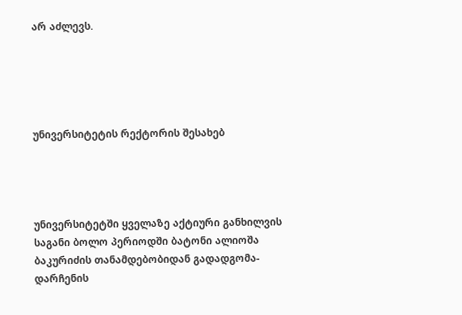არ აძლევს.





უნივერსიტეტის რექტორის შესახებ




უნივერსიტეტში ყველაზე აქტიური განხილვის საგანი ბოლო პერიოდში ბატონი ალიოშა ბაკურიძის თანამდებობიდან გადადგომა-დარჩენის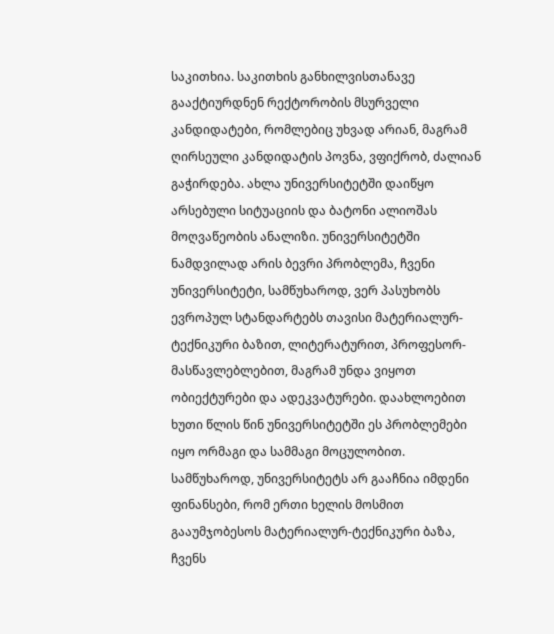საკითხია. საკითხის განხილვისთანავე გააქტიურდნენ რექტორობის მსურველი კანდიდატები, რომლებიც უხვად არიან, მაგრამ ღირსეული კანდიდატის პოვნა, ვფიქრობ, ძალიან გაჭირდება. ახლა უნივერსიტეტში დაიწყო არსებული სიტუაციის და ბატონი ალიოშას მოღვაწეობის ანალიზი. უნივერსიტეტში ნამდვილად არის ბევრი პრობლემა, ჩვენი უნივერსიტეტი, სამწუხაროდ, ვერ პასუხობს ევროპულ სტანდარტებს თავისი მატერიალურ-ტექნიკური ბაზით, ლიტერატურით, პროფესორ-მასწავლებლებით, მაგრამ უნდა ვიყოთ ობიექტურები და ადეკვატურები. დაახლოებით ხუთი წლის წინ უნივერსიტეტში ეს პრობლემები იყო ორმაგი და სამმაგი მოცულობით. სამწუხაროდ, უნივერსიტეტს არ გააჩნია იმდენი ფინანსები, რომ ერთი ხელის მოსმით გააუმჯობესოს მატერიალურ-ტექნიკური ბაზა, ჩვენს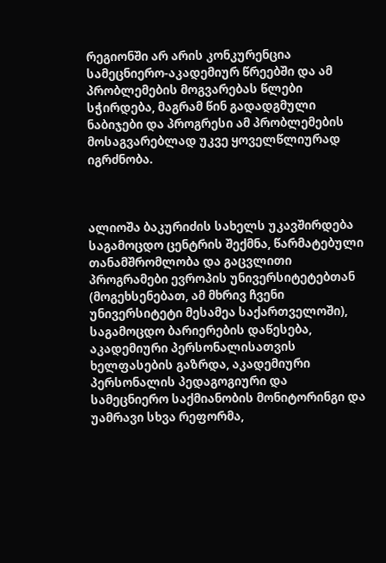რეგიონში არ არის კონკურენცია სამეცნიერო-აკადემიურ წრეებში და ამ პრობლემების მოგვარებას წლები სჭირდება, მაგრამ წინ გადადგმული ნაბიჯები და პროგრესი ამ პრობლემების მოსაგვარებლად უკვე ყოველწლიურად იგრძნობა.



ალიოშა ბაკურიძის სახელს უკავშირდება საგამოცდო ცენტრის შექმნა, წარმატებული თანამშრომლობა და გაცვლითი პროგრამები ევროპის უნივერსიტეტებთან (მოგეხსენებათ, ამ მხრივ ჩვენი უნივერსიტეტი მესამეა საქართველოში), საგამოცდო ბარიერების დაწესება, აკადემიური პერსონალისათვის ხელფასების გაზრდა, აკადემიური პერსონალის პედაგოგიური და სამეცნიერო საქმიანობის მონიტორინგი და უამრავი სხვა რეფორმა,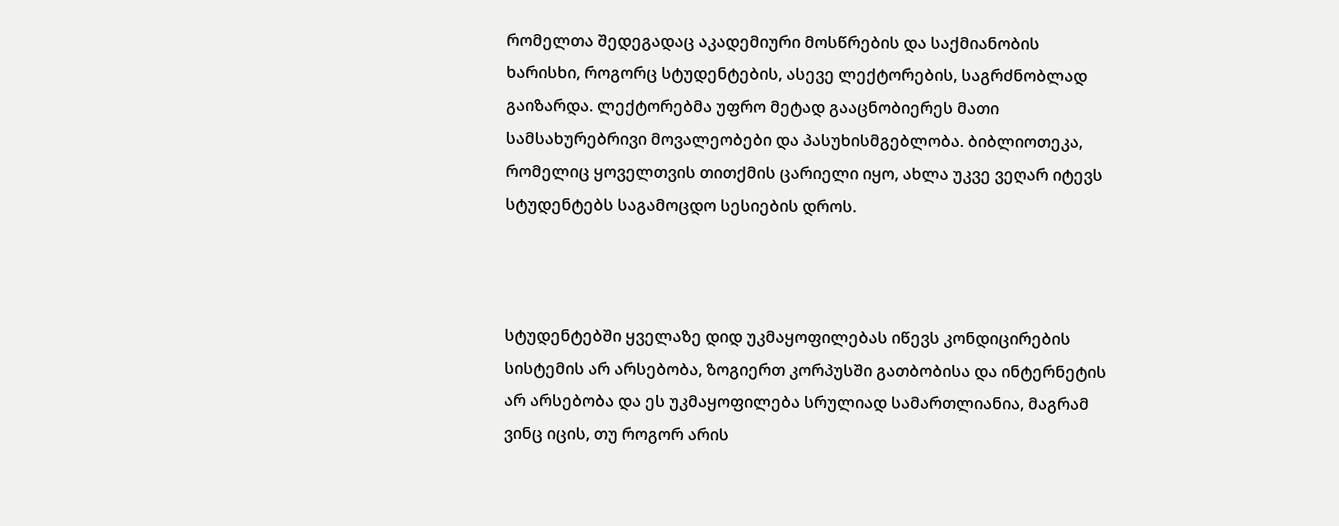რომელთა შედეგადაც აკადემიური მოსწრების და საქმიანობის ხარისხი, როგორც სტუდენტების, ასევე ლექტორების, საგრძნობლად გაიზარდა. ლექტორებმა უფრო მეტად გააცნობიერეს მათი სამსახურებრივი მოვალეობები და პასუხისმგებლობა. ბიბლიოთეკა, რომელიც ყოველთვის თითქმის ცარიელი იყო, ახლა უკვე ვეღარ იტევს სტუდენტებს საგამოცდო სესიების დროს.



სტუდენტებში ყველაზე დიდ უკმაყოფილებას იწევს კონდიცირების სისტემის არ არსებობა, ზოგიერთ კორპუსში გათბობისა და ინტერნეტის არ არსებობა და ეს უკმაყოფილება სრულიად სამართლიანია, მაგრამ ვინც იცის, თუ როგორ არის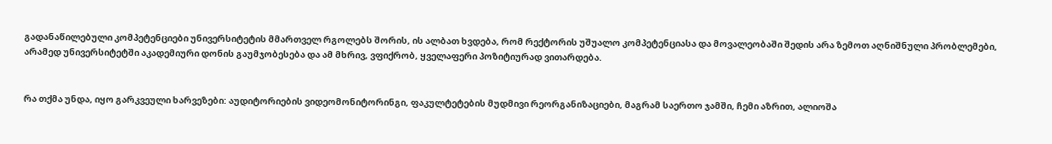გადანაწილებული კომპეტენციები უნივერსიტეტის მმართველ რგოლებს შორის, ის ალბათ ხვდება, რომ რექტორის უშუალო კომპეტენციასა და მოვალეობაში შედის არა ზემოთ აღნიშნული პრობლემები, არამედ უნივერსიტეტში აკადემიური დონის გაუმჯობესება და ამ მხრივ, ვფიქრობ, ყველაფერი პოზიტიურად ვითარდება.


რა თქმა უნდა, იყო გარკვეული ხარვეზები: აუდიტორიების ვიდეომონიტორინგი, ფაკულტეტების მუდმივი რეორგანიზაციები, მაგრამ საერთო ჯამში, ჩემი აზრით, ალიოშა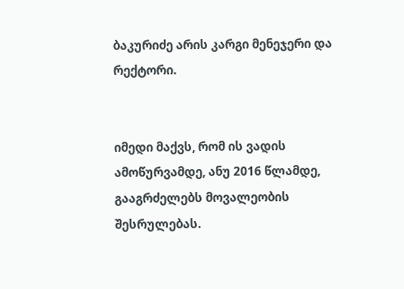ბაკურიძე არის კარგი მენეჯერი და რექტორი.


იმედი მაქვს, რომ ის ვადის ამოწურვამდე, ანუ 2016 წლამდე, გააგრძელებს მოვალეობის შესრულებას.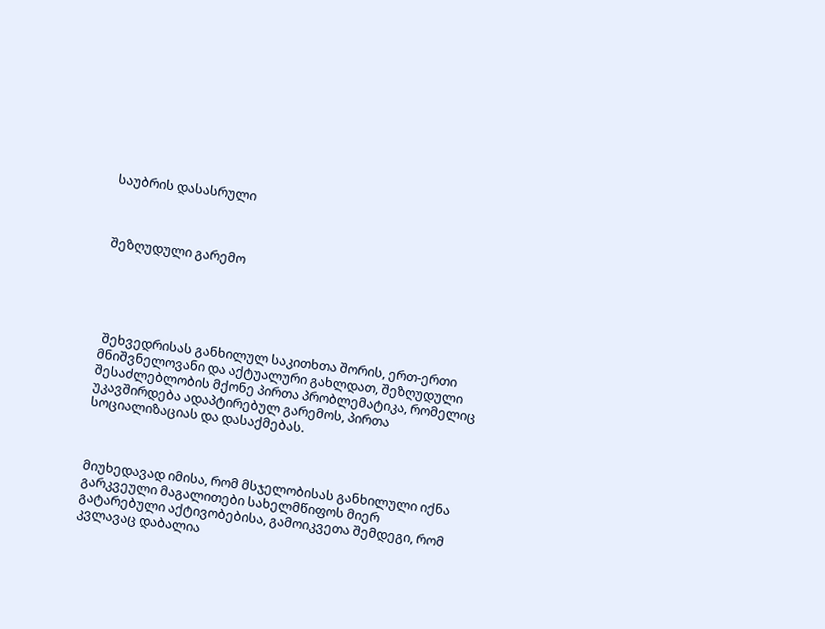საუბრის დასასრული



შეზღუდული გარემო





 შეხვედრისას განხილულ საკითხთა შორის, ერთ-ერთი მნიშვნელოვანი და აქტუალური გახლდათ, შეზღუდული შესაძლებლობის მქონე პირთა პრობლემატიკა, რომელიც უკავშირდება ადაპტირებულ გარემოს, პირთა სოციალიზაციას და დასაქმებას.



მიუხედავად იმისა, რომ მსჯელობისას განხილული იქნა გარკვეული მაგალითები სახელმწიფოს მიერ გატარებული აქტივობებისა, გამოიკვეთა შემდეგი, რომ კვლავაც დაბალია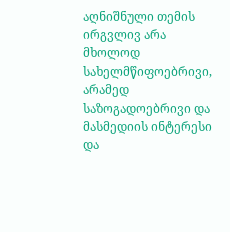აღნიშნული თემის ირგვლივ არა მხოლოდ სახელმწიფოებრივი, არამედ საზოგადოებრივი და მასმედიის ინტერესი და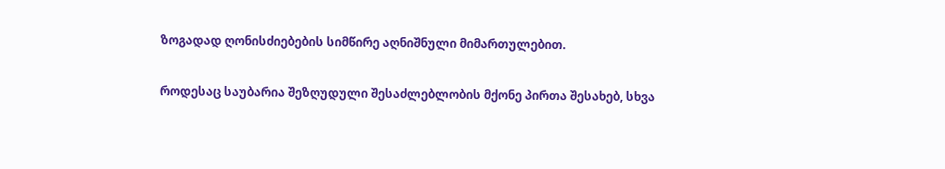ზოგადად ღონისძიებების სიმწირე აღნიშნული მიმართულებით.

როდესაც საუბარია შეზღუდული შესაძლებლობის მქონე პირთა შესახებ, სხვა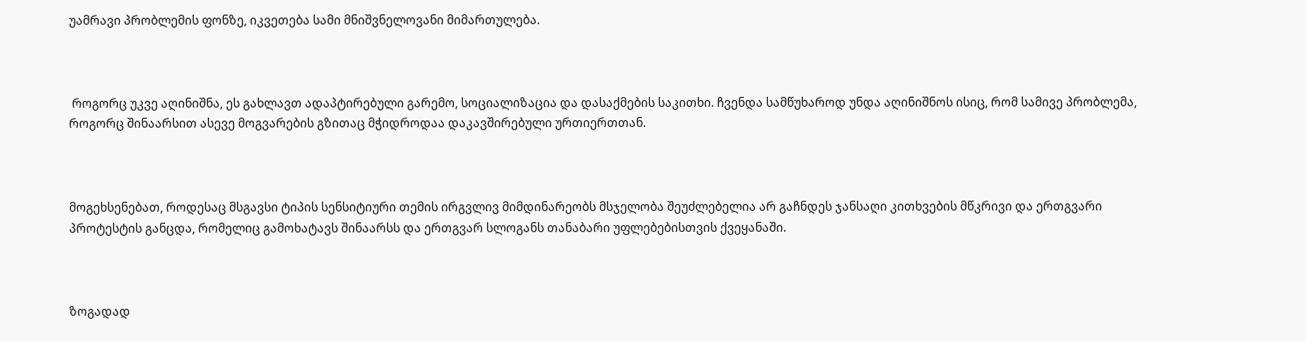უამრავი პრობლემის ფონზე, იკვეთება სამი მნიშვნელოვანი მიმართულება.



 როგორც უკვე აღინიშნა, ეს გახლავთ ადაპტირებული გარემო, სოციალიზაცია და დასაქმების საკითხი. ჩვენდა სამწუხაროდ უნდა აღინიშნოს ისიც, რომ სამივე პრობლემა, როგორც შინაარსით ასევე მოგვარების გზითაც მჭიდროდაა დაკავშირებული ურთიერთთან.



მოგეხსენებათ, როდესაც მსგავსი ტიპის სენსიტიური თემის ირგვლივ მიმდინარეობს მსჯელობა შეუძლებელია არ გაჩნდეს ჯანსაღი კითხვების მწკრივი და ერთგვარი პროტესტის განცდა, რომელიც გამოხატავს შინაარსს და ერთგვარ სლოგანს თანაბარი უფლებებისთვის ქვეყანაში.



ზოგადად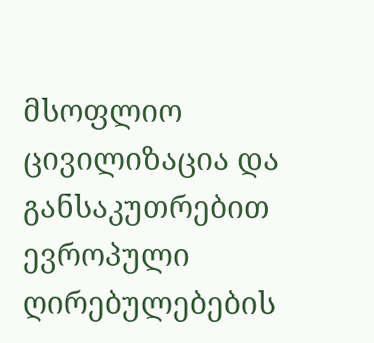მსოფლიო ცივილიზაცია და განსაკუთრებით ევროპული ღირებულებების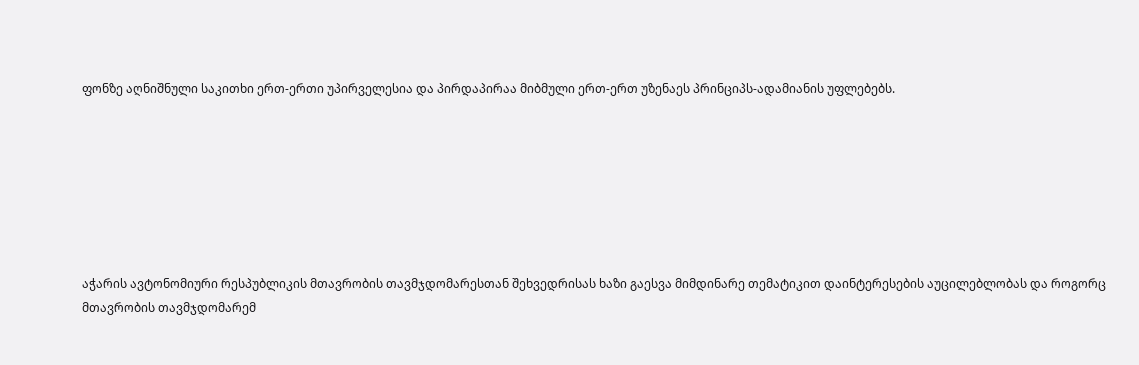ფონზე აღნიშნული საკითხი ერთ-ერთი უპირველესია და პირდაპირაა მიბმული ერთ-ერთ უზენაეს პრინციპს-ადამიანის უფლებებს.







აჭარის ავტონომიური რესპუბლიკის მთავრობის თავმჯდომარესთან შეხვედრისას ხაზი გაესვა მიმდინარე თემატიკით დაინტერესების აუცილებლობას და როგორც მთავრობის თავმჯდომარემ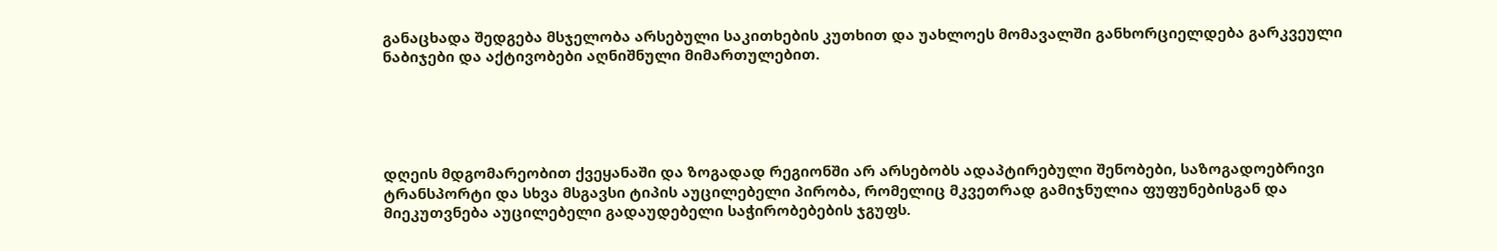განაცხადა შედგება მსჯელობა არსებული საკითხების კუთხით და უახლოეს მომავალში განხორციელდება გარკვეული ნაბიჯები და აქტივობები აღნიშნული მიმართულებით.





დღეის მდგომარეობით ქვეყანაში და ზოგადად რეგიონში არ არსებობს ადაპტირებული შენობები, საზოგადოებრივი ტრანსპორტი და სხვა მსგავსი ტიპის აუცილებელი პირობა, რომელიც მკვეთრად გამიჯნულია ფუფუნებისგან და მიეკუთვნება აუცილებელი გადაუდებელი საჭირობებების ჯგუფს.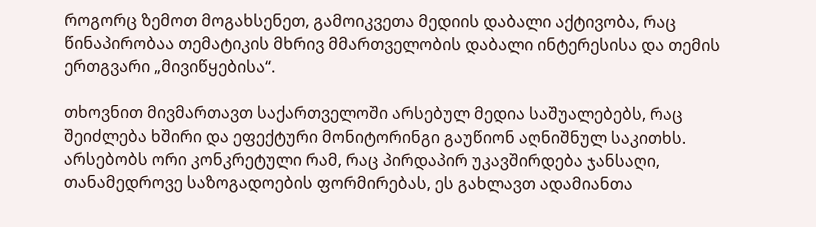როგორც ზემოთ მოგახსენეთ, გამოიკვეთა მედიის დაბალი აქტივობა, რაც წინაპირობაა თემატიკის მხრივ მმართველობის დაბალი ინტერესისა და თემის ერთგვარი „მივიწყებისა“.

თხოვნით მივმართავთ საქართველოში არსებულ მედია საშუალებებს, რაც შეიძლება ხშირი და ეფექტური მონიტორინგი გაუწიონ აღნიშნულ საკითხს. არსებობს ორი კონკრეტული რამ, რაც პირდაპირ უკავშირდება ჯანსაღი, თანამედროვე საზოგადოების ფორმირებას, ეს გახლავთ ადამიანთა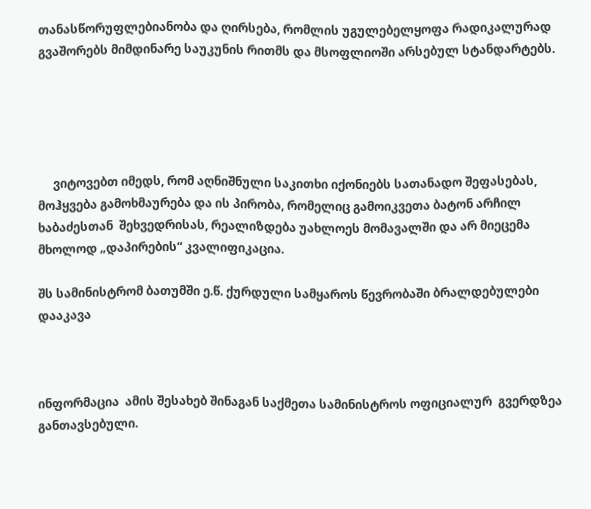თანასწორუფლებიანობა და ღირსება, რომლის უგულებელყოფა რადიკალურად გვაშორებს მიმდინარე საუკუნის რითმს და მსოფლიოში არსებულ სტანდარტებს.





     ვიტოვებთ იმედს, რომ აღნიშნული საკითხი იქონიებს სათანადო შეფასებას, მოჰყვება გამოხმაურება და ის პირობა, რომელიც გამოიკვეთა ბატონ არჩილ ხაბაძესთან  შეხვედრისას, რეალიზდება უახლოეს მომავალში და არ მიეცემა მხოლოდ „დაპირების“ კვალიფიკაცია.

შს სამინისტრომ ბათუმში ე.წ. ქურდული სამყაროს წევრობაში ბრალდებულები დააკავა



ინფორმაცია  ამის შესახებ შინაგან საქმეთა სამინისტროს ოფიციალურ  გვერდზეა განთავსებული.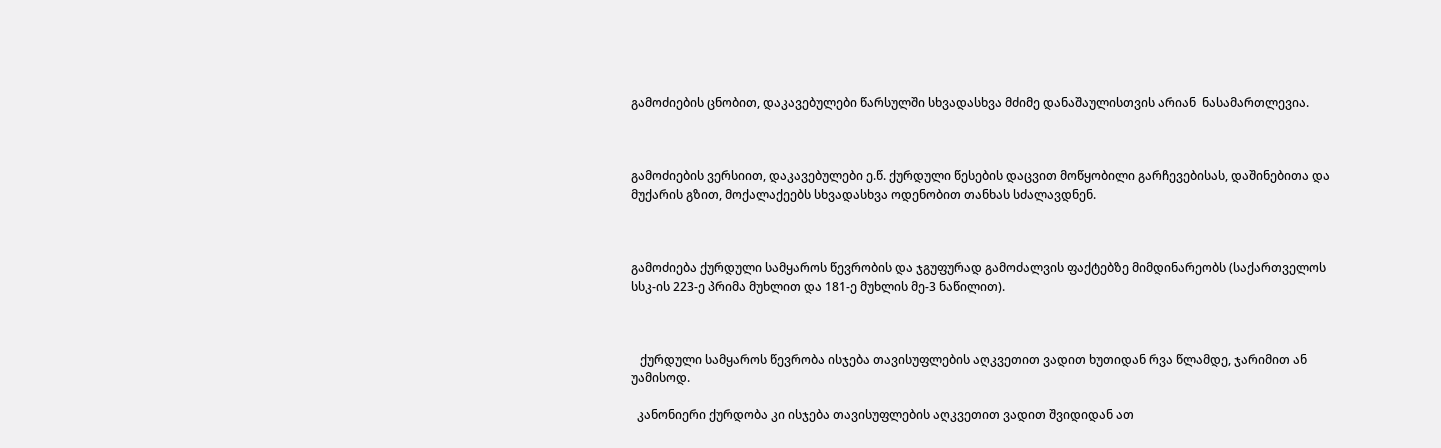გამოძიების ცნობით, დაკავებულები წარსულში სხვადასხვა მძიმე დანაშაულისთვის არიან  ნასამართლევია.



გამოძიების ვერსიით, დაკავებულები ე.წ. ქურდული წესების დაცვით მოწყობილი გარჩევებისას, დაშინებითა და მუქარის გზით, მოქალაქეებს სხვადასხვა ოდენობით თანხას სძალავდნენ.



გამოძიება ქურდული სამყაროს წევრობის და ჯგუფურად გამოძალვის ფაქტებზე მიმდინარეობს (საქართველოს სსკ-ის 223-ე პრიმა მუხლით და 181-ე მუხლის მე-3 ნაწილით).



   ქურდული სამყაროს წევრობა ისჯება თავისუფლების აღკვეთით ვადით ხუთიდან რვა წლამდე, ჯარიმით ან უამისოდ.

  კანონიერი ქურდობა კი ისჯება თავისუფლების აღკვეთით ვადით შვიდიდან ათ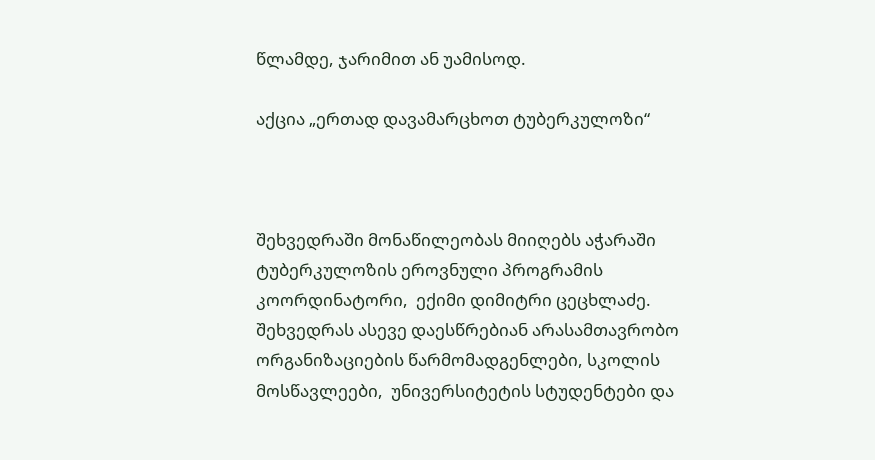წლამდე, ჯარიმით ან უამისოდ.

აქცია „ერთად დავამარცხოთ ტუბერკულოზი“



შეხვედრაში მონაწილეობას მიიღებს აჭარაში ტუბერკულოზის ეროვნული პროგრამის კოორდინატორი,  ექიმი დიმიტრი ცეცხლაძე. შეხვედრას ასევე დაესწრებიან არასამთავრობო ორგანიზაციების წარმომადგენლები, სკოლის მოსწავლეები,  უნივერსიტეტის სტუდენტები და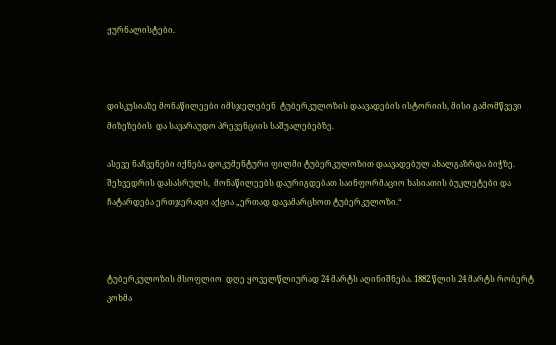ჟურნალისტები.



დისკუსიაზე მონაწილეები იმსჯელებენ  ტუბერკულოზის დაავადების ისტორიის, მისი გამომწვევი მიზეზების  და სავარაუდო პრევენციის საშუალებებზე.

ასევე ნაჩვენები იქნება დოკუმენტური ფილმი ტუბერკულოზით დაავადებულ ახალგაზრდა ბიჭზე. შეხვედრის დასასრულს,  მონაწილეებს დაურიგდებათ საინფორმაციო ხასიათის ბუკლეტები და ჩატარდება ერთჯერადი აქცია „ერთად დავამარცხოთ ტუბერკულოზი.“



ტუბერკულოზის მსოფლიო  დღე ყოველწლიურად 24 მარტს აღინიშნება. 1882 წლის 24 მარტს რობერტ კოხმა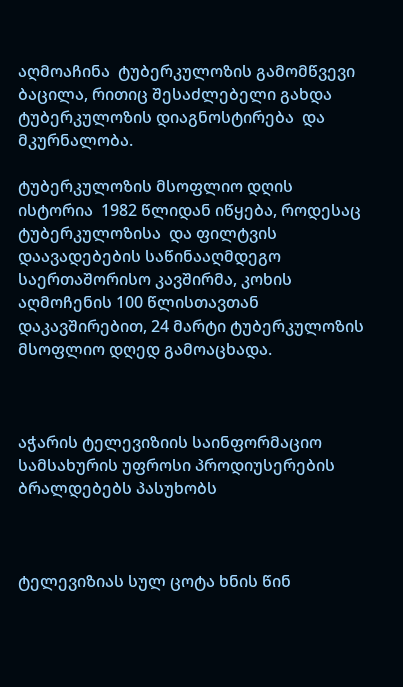აღმოაჩინა  ტუბერკულოზის გამომწვევი ბაცილა, რითიც შესაძლებელი გახდა ტუბერკულოზის დიაგნოსტირება  და მკურნალობა.

ტუბერკულოზის მსოფლიო დღის ისტორია  1982 წლიდან იწყება, როდესაც ტუბერკულოზისა  და ფილტვის დაავადებების საწინააღმდეგო საერთაშორისო კავშირმა, კოხის აღმოჩენის 100 წლისთავთან დაკავშირებით, 24 მარტი ტუბერკულოზის მსოფლიო დღედ გამოაცხადა.



აჭარის ტელევიზიის საინფორმაციო სამსახურის უფროსი პროდიუსერების ბრალდებებს პასუხობს



ტელევიზიას სულ ცოტა ხნის წინ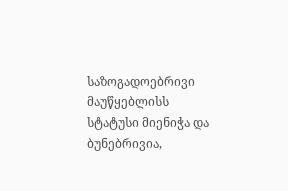საზოგადოებრივი მაუწყებლისს სტატუსი მიენიჭა და ბუნებრივია,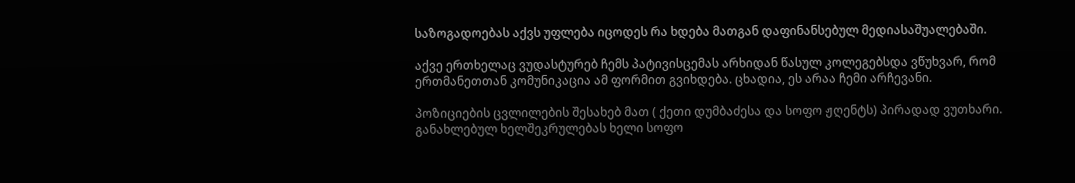საზოგადოებას აქვს უფლება იცოდეს რა ხდება მათგან დაფინანსებულ მედიასაშუალებაში.

აქვე ერთხელაც ვუდასტურებ ჩემს პატივისცემას არხიდან წასულ კოლეგებსდა ვწუხვარ, რომ ერთმანეთთან კომუნიკაცია ამ ფორმით გვიხდება. ცხადია, ეს არაა ჩემი არჩევანი.

პოზიციების ცვლილების შესახებ მათ ( ქეთი დუმბაძესა და სოფო ჟღენტს) პირადად ვუთხარი. განახლებულ ხელშეკრულებას ხელი სოფო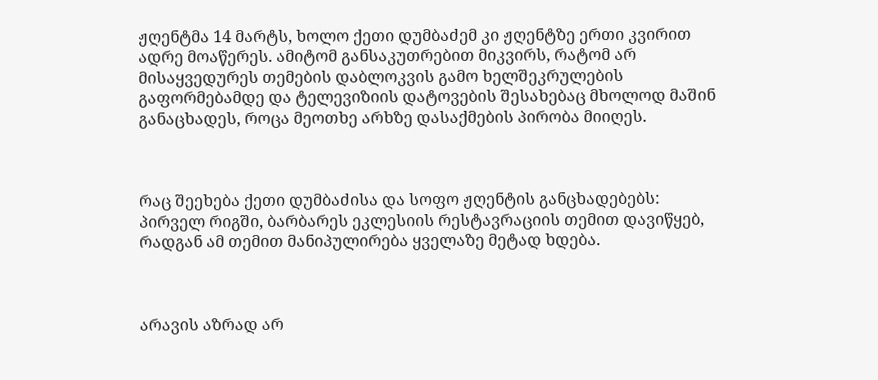ჟღენტმა 14 მარტს, ხოლო ქეთი დუმბაძემ კი ჟღენტზე ერთი კვირით ადრე მოაწერეს. ამიტომ განსაკუთრებით მიკვირს, რატომ არ მისაყვედურეს თემების დაბლოკვის გამო ხელშეკრულების გაფორმებამდე და ტელევიზიის დატოვების შესახებაც მხოლოდ მაშინ განაცხადეს, როცა მეოთხე არხზე დასაქმების პირობა მიიღეს.



რაც შეეხება ქეთი დუმბაძისა და სოფო ჟღენტის განცხადებებს: პირველ რიგში, ბარბარეს ეკლესიის რესტავრაციის თემით დავიწყებ, რადგან ამ თემით მანიპულირება ყველაზე მეტად ხდება.



არავის აზრად არ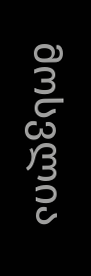მოსვლია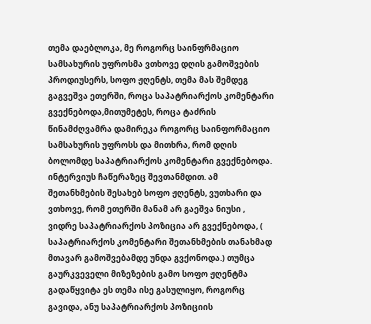თემა დაებლოკა, მე როგორც საინფრმაციო სამსახურის უფროსმა ვთხოვე დღის გამოშვების პროდიუსერს, სოფო ჟღენტს, თემა მას შემდეგ გაგვეშვა ეთერში, როცა საპატრიარქოს კომენტარი გვექნებოდა,მითუმეტეს, როცა ტაძრის წინამძღვამრა დამირეკა როგორც საინფორმაციო სამსახურის უფროსს და მითხრა, რომ დღის ბოლომდე საპატრიარქოს კომენტარი გვექნებოდა. ინტერვიუს ჩაწერაზეც შევთანმდით. ამ შეთანხმების შესახებ სოფო ჟღენტს, ვუთხარი და ვთხოვე, რომ ეთერში მანამ არ გაეშვა ნიუსი , ვიდრე საპატრიარქოს პოზიცია არ გვექნებოდა, ( საპატრიარქოს კომენტარი შეთანხმების თანახმად მთავარ გამოშვებამდე უნდა გვქონოდა.) თუმცა გაურკვეველი მიზეზების გამო სოფო ჟღენტმა გადაწყვიტა ეს თემა ისე გასულიყო, როგორც გავიდა, ანუ საპატრიარქოს პოზიციის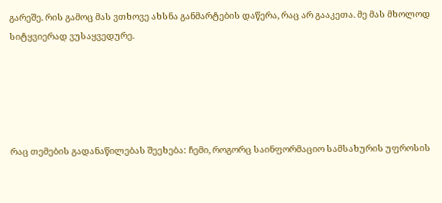გარეშე. რის გამოც მას ვთხოვე ახსნა განმარტების დაწერა, რაც არ გააკეთა. მე მას მხოლოდ სიტყვიერად ვუსაყვედურე.





რაც თემების გადანაწილებას შეეხება: ჩემი, როგორც საინფორმაციო სამსახურის უფროსის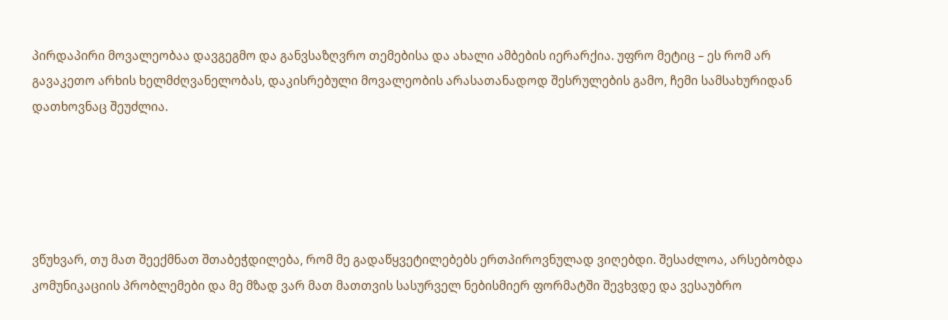პირდაპირი მოვალეობაა დავგეგმო და განვსაზღვრო თემებისა და ახალი ამბების იერარქია. უფრო მეტიც – ეს რომ არ გავაკეთო არხის ხელმძღვანელობას, დაკისრებული მოვალეობის არასათანადოდ შესრულების გამო, ჩემი სამსახურიდან დათხოვნაც შეუძლია.





ვწუხვარ, თუ მათ შეექმნათ შთაბეჭდილება, რომ მე გადაწყვეტილებებს ერთპიროვნულად ვიღებდი. შესაძლოა, არსებობდა კომუნიკაციის პრობლემები და მე მზად ვარ მათ მათთვის სასურველ ნებისმიერ ფორმატში შევხვდე და ვესაუბრო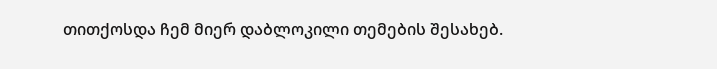თითქოსდა ჩემ მიერ დაბლოკილი თემების შესახებ.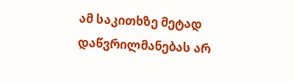ამ საკითხზე მეტად დაწვრილმანებას არ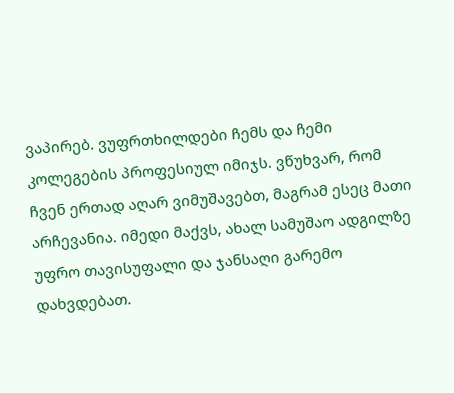ვაპირებ. ვუფრთხილდები ჩემს და ჩემი კოლეგების პროფესიულ იმიჯს. ვწუხვარ, რომ ჩვენ ერთად აღარ ვიმუშავებთ, მაგრამ ესეც მათი არჩევანია. იმედი მაქვს, ახალ სამუშაო ადგილზე უფრო თავისუფალი და ჯანსაღი გარემო დახვდებათ.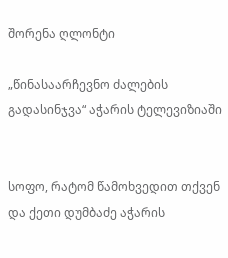შორენა ღლონტი

„წინასაარჩევნო ძალების გადასინჯვა“ აჭარის ტელევიზიაში


სოფო, რატომ წამოხვედით თქვენ და ქეთი დუმბაძე აჭარის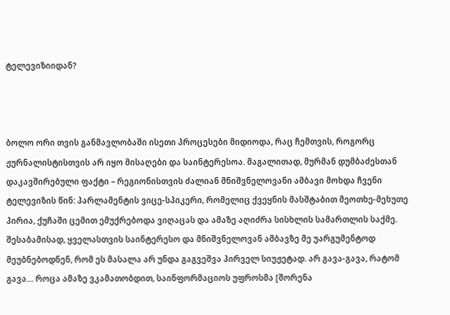ტელევიზიიდან?



ბოლო ორი თვის განმავლობაში ისეთი პროცესები მიდიოდა, რაც ჩემთვის, როგორც ჟურნალისტისთვის არ იყო მისაღები და საინტერესოა. მაგალითად, მურმან დუმბაძესთან დაკავშირებული ფაქტი – რეგიონისთვის ძალიან მნიშვნელოვანი ამბავი მოხდა ჩვენი ტელევიზის წინ: პარლამენტის ვიცე-სპიკერი, რომელიც ქვეყნის მასშტაბით მეოთხე-მეხუთე პირია, ქუჩაში ცემით ემუქრებოდა ვიღაცას და ამაზე აღიძრა სისხლის სამართლის საქმე. შესაბამისად, ყველასთვის საინტერესო და მნიშვნელოვან ამბავზე მე უარგუმენტოდ მეუბნებოდნენ, რომ ეს მასალა არ უნდა გაგვეშვა პირველ სიუჟეტად. არ გავა-გავა, რატომ გავა… როცა ამაზე ვკამათობდით, საინფორმაციოს უფროსმა [შორენა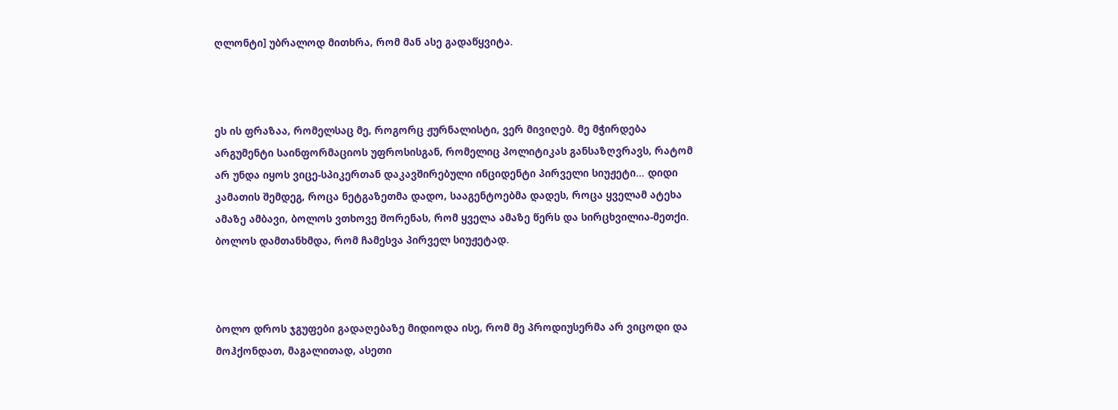ღლონტი] უბრალოდ მითხრა, რომ მან ასე გადაწყვიტა.



ეს ის ფრაზაა, რომელსაც მე, როგორც ჟურნალისტი, ვერ მივიღებ. მე მჭირდება არგუმენტი საინფორმაციოს უფროსისგან, რომელიც პოლიტიკას განსაზღვრავს, რატომ არ უნდა იყოს ვიცე-სპიკერთან დაკავშირებული ინციდენტი პირველი სიუჟეტი… დიდი კამათის შემდეგ, როცა ნეტგაზეთმა დადო, სააგენტოებმა დადეს, როცა ყველამ ატეხა ამაზე ამბავი, ბოლოს ვთხოვე შორენას, რომ ყველა ამაზე წერს და სირცხვილია-მეთქი. ბოლოს დამთანხმდა, რომ ჩამესვა პირველ სიუჟეტად.



ბოლო დროს ჯგუფები გადაღებაზე მიდიოდა ისე, რომ მე პროდიუსერმა არ ვიცოდი და მოჰქონდათ, მაგალითად, ასეთი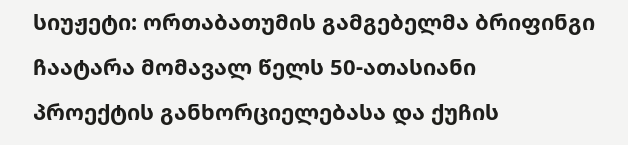სიუჟეტი: ორთაბათუმის გამგებელმა ბრიფინგი ჩაატარა მომავალ წელს 50-ათასიანი პროექტის განხორციელებასა და ქუჩის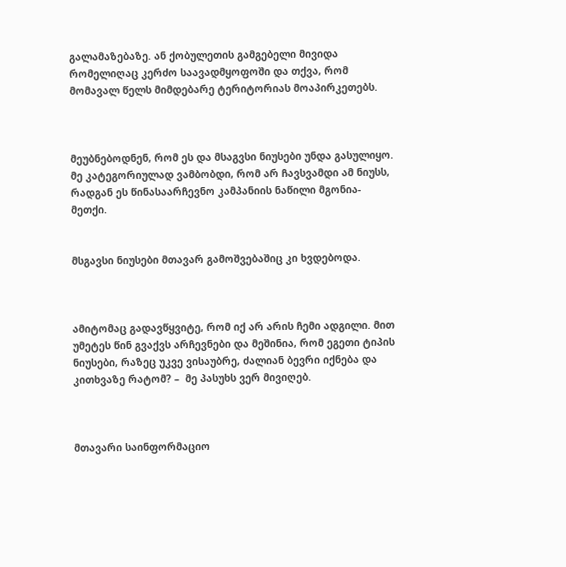გალამაზებაზე. ან ქობულეთის გამგებელი მივიდა რომელიღაც კერძო საავადმყოფოში და თქვა, რომ მომავალ წელს მიმდებარე ტერიტორიას მოაპირკეთებს.



მეუბნებოდნენ, რომ ეს და მსაგვსი ნიუსები უნდა გასულიყო. მე კატეგორიულად ვამბობდი, რომ არ ჩავსვამდი ამ ნიუსს, რადგან ეს წინასაარჩევნო კამპანიის ნაწილი მგონია-მეთქი.


მსგავსი ნიუსები მთავარ გამოშვებაშიც კი ხვდებოდა.



ამიტომაც გადავწყვიტე, რომ იქ არ არის ჩემი ადგილი. მით უმეტეს წინ გვაქვს არჩევნები და მეშინია, რომ ეგეთი ტიპის ნიუსები, რაზეც უკვე ვისაუბრე, ძალიან ბევრი იქნება და კითხვაზე რატომ? –  მე პასუხს ვერ მივიღებ.



მთავარი საინფორმაციო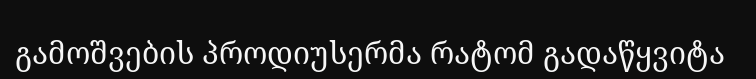გამოშვების პროდიუსერმა რატომ გადაწყვიტა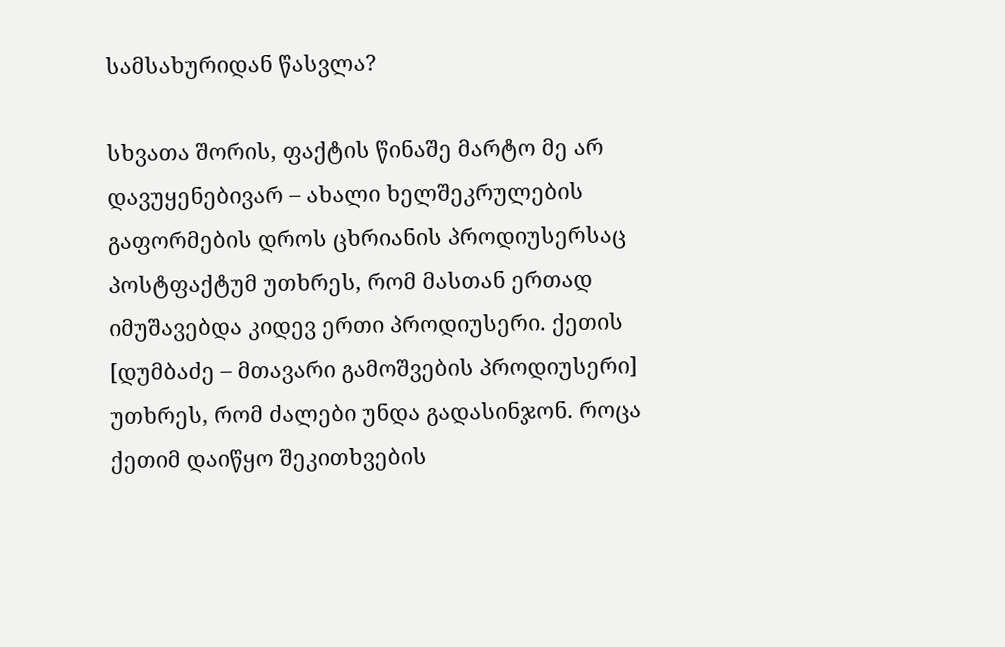სამსახურიდან წასვლა?

სხვათა შორის, ფაქტის წინაშე მარტო მე არ დავუყენებივარ – ახალი ხელშეკრულების გაფორმების დროს ცხრიანის პროდიუსერსაც პოსტფაქტუმ უთხრეს, რომ მასთან ერთად იმუშავებდა კიდევ ერთი პროდიუსერი. ქეთის [დუმბაძე – მთავარი გამოშვების პროდიუსერი] უთხრეს, რომ ძალები უნდა გადასინჯონ. როცა ქეთიმ დაიწყო შეკითხვების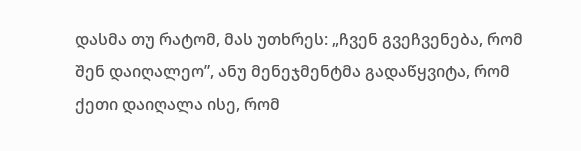დასმა თუ რატომ, მას უთხრეს: „ჩვენ გვეჩვენება, რომ შენ დაიღალეო”, ანუ მენეჯმენტმა გადაწყვიტა, რომ ქეთი დაიღალა ისე, რომ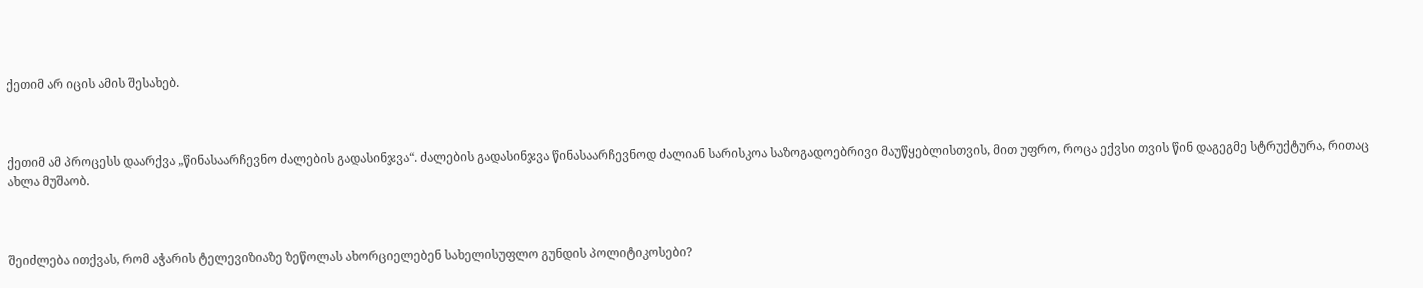ქეთიმ არ იცის ამის შესახებ.



ქეთიმ ამ პროცესს დაარქვა „წინასაარჩევნო ძალების გადასინჯვა“. ძალების გადასინჯვა წინასაარჩევნოდ ძალიან სარისკოა საზოგადოებრივი მაუწყებლისთვის, მით უფრო, როცა ექვსი თვის წინ დაგეგმე სტრუქტურა, რითაც ახლა მუშაობ.



შეიძლება ითქვას, რომ აჭარის ტელევიზიაზე ზეწოლას ახორციელებენ სახელისუფლო გუნდის პოლიტიკოსები?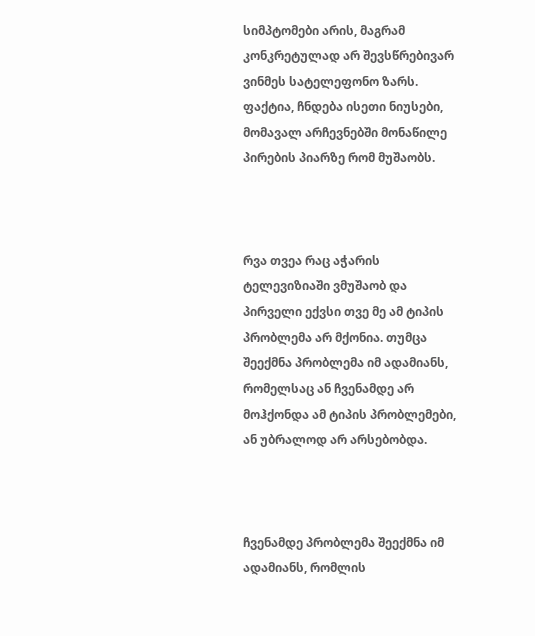სიმპტომები არის, მაგრამ  კონკრეტულად არ შევსწრებივარ ვინმეს სატელეფონო ზარს. ფაქტია, ჩნდება ისეთი ნიუსები, მომავალ არჩევნებში მონაწილე პირების პიარზე რომ მუშაობს.



რვა თვეა რაც აჭარის ტელევიზიაში ვმუშაობ და პირველი ექვსი თვე მე ამ ტიპის პრობლემა არ მქონია. თუმცა შეექმნა პრობლემა იმ ადამიანს, რომელსაც ან ჩვენამდე არ მოჰქონდა ამ ტიპის პრობლემები, ან უბრალოდ არ არსებობდა.



ჩვენამდე პრობლემა შეექმნა იმ ადამიანს, რომლის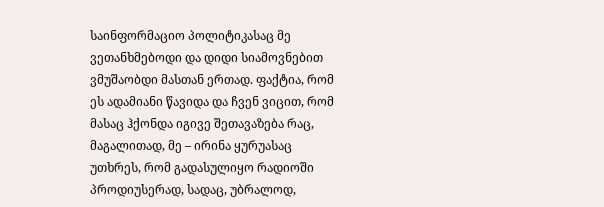საინფორმაციო პოლიტიკასაც მე ვეთანხმებოდი და დიდი სიამოვნებით ვმუშაობდი მასთან ერთად. ფაქტია, რომ ეს ადამიანი წავიდა და ჩვენ ვიცით, რომ მასაც ჰქონდა იგივე შეთავაზება რაც, მაგალითად, მე – ირინა ყურუასაც უთხრეს, რომ გადასულიყო რადიოში პროდიუსერად, სადაც, უბრალოდ,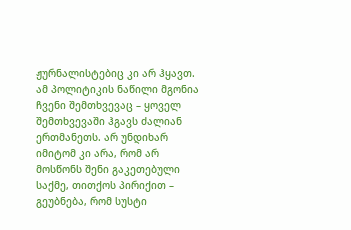ჟურნალისტებიც კი არ ჰყავთ. ამ პოლიტიკის ნაწილი მგონია ჩვენი შემთხვევაც – ყოველ შემთხვევაში ჰგავს ძალიან ერთმანეთს. არ უნდიხარ იმიტომ კი არა, რომ არ მოსწონს შენი გაკეთებული საქმე, თითქოს პირიქით – გეუბნება, რომ სუსტი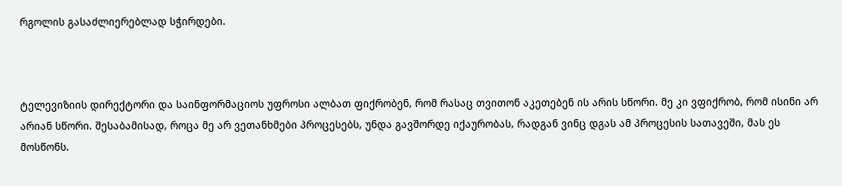რგოლის გასაძლიერებლად სჭირდები.



ტელევიზიის დირექტორი და საინფორმაციოს უფროსი ალბათ ფიქრობენ, რომ რასაც თვითონ აკეთებენ ის არის სწორი. მე კი ვფიქრობ, რომ ისინი არ არიან სწორი. შესაბამისად, როცა მე არ ვეთანხმები პროცესებს, უნდა გავშორდე იქაურობას, რადგან ვინც დგას ამ პროცესის სათავეში, მას ეს მოსწონს.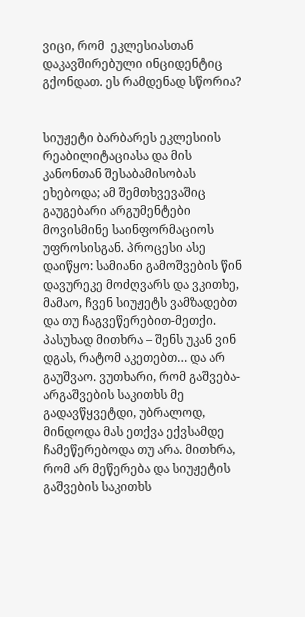ვიცი, რომ  ეკლესიასთან დაკავშირებული ინციდენტიც გქონდათ. ეს რამდენად სწორია?


სიუჟეტი ბარბარეს ეკლესიის რეაბილიტაციასა და მის კანონთან შესაბამისობას ეხებოდა; ამ შემთხვევაშიც გაუგებარი არგუმენტები მოვისმინე საინფორმაციოს უფროსისგან. პროცესი ასე დაიწყო: სამიანი გამოშვების წინ დავურეკე მოძღვარს და ვკითხე, მამაო, ჩვენ სიუჟეტს ვამზადებთ და თუ ჩაგვეწერებით-მეთქი. პასუხად მითხრა – შენს უკან ვინ დგას, რატომ აკეთებთ… და არ გაუშვაო. ვუთხარი, რომ გაშვება-არგაშვების საკითხს მე გადავწყვეტდი, უბრალოდ, მინდოდა მას ეთქვა ექვსამდე ჩამეწერებოდა თუ არა. მითხრა, რომ არ მეწერება და სიუჟეტის გაშვების საკითხს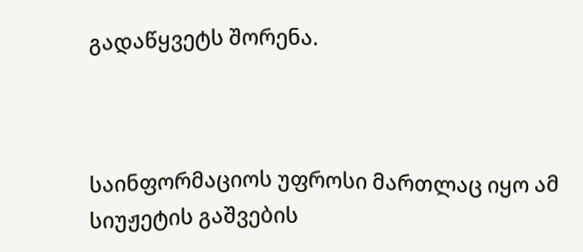გადაწყვეტს შორენა.



საინფორმაციოს უფროსი მართლაც იყო ამ სიუჟეტის გაშვების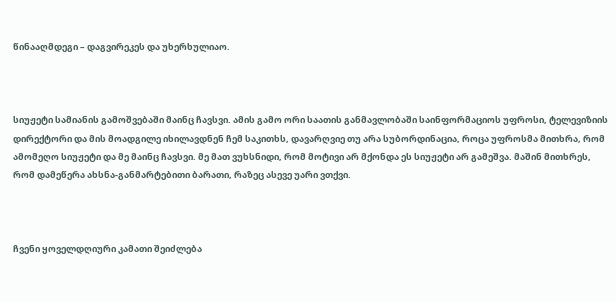წინააღმდეგი – დაგვირეკეს და უხერხულიაო.



სიუჟეტი სამიანის გამოშვებაში მაინც ჩავსვი. ამის გამო ორი საათის განმავლობაში საინფორმაციოს უფროსი, ტელევიზიის დირექტორი და მის მოადგილე იხილავდნენ ჩემ საკითხს, დავარღვიე თუ არა სუბორდინაცია, როცა უფროსმა მითხრა, რომ ამომეღო სიუჟეტი და მე მაინც ჩავსვი. მე მათ ვუხსნიდი, რომ მოტივი არ მქონდა ეს სიუჟეტი არ გამეშვა. მაშინ მითხრეს, რომ დამეწერა ახსნა-განმარტებითი ბარათი, რაზეც ასევე უარი ვთქვი.



ჩვენი ყოველდღიური კამათი შეიძლება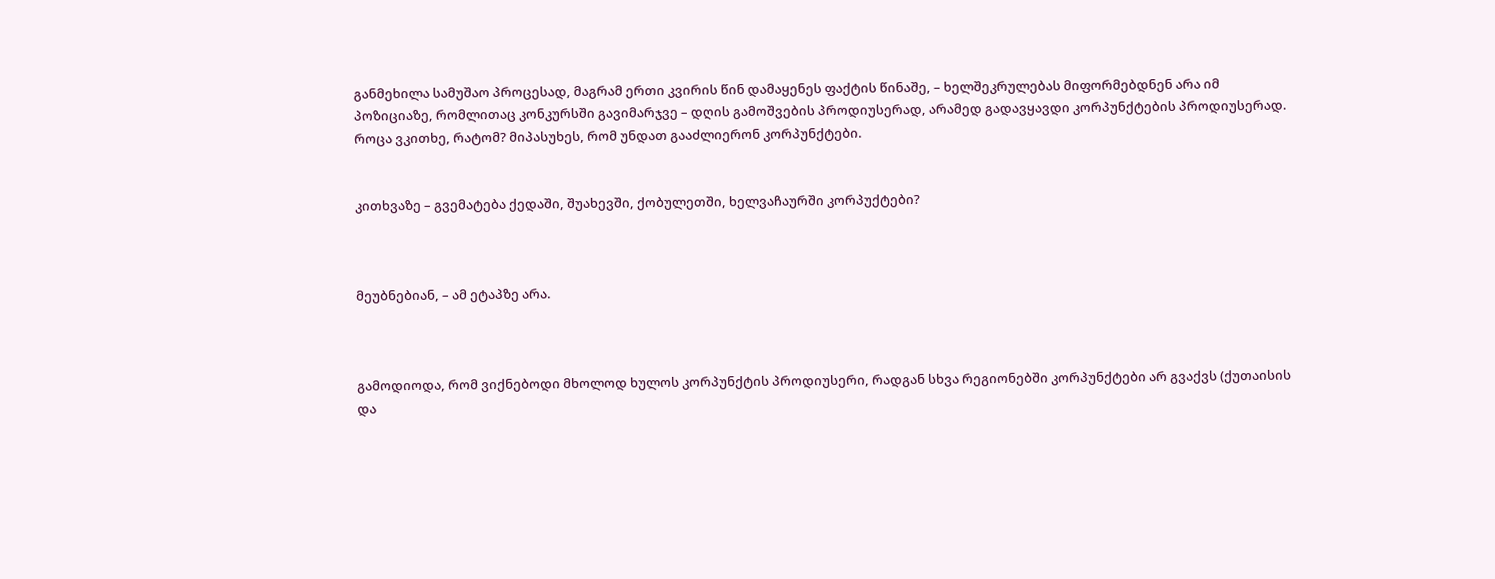განმეხილა სამუშაო პროცესად, მაგრამ ერთი კვირის წინ დამაყენეს ფაქტის წინაშე, – ხელშეკრულებას მიფორმებდნენ არა იმ პოზიციაზე, რომლითაც კონკურსში გავიმარჯვე – დღის გამოშვების პროდიუსერად, არამედ გადავყავდი კორპუნქტების პროდიუსერად. როცა ვკითხე, რატომ? მიპასუხეს, რომ უნდათ გააძლიერონ კორპუნქტები.


კითხვაზე – გვემატება ქედაში, შუახევში, ქობულეთში, ხელვაჩაურში კორპუქტები?



მეუბნებიან, – ამ ეტაპზე არა.



გამოდიოდა, რომ ვიქნებოდი მხოლოდ ხულოს კორპუნქტის პროდიუსერი, რადგან სხვა რეგიონებში კორპუნქტები არ გვაქვს (ქუთაისის და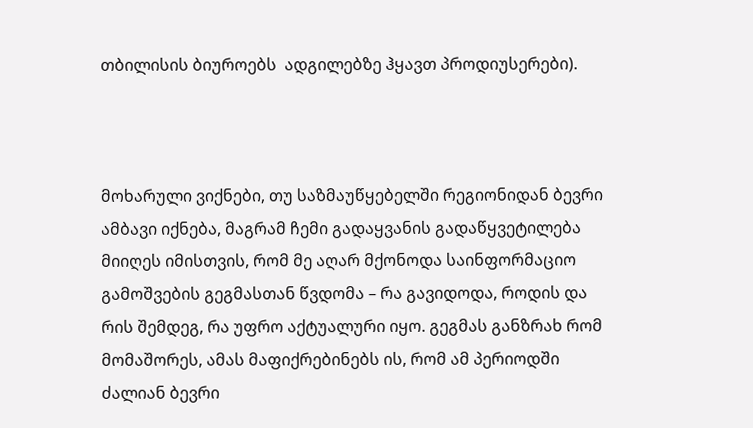თბილისის ბიუროებს  ადგილებზე ჰყავთ პროდიუსერები).



მოხარული ვიქნები, თუ საზმაუწყებელში რეგიონიდან ბევრი ამბავი იქნება, მაგრამ ჩემი გადაყვანის გადაწყვეტილება მიიღეს იმისთვის, რომ მე აღარ მქონოდა საინფორმაციო გამოშვების გეგმასთან წვდომა – რა გავიდოდა, როდის და რის შემდეგ, რა უფრო აქტუალური იყო. გეგმას განზრახ რომ მომაშორეს, ამას მაფიქრებინებს ის, რომ ამ პერიოდში ძალიან ბევრი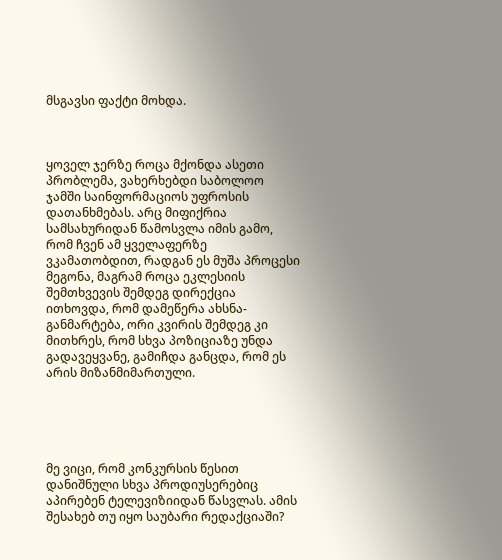მსგავსი ფაქტი მოხდა.



ყოველ ჯერზე როცა მქონდა ასეთი პრობლემა, ვახერხებდი საბოლოო ჯამში საინფორმაციოს უფროსის დათანხმებას. არც მიფიქრია სამსახურიდან წამოსვლა იმის გამო, რომ ჩვენ ამ ყველაფერზე ვკამათობდით, რადგან ეს მუშა პროცესი მეგონა, მაგრამ როცა ეკლესიის შემთხვევის შემდეგ დირექცია ითხოვდა, რომ დამეწერა ახსნა-განმარტება, ორი კვირის შემდეგ კი მითხრეს, რომ სხვა პოზიციაზე უნდა გადავეყვანე, გამიჩდა განცდა, რომ ეს არის მიზანმიმართული.





მე ვიცი, რომ კონკურსის წესით დანიშნული სხვა პროდიუსერებიც აპირებენ ტელევიზიიდან წასვლას. ამის შესახებ თუ იყო საუბარი რედაქციაში?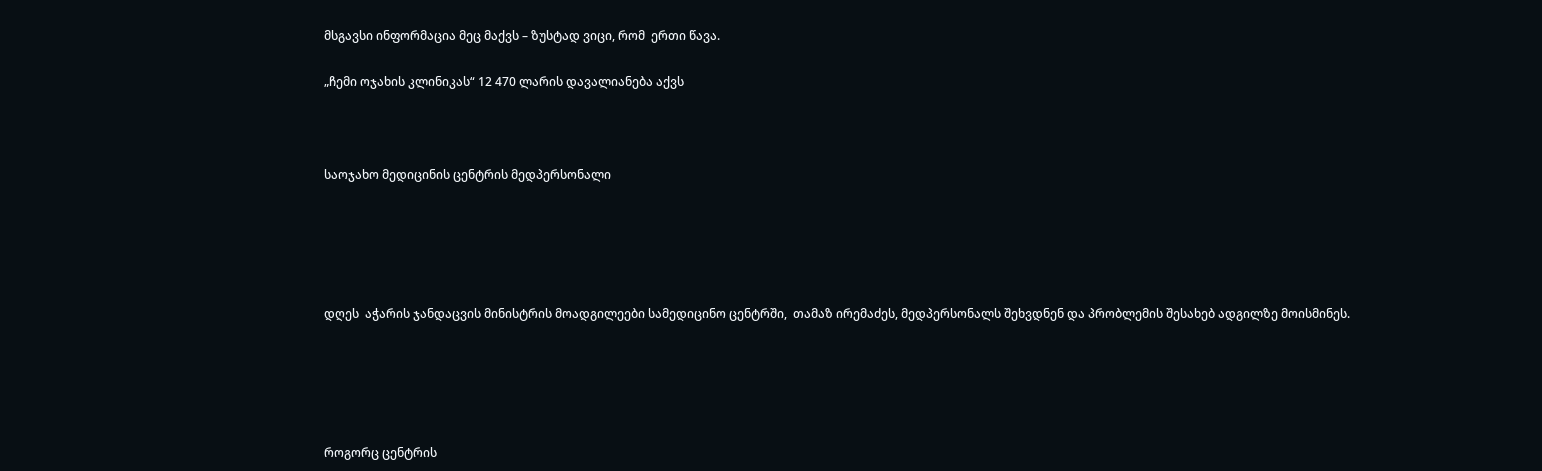მსგავსი ინფორმაცია მეც მაქვს – ზუსტად ვიცი, რომ  ერთი წავა.

„ჩემი ოჯახის კლინიკას“ 12 470 ლარის დავალიანება აქვს



საოჯახო მედიცინის ცენტრის მედპერსონალი





დღეს  აჭარის ჯანდაცვის მინისტრის მოადგილეები სამედიცინო ცენტრში,  თამაზ ირემაძეს, მედპერსონალს შეხვდნენ და პრობლემის შესახებ ადგილზე მოისმინეს.





როგორც ცენტრის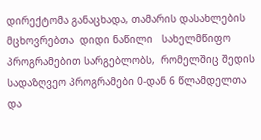დირექტომა განაცხადა, თამარის დასახლების მცხოვრებთა  დიდი ნაწილი   სახელმწიფო პროგრამებით სარგებლობს,  რომელშიც შედის სადაზღვეო პროგრამები 0-დან 6 წლამდელთა და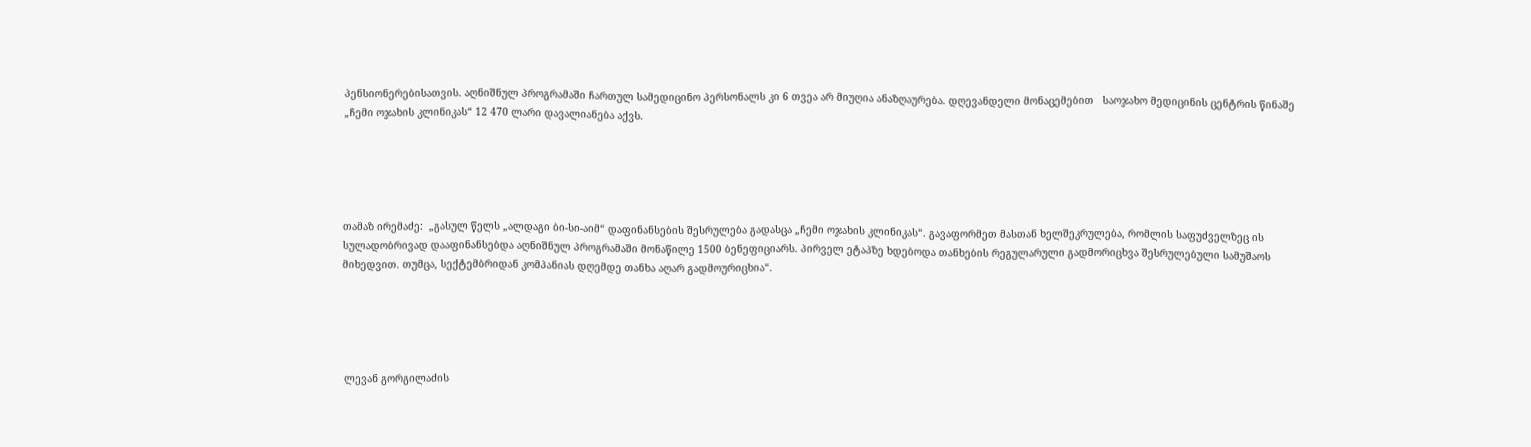პენსიონერებისათვის. აღნიშნულ პროგრამაში ჩართულ სამედიცინო პერსონალს კი 6 თვეა არ მიუღია ანაზღაურება. დღევანდელი მონაცემებით   საოჯახო მედიცინის ცენტრის წინაშე „ჩემი ოჯახის კლინიკას“ 12 470 ლარი დავალიანება აქვს.





თამაზ ირემაძე:  „გასულ წელს „ალდაგი ბი-სი-აიმ“ დაფინანსების შესრულება გადასცა „ჩემი ოჯახის კლინიკას“. გავაფორმეთ მასთან ხელშეკრულება, რომლის საფუძველზეც ის სულადობრივად დააფინანსებდა აღნიშნულ პროგრამაში მონაწილე 1500 ბენეფიციარს. პირველ ეტაპზე ხდებოდა თანხების რეგულარული გადმორიცხვა შესრულებული სამუშაოს მიხედვით. თუმცა, სექტემბრიდან კომპანიას დღემდე თანხა აღარ გადმოურიცხია“.





 ლევან გორგილაძის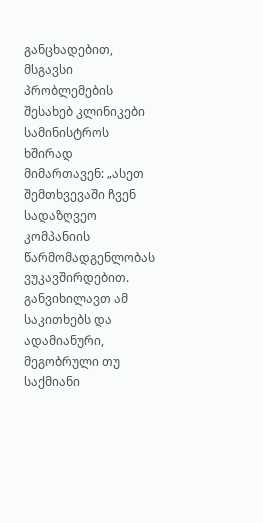განცხადებით, მსგავსი პრობლემების შესახებ კლინიკები სამინისტროს ხშირად მიმართავენ: „ასეთ შემთხვევაში ჩვენ სადაზღვეო კომპანიის წარმომადგენლობას ვუკავშირდებით. განვიხილავთ ამ საკითხებს და ადამიანური, მეგობრული თუ საქმიანი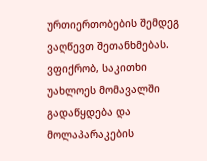ურთიერთობების შემდეგ ვაღწევთ შეთანხმებას. ვფიქრობ, საკითხი უახლოეს მომავალში გადაწყდება და მოლაპარაკების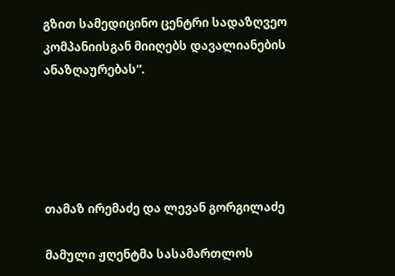გზით სამედიცინო ცენტრი სადაზღვეო კომპანიისგან მიიღებს დავალიანების ანაზღაურებას“.





თამაზ ირემაძე და ლევან გორგილაძე

მამული ჟღენტმა სასამართლოს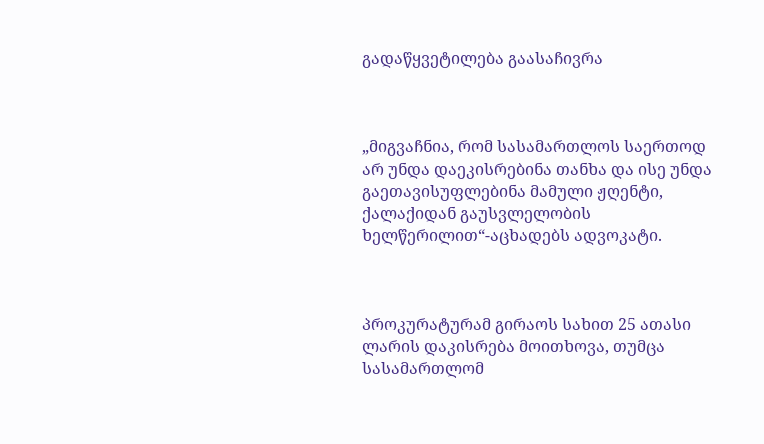გადაწყვეტილება გაასაჩივრა



„მიგვაჩნია, რომ სასამართლოს საერთოდ არ უნდა დაეკისრებინა თანხა და ისე უნდა გაეთავისუფლებინა მამული ჟღენტი, ქალაქიდან გაუსვლელობის ხელწერილით“-აცხადებს ადვოკატი.



პროკურატურამ გირაოს სახით 25 ათასი ლარის დაკისრება მოითხოვა, თუმცა სასამართლომ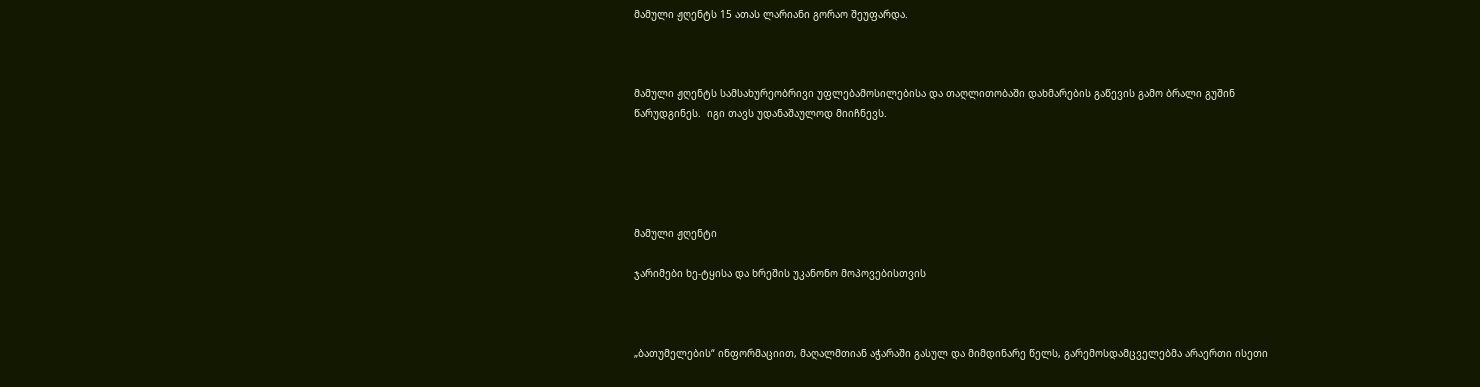მამული ჟღენტს 15 ათას ლარიანი გორაო შეუფარდა.



მამული ჟღენტს სამსახურეობრივი უფლებამოსილებისა და თაღლითობაში დახმარების გაწევის გამო ბრალი გუშინ წარუდგინეს.  იგი თავს უდანაშაულოდ მიიჩნევს.





მამული ჟღენტი

ჯარიმები ხე-ტყისა და ხრეშის უკანონო მოპოვებისთვის



„ბათუმელების“ ინფორმაციით, მაღალმთიან აჭარაში გასულ და მიმდინარე წელს, გარემოსდამცველებმა არაერთი ისეთი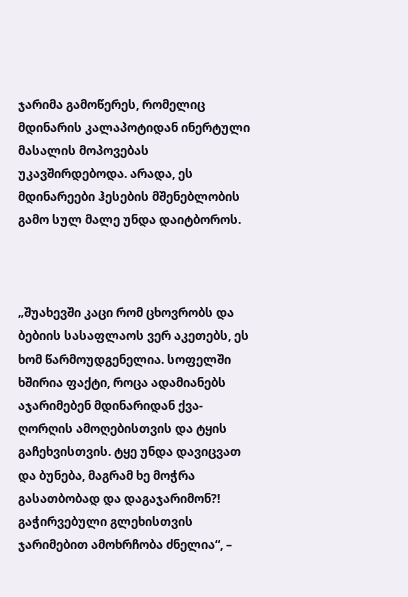ჯარიმა გამოწერეს, რომელიც მდინარის კალაპოტიდან ინერტული მასალის მოპოვებას უკავშირდებოდა. არადა, ეს მდინარეები ჰესების მშენებლობის გამო სულ მალე უნდა დაიტბოროს.



„შუახევში კაცი რომ ცხოვრობს და ბებიის სასაფლაოს ვერ აკეთებს, ეს ხომ წარმოუდგენელია. სოფელში ხშირია ფაქტი, როცა ადამიანებს აჯარიმებენ მდინარიდან ქვა-ღორღის ამოღებისთვის და ტყის გაჩეხვისთვის. ტყე უნდა დავიცვათ და ბუნება, მაგრამ ხე მოჭრა გასათბობად და დაგაჯარიმონ?! გაჭირვებული გლეხისთვის ჯარიმებით ამოხრჩობა ძნელია“, –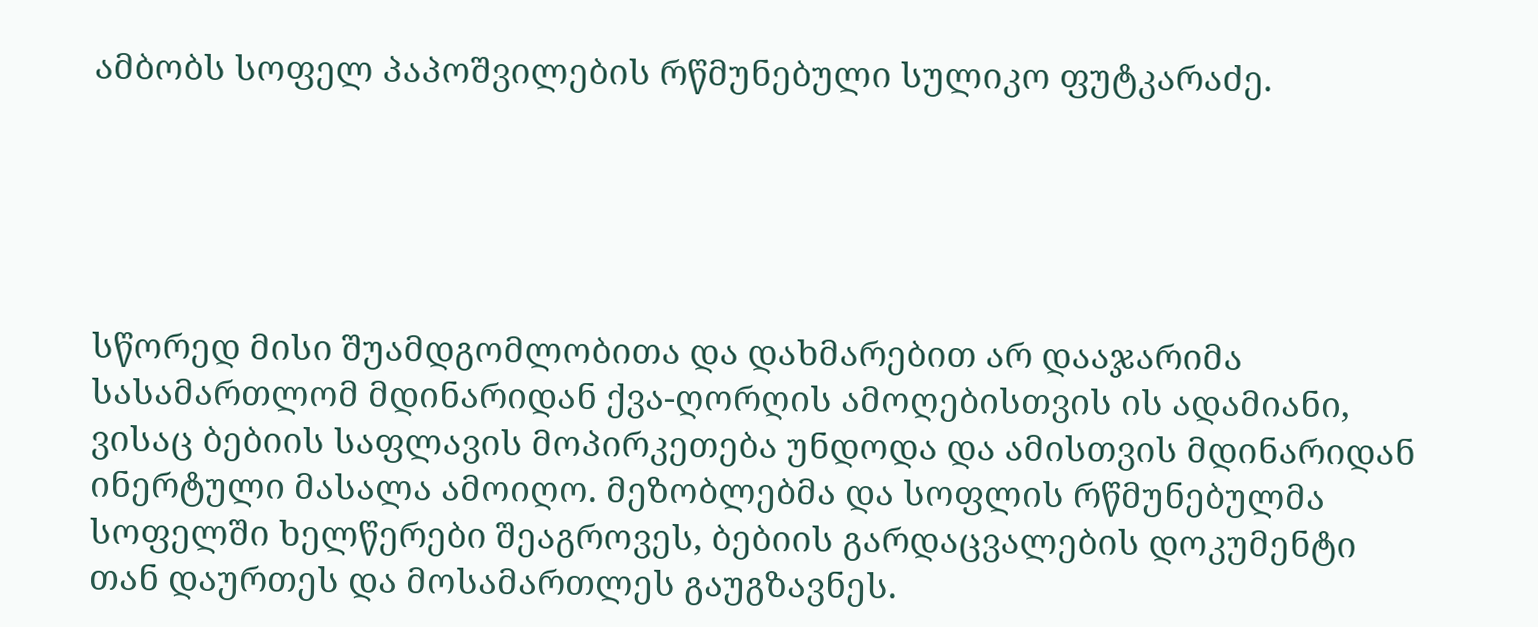ამბობს სოფელ პაპოშვილების რწმუნებული სულიკო ფუტკარაძე.





სწორედ მისი შუამდგომლობითა და დახმარებით არ დააჯარიმა სასამართლომ მდინარიდან ქვა-ღორღის ამოღებისთვის ის ადამიანი, ვისაც ბებიის საფლავის მოპირკეთება უნდოდა და ამისთვის მდინარიდან ინერტული მასალა ამოიღო. მეზობლებმა და სოფლის რწმუნებულმა სოფელში ხელწერები შეაგროვეს, ბებიის გარდაცვალების დოკუმენტი თან დაურთეს და მოსამართლეს გაუგზავნეს.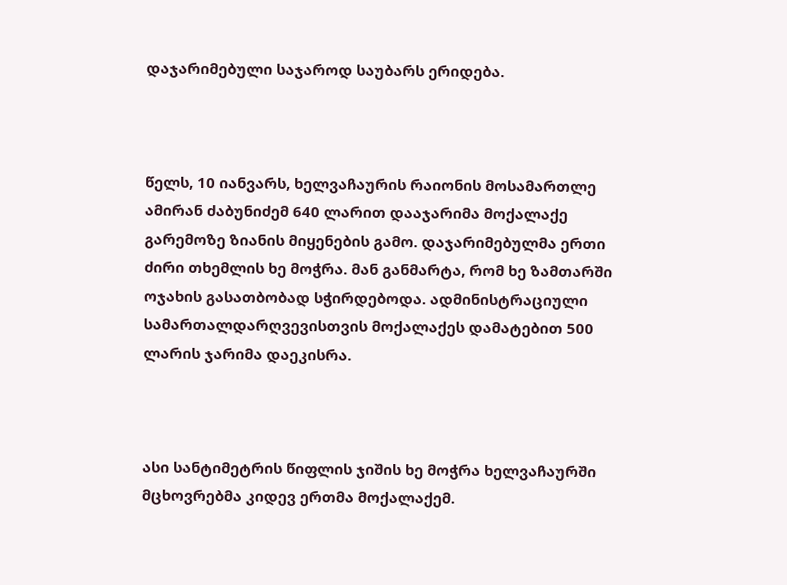დაჯარიმებული საჯაროდ საუბარს ერიდება.



წელს, 10 იანვარს, ხელვაჩაურის რაიონის მოსამართლე ამირან ძაბუნიძემ 640 ლარით დააჯარიმა მოქალაქე გარემოზე ზიანის მიყენების გამო. დაჯარიმებულმა ერთი ძირი თხემლის ხე მოჭრა. მან განმარტა, რომ ხე ზამთარში ოჯახის გასათბობად სჭირდებოდა. ადმინისტრაციული სამართალდარღვევისთვის მოქალაქეს დამატებით 500 ლარის ჯარიმა დაეკისრა.



ასი სანტიმეტრის წიფლის ჯიშის ხე მოჭრა ხელვაჩაურში მცხოვრებმა კიდევ ერთმა მოქალაქემ.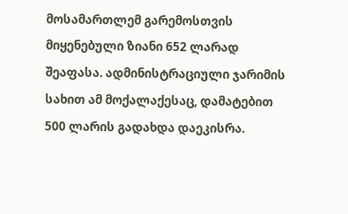მოსამართლემ გარემოსთვის მიყენებული ზიანი 652 ლარად შეაფასა. ადმინისტრაციული ჯარიმის სახით ამ მოქალაქესაც, დამატებით 500 ლარის გადახდა დაეკისრა.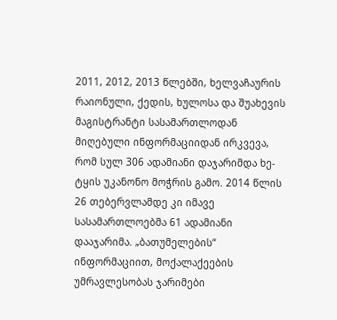2011, 2012, 2013 წლებში, ხელვაჩაურის რაიონული, ქედის, ხულოსა და შუახევის მაგისტრანტი სასამართლოდან მიღებული ინფორმაციიდან ირკვევა, რომ სულ 306 ადამიანი დაჯარიმდა ხე-ტყის უკანონო მოჭრის გამო. 2014 წლის 26 თებერვლამდე კი იმავე სასამართლოებმა 61 ადამიანი დააჯარიმა. „ბათუმელების“ ინფორმაციით, მოქალაქეების უმრავლესობას ჯარიმები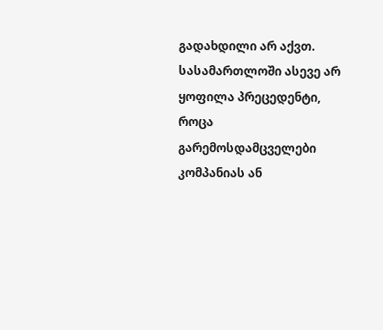გადახდილი არ აქვთ. სასამართლოში ასევე არ ყოფილა პრეცედენტი, როცა გარემოსდამცველები კომპანიას ან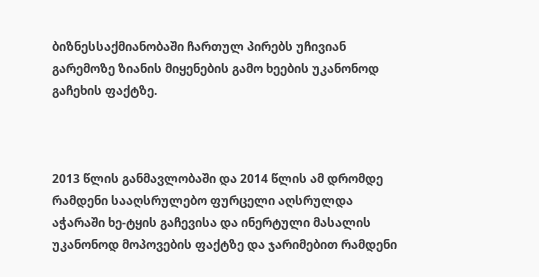ბიზნესსაქმიანობაში ჩართულ პირებს უჩივიან გარემოზე ზიანის მიყენების გამო ხეების უკანონოდ გაჩეხის ფაქტზე.



2013 წლის განმავლობაში და 2014 წლის ამ დრომდე რამდენი სააღსრულებო ფურცელი აღსრულდა აჭარაში ხე-ტყის გაჩევისა და ინერტული მასალის უკანონოდ მოპოვების ფაქტზე და ჯარიმებით რამდენი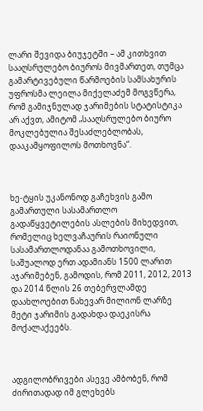ლარი შევიდა ბიუჯეტში – ამ კითხვით სააღსრულებო ბიუროს მივმართეთ, თუმცა გამარტივებული წარმოების სამსახურის უფროსმა ლეილა მიქელაძემ მოგვწერა, რომ გამიჯნულად ჯარიმების სტატისტიკა არ აქვთ, ამიტომ „სააღსრულებო ბიურო მოკლებულია შესაძლებლობას, დააკამყოფილოს მოთხოვნა“.



ხე-ტყის უკანონოდ გაჩეხვის გამო გამართული სასამართლო გადაწყვეტილების ასლების მიხედვით, რომელიც ხელვაჩაურის რაიონული სასამართლოდანაა გამოთხოვილი, საშუალოდ ერთ ადამიანს 1500 ლარით აჯარიმებენ, გამოდის, რომ 2011, 2012, 2013 და 2014 წლის 26 თებერვლამდე დაახლოებით ნახევარ მილიონ ლარზე მეტი ჯარიმის გადახდა დაეკისრა მოქალაქეებს.



ადგილობრივები ასევე ამბობენ, რომ ძირითადად იმ გლეხებს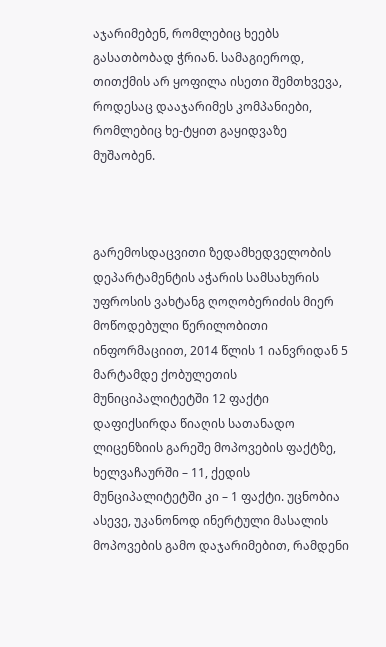აჯარიმებენ, რომლებიც ხეებს გასათბობად ჭრიან. სამაგიეროდ, თითქმის არ ყოფილა ისეთი შემთხვევა, როდესაც დააჯარიმეს კომპანიები, რომლებიც ხე-ტყით გაყიდვაზე მუშაობენ.



გარემოსდაცვითი ზედამხედველობის დეპარტამენტის აჭარის სამსახურის უფროსის ვახტანგ ღოღობერიძის მიერ მოწოდებული წერილობითი ინფორმაციით, 2014 წლის 1 იანვრიდან 5 მარტამდე ქობულეთის მუნიციპალიტეტში 12 ფაქტი დაფიქსირდა წიაღის სათანადო ლიცენზიის გარეშე მოპოვების ფაქტზე, ხელვაჩაურში – 11, ქედის მუნციპალიტეტში კი – 1 ფაქტი. უცნობია ასევე, უკანონოდ ინერტული მასალის მოპოვების გამო დაჯარიმებით, რამდენი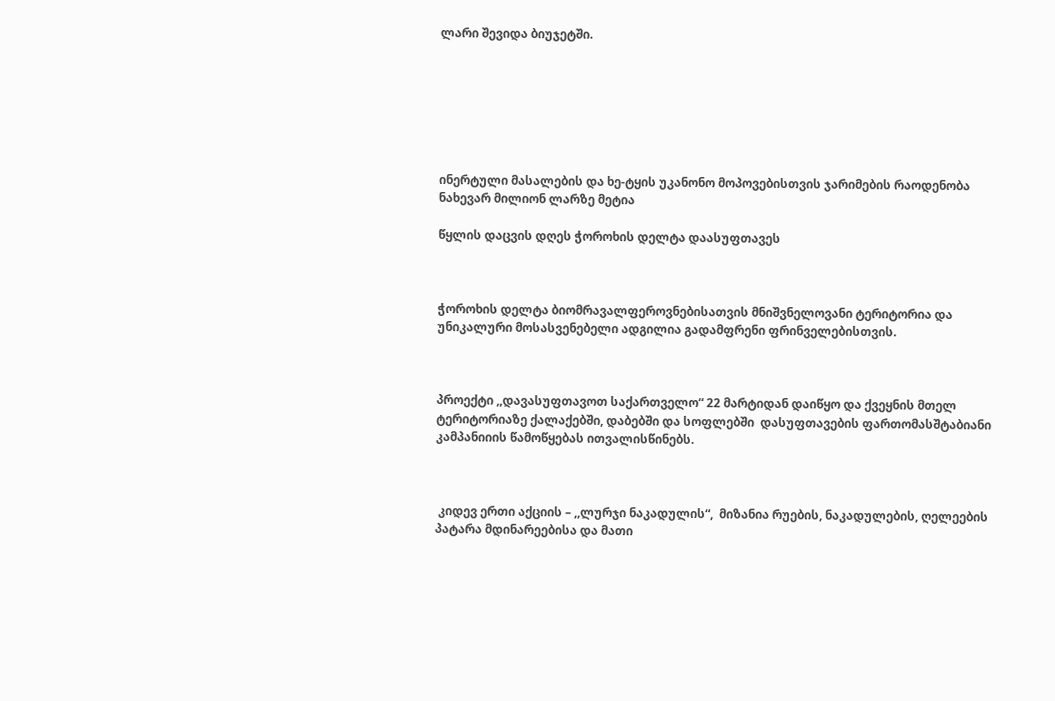ლარი შევიდა ბიუჯეტში.







ინერტული მასალების და ხე-ტყის უკანონო მოპოვებისთვის ჯარიმების რაოდენობა ნახევარ მილიონ ლარზე მეტია

წყლის დაცვის დღეს ჭოროხის დელტა დაასუფთავეს



ჭოროხის დელტა ბიომრავალფეროვნებისათვის მნიშვნელოვანი ტერიტორია და  უნიკალური მოსასვენებელი ადგილია გადამფრენი ფრინველებისთვის.



პროექტი ,,დავასუფთავოთ საქართველო“ 22 მარტიდან დაიწყო და ქვეყნის მთელ ტერიტორიაზე ქალაქებში, დაბებში და სოფლებში  დასუფთავების ფართომასშტაბიანი კამპანიიის წამოწყებას ითვალისწინებს.



 კიდევ ერთი აქციის – ,,ლურჯი ნაკადულის“,  მიზანია რუების, ნაკადულების, ღელეების პატარა მდინარეებისა და მათი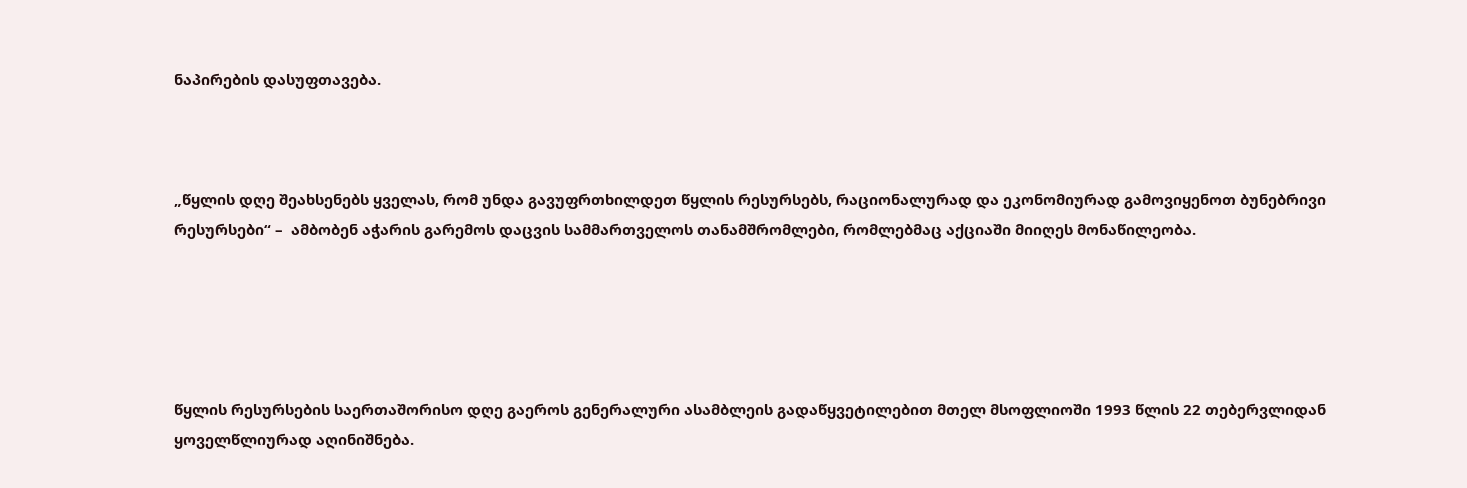ნაპირების დასუფთავება.



„წყლის დღე შეახსენებს ყველას, რომ უნდა გავუფრთხილდეთ წყლის რესურსებს, რაციონალურად და ეკონომიურად გამოვიყენოთ ბუნებრივი რესურსები“ –  ამბობენ აჭარის გარემოს დაცვის სამმართველოს თანამშრომლები, რომლებმაც აქციაში მიიღეს მონაწილეობა.





წყლის რესურსების საერთაშორისო დღე გაეროს გენერალური ასამბლეის გადაწყვეტილებით მთელ მსოფლიოში 1993 წლის 22 თებერვლიდან ყოველწლიურად აღინიშნება.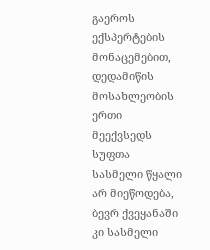გაეროს ექსპერტების მონაცემებით, დედამიწის მოსახლეობის ერთი მეექვსედს სუფთა სასმელი წყალი არ მიეწოდება, ბევრ ქვეყანაში კი სასმელი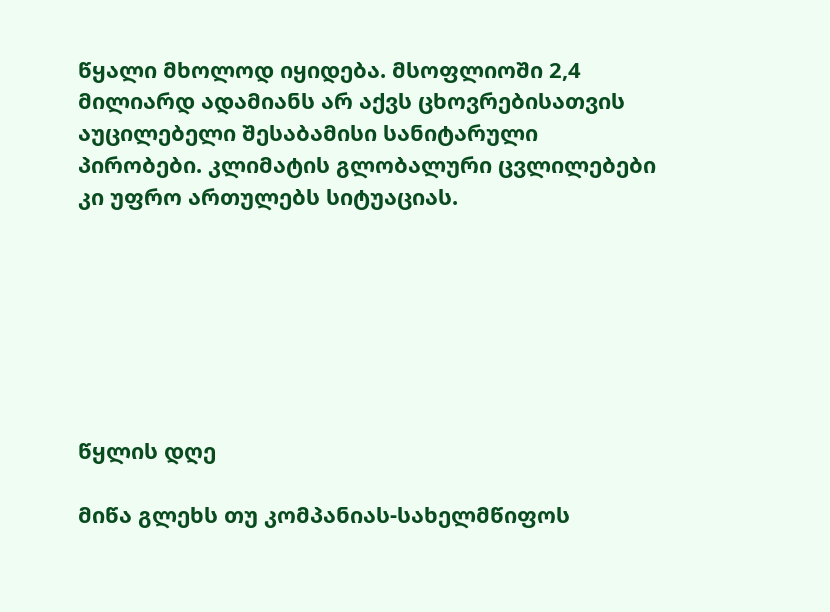წყალი მხოლოდ იყიდება. მსოფლიოში 2,4 მილიარდ ადამიანს არ აქვს ცხოვრებისათვის აუცილებელი შესაბამისი სანიტარული პირობები. კლიმატის გლობალური ცვლილებები კი უფრო ართულებს სიტუაციას.







წყლის დღე

მიწა გლეხს თუ კომპანიას-სახელმწიფოს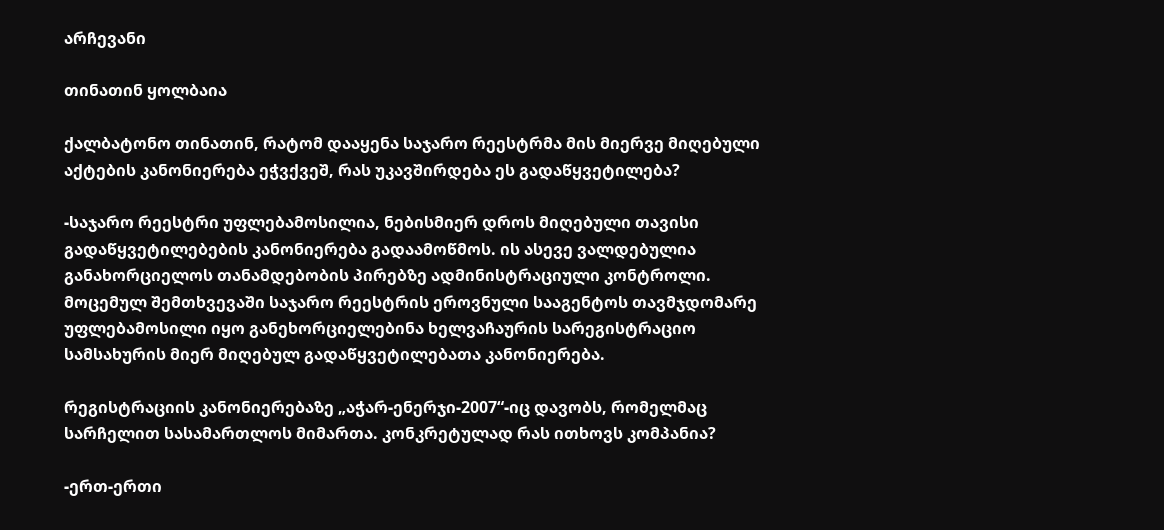არჩევანი

თინათინ ყოლბაია

ქალბატონო თინათინ, რატომ დააყენა საჯარო რეესტრმა მის მიერვე მიღებული აქტების კანონიერება ეჭვქვეშ, რას უკავშირდება ეს გადაწყვეტილება?

-საჯარო რეესტრი უფლებამოსილია, ნებისმიერ დროს მიღებული თავისი გადაწყვეტილებების კანონიერება გადაამოწმოს. ის ასევე ვალდებულია განახორციელოს თანამდებობის პირებზე ადმინისტრაციული კონტროლი. მოცემულ შემთხვევაში საჯარო რეესტრის ეროვნული სააგენტოს თავმჯდომარე უფლებამოსილი იყო განეხორციელებინა ხელვაჩაურის სარეგისტრაციო სამსახურის მიერ მიღებულ გადაწყვეტილებათა კანონიერება.

რეგისტრაციის კანონიერებაზე „აჭარ-ენერჯი-2007“-იც დავობს, რომელმაც სარჩელით სასამართლოს მიმართა. კონკრეტულად რას ითხოვს კომპანია?

-ერთ-ერთი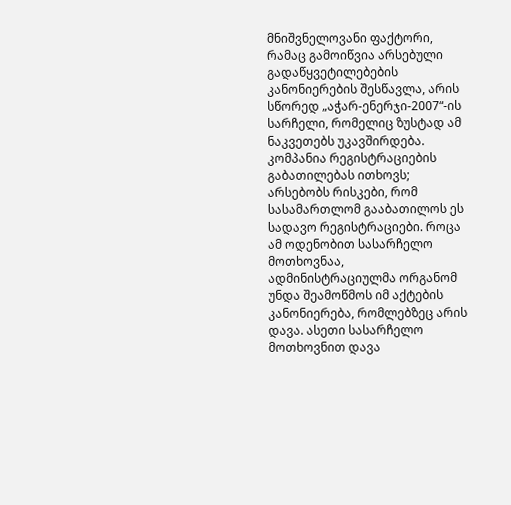მნიშვნელოვანი ფაქტორი, რამაც გამოიწვია არსებული გადაწყვეტილებების კანონიერების შესწავლა, არის სწორედ „აჭარ-ენერჯი-2007“-ის სარჩელი, რომელიც ზუსტად ამ ნაკვეთებს უკავშირდება. კომპანია რეგისტრაციების გაბათილებას ითხოვს; არსებობს რისკები, რომ სასამართლომ გააბათილოს ეს სადავო რეგისტრაციები. როცა ამ ოდენობით სასარჩელო მოთხოვნაა, ადმინისტრაციულმა ორგანომ უნდა შეამოწმოს იმ აქტების კანონიერება, რომლებზეც არის დავა. ასეთი სასარჩელო მოთხოვნით დავა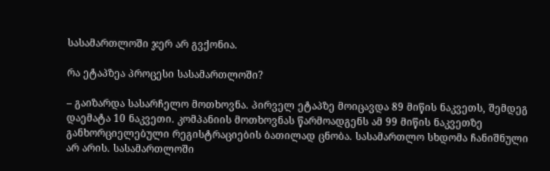სასამართლოში ჯერ არ გვქონია.

რა ეტაპზეა პროცესი სასამართლოში?

– გაიზარდა სასარჩელო მოთხოვნა. პირველ ეტაპზე მოიცავდა 89 მიწის ნაკვეთს, შემდეგ დაემატა 10 ნაკვეთი. კომპანიის მოთხოვნას წარმოადგენს ამ 99 მიწის ნაკვეთზე განხორციელებული რეგისტრაციების ბათილად ცნობა. სასამართლო სხდომა ჩანიშნული არ არის. სასამართლოში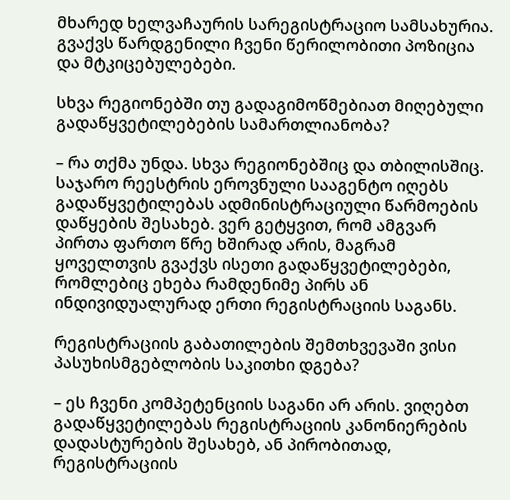მხარედ ხელვაჩაურის სარეგისტრაციო სამსახურია. გვაქვს წარდგენილი ჩვენი წერილობითი პოზიცია და მტკიცებულებები.

სხვა რეგიონებში თუ გადაგიმოწმებიათ მიღებული გადაწყვეტილებების სამართლიანობა?

– რა თქმა უნდა. სხვა რეგიონებშიც და თბილისშიც. საჯარო რეესტრის ეროვნული სააგენტო იღებს გადაწყვეტილებას ადმინისტრაციული წარმოების დაწყების შესახებ. ვერ გეტყვით, რომ ამგვარ პირთა ფართო წრე ხშირად არის, მაგრამ ყოველთვის გვაქვს ისეთი გადაწყვეტილებები, რომლებიც ეხება რამდენიმე პირს ან ინდივიდუალურად ერთი რეგისტრაციის საგანს.

რეგისტრაციის გაბათილების შემთხვევაში ვისი პასუხისმგებლობის საკითხი დგება?

– ეს ჩვენი კომპეტენციის საგანი არ არის. ვიღებთ გადაწყვეტილებას რეგისტრაციის კანონიერების დადასტურების შესახებ, ან პირობითად, რეგისტრაციის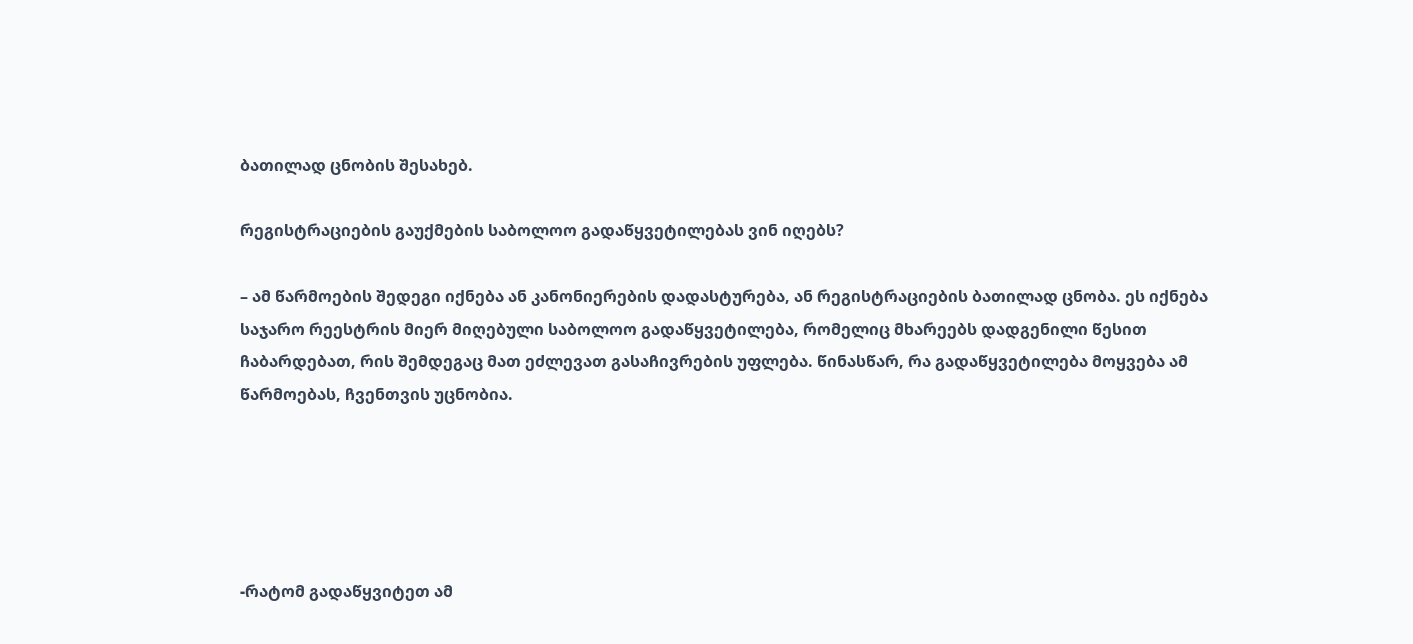ბათილად ცნობის შესახებ.

რეგისტრაციების გაუქმების საბოლოო გადაწყვეტილებას ვინ იღებს?

– ამ წარმოების შედეგი იქნება ან კანონიერების დადასტურება, ან რეგისტრაციების ბათილად ცნობა. ეს იქნება საჯარო რეესტრის მიერ მიღებული საბოლოო გადაწყვეტილება, რომელიც მხარეებს დადგენილი წესით ჩაბარდებათ, რის შემდეგაც მათ ეძლევათ გასაჩივრების უფლება. წინასწარ, რა გადაწყვეტილება მოყვება ამ წარმოებას, ჩვენთვის უცნობია.





-რატომ გადაწყვიტეთ ამ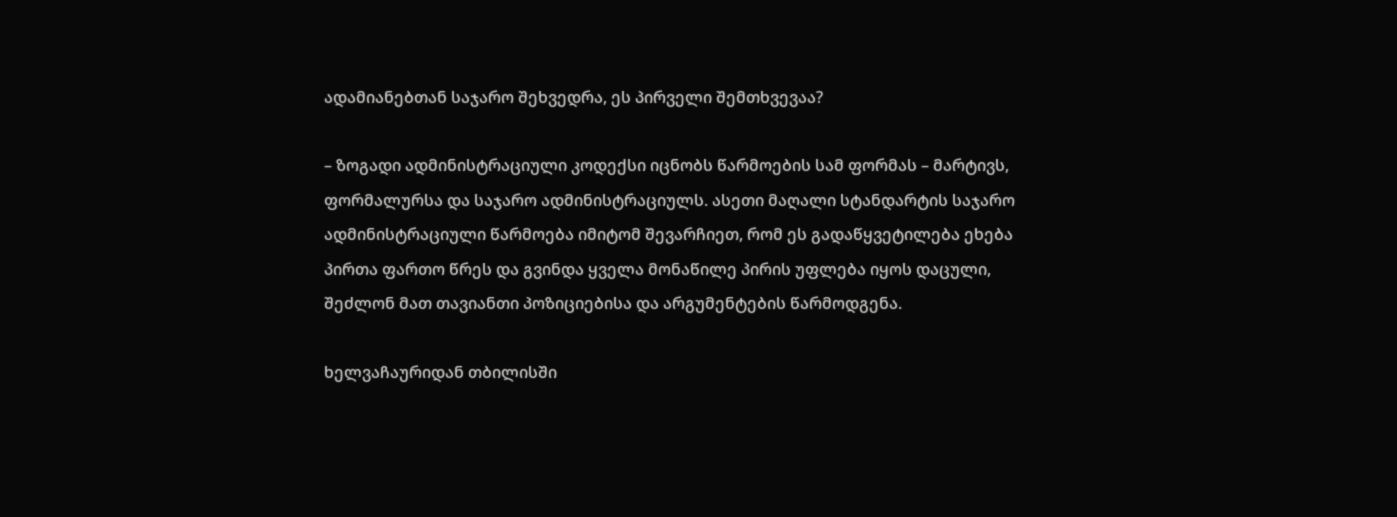ადამიანებთან საჯარო შეხვედრა, ეს პირველი შემთხვევაა?

– ზოგადი ადმინისტრაციული კოდექსი იცნობს წარმოების სამ ფორმას – მარტივს, ფორმალურსა და საჯარო ადმინისტრაციულს. ასეთი მაღალი სტანდარტის საჯარო ადმინისტრაციული წარმოება იმიტომ შევარჩიეთ, რომ ეს გადაწყვეტილება ეხება პირთა ფართო წრეს და გვინდა ყველა მონაწილე პირის უფლება იყოს დაცული, შეძლონ მათ თავიანთი პოზიციებისა და არგუმენტების წარმოდგენა.

ხელვაჩაურიდან თბილისში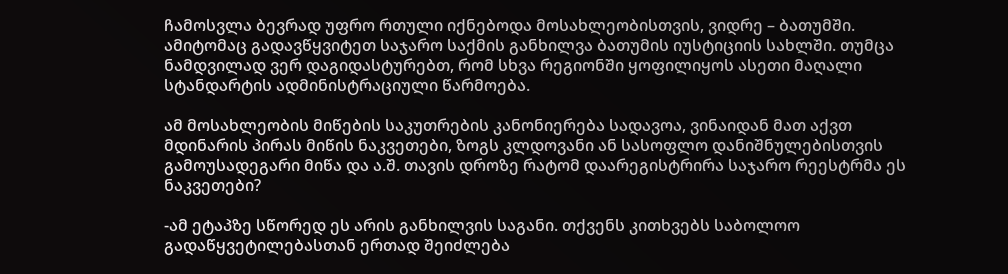ჩამოსვლა ბევრად უფრო რთული იქნებოდა მოსახლეობისთვის, ვიდრე – ბათუმში. ამიტომაც გადავწყვიტეთ საჯარო საქმის განხილვა ბათუმის იუსტიციის სახლში. თუმცა ნამდვილად ვერ დაგიდასტურებთ, რომ სხვა რეგიონში ყოფილიყოს ასეთი მაღალი სტანდარტის ადმინისტრაციული წარმოება.

ამ მოსახლეობის მიწების საკუთრების კანონიერება სადავოა, ვინაიდან მათ აქვთ მდინარის პირას მიწის ნაკვეთები, ზოგს კლდოვანი ან სასოფლო დანიშნულებისთვის გამოუსადეგარი მიწა და ა.შ. თავის დროზე რატომ დაარეგისტრირა საჯარო რეესტრმა ეს ნაკვეთები?

-ამ ეტაპზე სწორედ ეს არის განხილვის საგანი. თქვენს კითხვებს საბოლოო გადაწყვეტილებასთან ერთად შეიძლება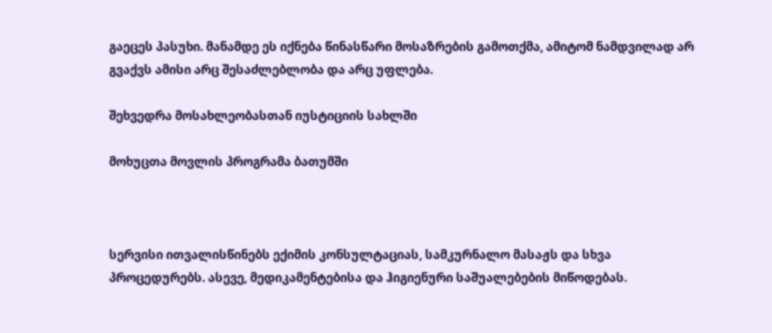გაეცეს პასუხი. მანამდე ეს იქნება წინასწარი მოსაზრების გამოთქმა, ამიტომ ნამდვილად არ გვაქვს ამისი არც შესაძლებლობა და არც უფლება.

შეხვედრა მოსახლეობასთან იუსტიციის სახლში

მოხუცთა მოვლის პროგრამა ბათუმში



სერვისი ითვალისწინებს ექიმის კონსულტაციას, სამკურნალო მასაჟს და სხვა პროცედურებს. ასევე, მედიკამენტებისა და ჰიგიენური საშუალებების მიწოდებას.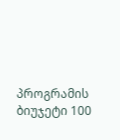პროგრამის ბიუჯეტი 100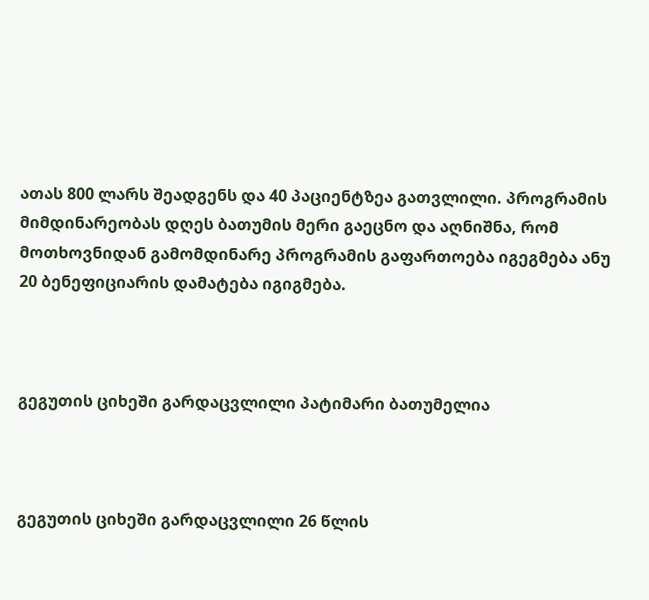ათას 800 ლარს შეადგენს და 40 პაციენტზეა გათვლილი. პროგრამის მიმდინარეობას დღეს ბათუმის მერი გაეცნო და აღნიშნა, რომ მოთხოვნიდან გამომდინარე პროგრამის გაფართოება იგეგმება ანუ 20 ბენეფიციარის დამატება იგიგმება.



გეგუთის ციხეში გარდაცვლილი პატიმარი ბათუმელია



გეგუთის ციხეში გარდაცვლილი 26 წლის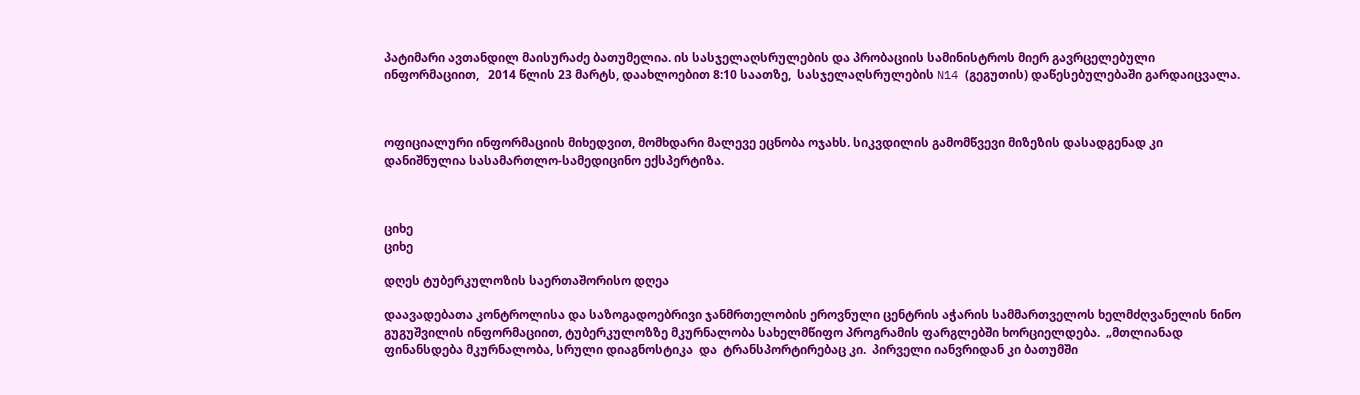პატიმარი ავთანდილ მაისურაძე ბათუმელია. ის სასჯელაღსრულების და პრობაციის სამინისტროს მიერ გავრცელებული ინფორმაციით,   2014 წლის 23 მარტს, დაახლოებით 8:10 საათზე,  სასჯელაღსრულების N14 (გეგუთის) დაწესებულებაში გარდაიცვალა.



ოფიციალური ინფორმაციის მიხედვით, მომხდარი მალევე ეცნობა ოჯახს. სიკვდილის გამომწვევი მიზეზის დასადგენად კი დანიშნულია სასამართლო-სამედიცინო ექსპერტიზა.



ციხე
ციხე

დღეს ტუბერკულოზის საერთაშორისო დღეა

დაავადებათა კონტროლისა და საზოგადოებრივი ჯანმრთელობის ეროვნული ცენტრის აჭარის სამმართველოს ხელმძღვანელის ნინო გუგუშვილის ინფორმაციით, ტუბერკულოზზე მკურნალობა სახელმწიფო პროგრამის ფარგლებში ხორციელდება.  „მთლიანად ფინანსდება მკურნალობა, სრული დიაგნოსტიკა  და  ტრანსპორტირებაც კი.  პირველი იანვრიდან კი ბათუმში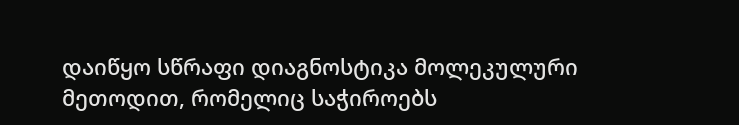დაიწყო სწრაფი დიაგნოსტიკა მოლეკულური მეთოდით, რომელიც საჭიროებს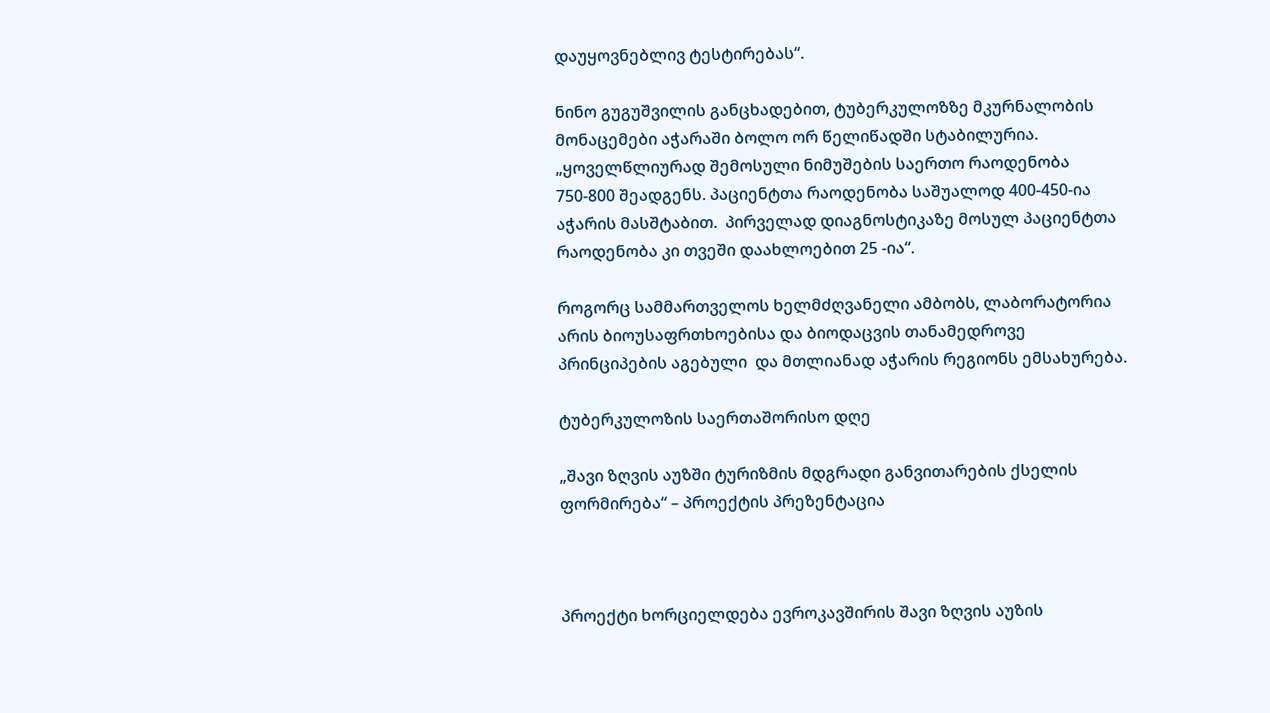დაუყოვნებლივ ტესტირებას“.

ნინო გუგუშვილის განცხადებით, ტუბერკულოზზე მკურნალობის მონაცემები აჭარაში ბოლო ორ წელიწადში სტაბილურია.   „ყოველწლიურად შემოსული ნიმუშების საერთო რაოდენობა  750-800 შეადგენს. პაციენტთა რაოდენობა საშუალოდ 400-450-ია აჭარის მასშტაბით.  პირველად დიაგნოსტიკაზე მოსულ პაციენტთა რაოდენობა კი თვეში დაახლოებით 25 -ია“.

როგორც სამმართველოს ხელმძღვანელი ამბობს, ლაბორატორია არის ბიოუსაფრთხოებისა და ბიოდაცვის თანამედროვე პრინციპების აგებული  და მთლიანად აჭარის რეგიონს ემსახურება.

ტუბერკულოზის საერთაშორისო დღე

„შავი ზღვის აუზში ტურიზმის მდგრადი განვითარების ქსელის ფორმირება“ – პროექტის პრეზენტაცია



პროექტი ხორციელდება ევროკავშირის შავი ზღვის აუზის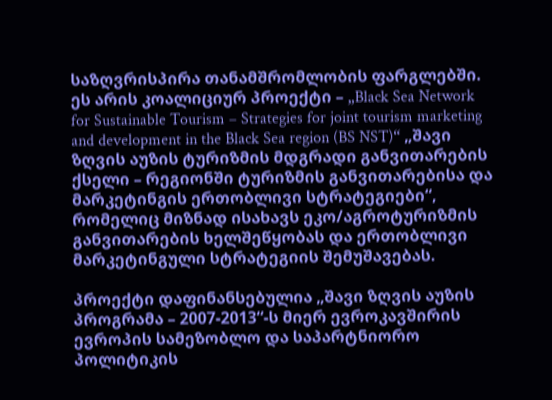საზღვრისპირა თანამშრომლობის ფარგლებში. ეს არის კოალიციურ პროექტი – „Black Sea Network for Sustainable Tourism – Strategies for joint tourism marketing and development in the Black Sea region (BS NST)“ „შავი ზღვის აუზის ტურიზმის მდგრადი განვითარების ქსელი – რეგიონში ტურიზმის განვითარებისა და მარკეტინგის ერთობლივი სტრატეგიები“, რომელიც მიზნად ისახავს ეკო/აგროტურიზმის განვითარების ხელშეწყობას და ერთობლივი მარკეტინგული სტრატეგიის შემუშავებას.

პროექტი დაფინანსებულია „შავი ზღვის აუზის პროგრამა – 2007-2013“-ს მიერ ევროკავშირის ევროპის სამეზობლო და საპარტნიორო პოლიტიკის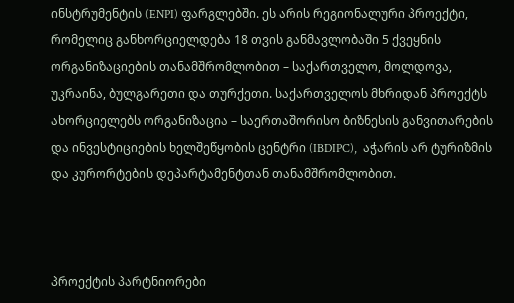ინსტრუმენტის (ENPI) ფარგლებში. ეს არის რეგიონალური პროექტი, რომელიც განხორციელდება 18 თვის განმავლობაში 5 ქვეყნის ორგანიზაციების თანამშრომლობით – საქართველო, მოლდოვა, უკრაინა, ბულგარეთი და თურქეთი. საქართველოს მხრიდან პროექტს ახორციელებს ორგანიზაცია – საერთაშორისო ბიზნესის განვითარების და ინვესტიციების ხელშეწყობის ცენტრი (IBDIPC),  აჭარის არ ტურიზმის და კურორტების დეპარტამენტთან თანამშრომლობით.



პროექტის პარტნიორები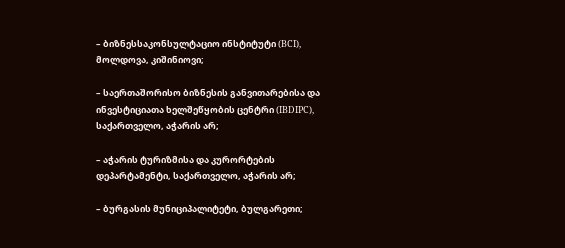– ბიზნესსაკონსულტაციო ინსტიტუტი (BCI), მოლდოვა, კიშინიოვი;

– საერთაშორისო ბიზნესის განვითარებისა და ინვესტიციათა ხელშეწყობის ცენტრი (IBDIPC), საქართველო, აჭარის არ;

– აჭარის ტურიზმისა და კურორტების დეპარტამენტი, საქართველო, აჭარის არ;

– ბურგასის მუნიციპალიტეტი, ბულგარეთი;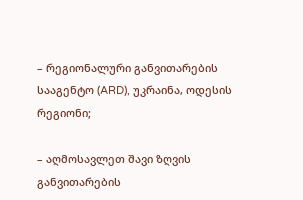– რეგიონალური განვითარების სააგენტო (ARD), უკრაინა, ოდესის რეგიონი;

– აღმოსავლეთ შავი ზღვის განვითარების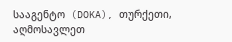სააგენტო  (DOKA), თურქეთი, აღმოსავლეთ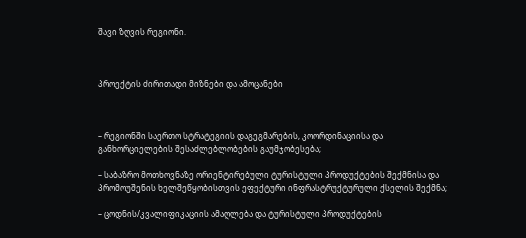შავი ზღვის რეგიონი.



პროექტის ძირითადი მიზნები და ამოცანები



– რეგიონში საერთო სტრატეგიის დაგეგმარების, კოორდინაციისა და განხორციელების შესაძლებლობების გაუმჯობესება;

– საბაზრო მოთხოვნაზე ორიენტირებული ტურისტული პროდუქტების შექმნისა და პრომოუშენის ხელშეწყობისთვის ეფექტური ინფრასტრუქტურული ქსელის შექმნა;

– ცოდნის/კვალიფიკაციის ამაღლება და ტურისტული პროდუქტების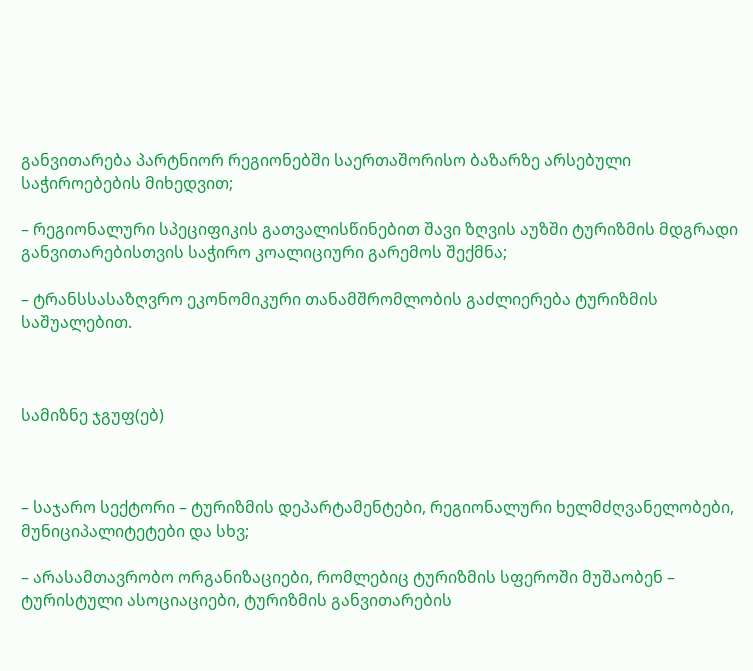განვითარება პარტნიორ რეგიონებში საერთაშორისო ბაზარზე არსებული საჭიროებების მიხედვით;

– რეგიონალური სპეციფიკის გათვალისწინებით შავი ზღვის აუზში ტურიზმის მდგრადი განვითარებისთვის საჭირო კოალიციური გარემოს შექმნა;

– ტრანსსასაზღვრო ეკონომიკური თანამშრომლობის გაძლიერება ტურიზმის საშუალებით.



სამიზნე ჯგუფ(ებ)



– საჯარო სექტორი – ტურიზმის დეპარტამენტები, რეგიონალური ხელმძღვანელობები, მუნიციპალიტეტები და სხვ;

– არასამთავრობო ორგანიზაციები, რომლებიც ტურიზმის სფეროში მუშაობენ – ტურისტული ასოციაციები, ტურიზმის განვითარების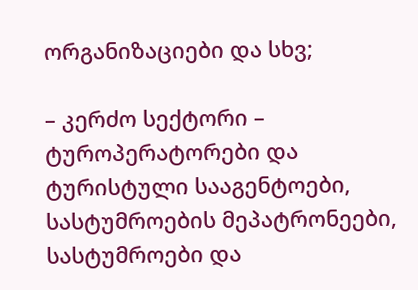ორგანიზაციები და სხვ;

– კერძო სექტორი – ტუროპერატორები და ტურისტული სააგენტოები, სასტუმროების მეპატრონეები, სასტუმროები და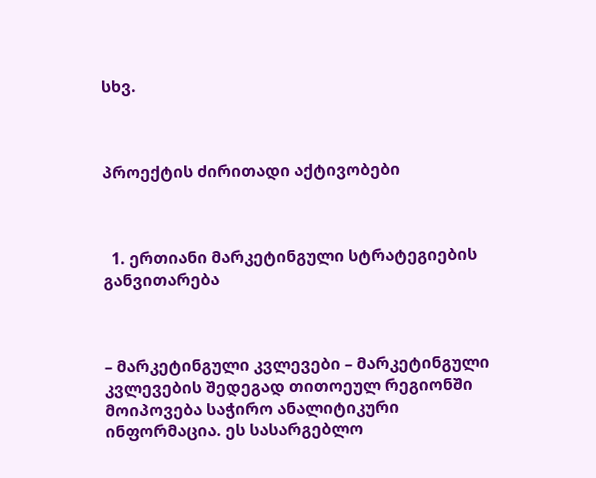სხვ.



პროექტის ძირითადი აქტივობები



  1. ერთიანი მარკეტინგული სტრატეგიების განვითარება



– მარკეტინგული კვლევები – მარკეტინგული კვლევების შედეგად თითოეულ რეგიონში მოიპოვება საჭირო ანალიტიკური ინფორმაცია. ეს სასარგებლო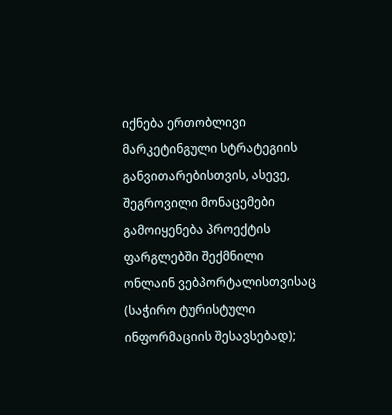იქნება ერთობლივი მარკეტინგული სტრატეგიის განვითარებისთვის, ასევე, შეგროვილი მონაცემები გამოიყენება პროექტის ფარგლებში შექმნილი ონლაინ ვებპორტალისთვისაც (საჭირო ტურისტული ინფორმაციის შესავსებად);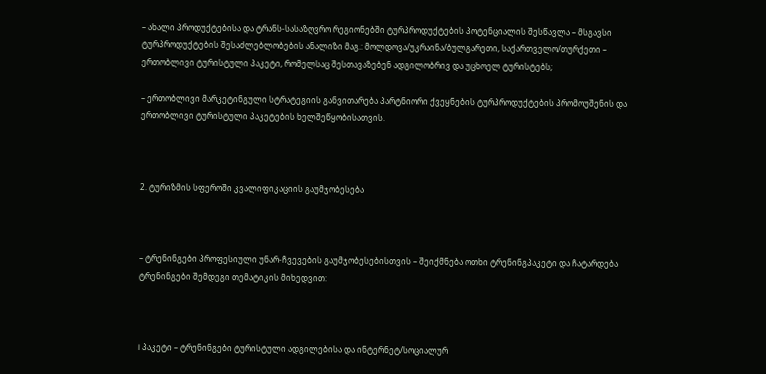– ახალი პროდუქტებისა და ტრანს-სასაზღვრო რეგიონებში ტურპროდუქტების პოტენციალის შესწავლა – მსგავსი ტურპროდუქტების შესაძლებლობების ანალიზი მაგ.: მოლდოვა/უკრაინა/ბულგარეთი, საქართველო/თურქეთი – ერთობლივი ტურისტული პაკეტი, რომელსაც შესთავაზებენ ადგილობრივ და უცხოელ ტურისტებს;

– ერთობლივი მარკეტინგული სტრატეგიის განვითარება პარტნიორი ქვეყნების ტურპროდუქტების პრომოუშენის და ერთობლივი ტურისტული პაკეტების ხელშეწყობისათვის.



2. ტურიზმის სფეროში კვალიფიკაციის გაუმჯობესება



– ტრენინგები პროფესიული უნარ-ჩვევების გაუმჯობესებისთვის – შეიქმნება ოთხი ტრენინგპაკეტი და ჩატარდება ტრენინგები შემდეგი თემატიკის მიხედვით:



I პაკეტი – ტრენინგები ტურისტული ადგილებისა და ინტერნეტ/სოციალურ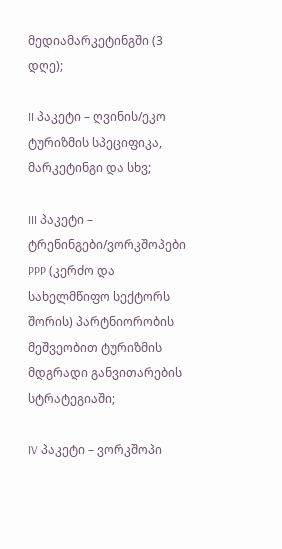მედიამარკეტინგში (3 დღე);

II პაკეტი – ღვინის/ეკო ტურიზმის სპეციფიკა, მარკეტინგი და სხვ;

III პაკეტი – ტრენინგები/ვორკშოპები PPP (კერძო და სახელმწიფო სექტორს შორის) პარტნიორობის მეშვეობით ტურიზმის მდგრადი განვითარების სტრატეგიაში;

IV პაკეტი – ვორკშოპი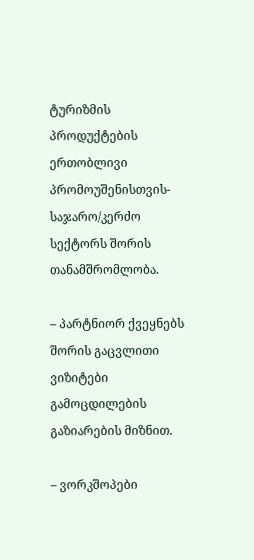ტურიზმის პროდუქტების ერთობლივი პრომოუშენისთვის- საჯარო/კერძო სექტორს შორის თანამშრომლობა.

– პარტნიორ ქვეყნებს შორის გაცვლითი ვიზიტები გამოცდილების გაზიარების მიზნით.

– ვორკშოპები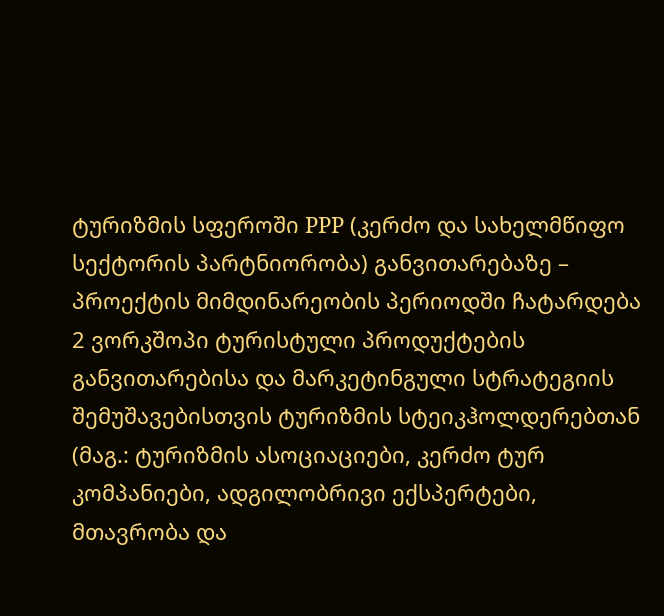ტურიზმის სფეროში PPP (კერძო და სახელმწიფო სექტორის პარტნიორობა) განვითარებაზე – პროექტის მიმდინარეობის პერიოდში ჩატარდება 2 ვორკშოპი ტურისტული პროდუქტების განვითარებისა და მარკეტინგული სტრატეგიის შემუშავებისთვის ტურიზმის სტეიკჰოლდერებთან (მაგ.: ტურიზმის ასოციაციები, კერძო ტურ კომპანიები, ადგილობრივი ექსპერტები, მთავრობა და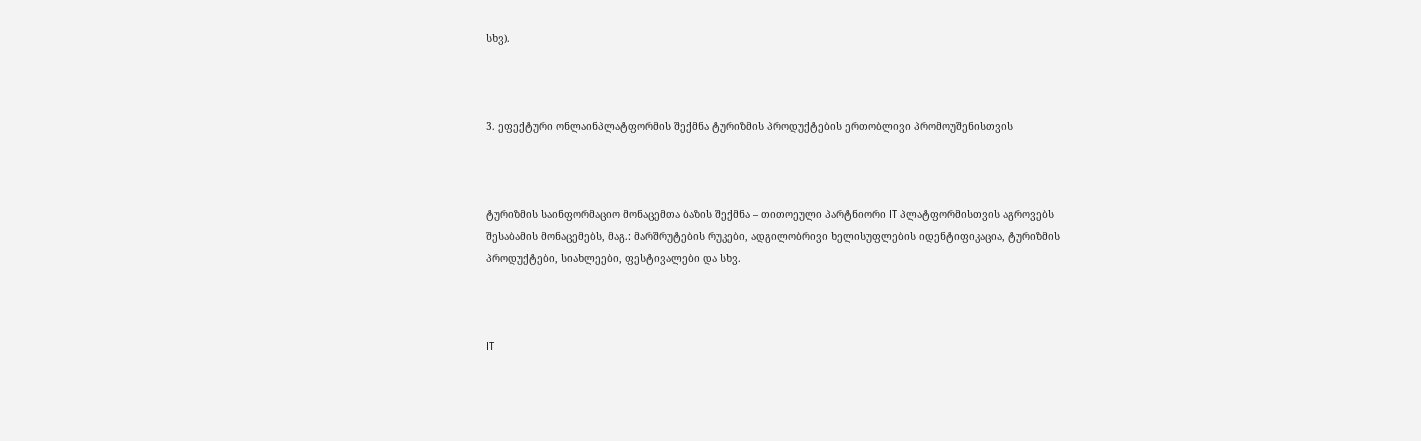სხვ).



3. ეფექტური ონლაინპლატფორმის შექმნა ტურიზმის პროდუქტების ერთობლივი პრომოუშენისთვის



ტურიზმის საინფორმაციო მონაცემთა ბაზის შექმნა – თითოეული პარტნიორი IT პლატფორმისთვის აგროვებს შესაბამის მონაცემებს, მაგ.: მარშრუტების რუკები, ადგილობრივი ხელისუფლების იდენტიფიკაცია, ტურიზმის პროდუქტები, სიახლეები, ფესტივალები და სხვ.



IT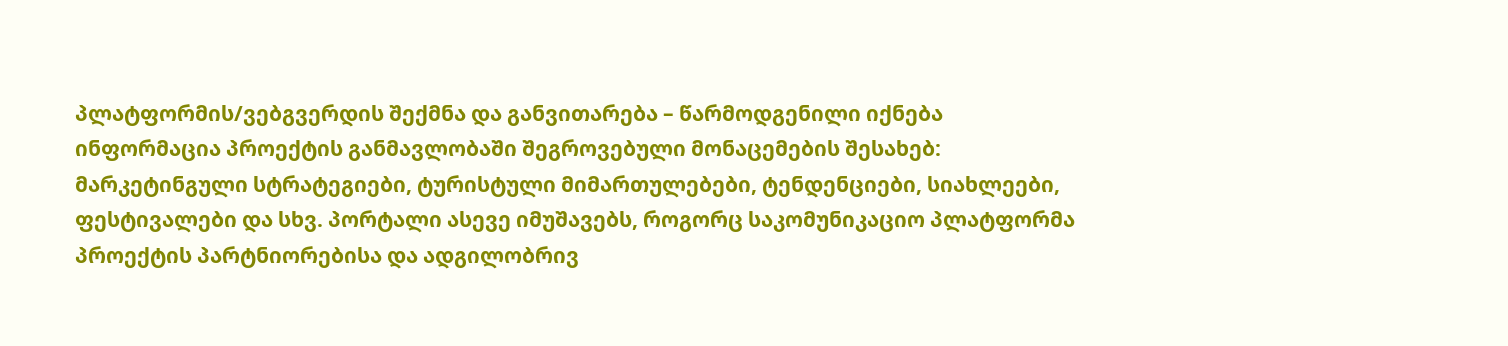პლატფორმის/ვებგვერდის შექმნა და განვითარება – წარმოდგენილი იქნება ინფორმაცია პროექტის განმავლობაში შეგროვებული მონაცემების შესახებ: მარკეტინგული სტრატეგიები, ტურისტული მიმართულებები, ტენდენციები, სიახლეები, ფესტივალები და სხვ. პორტალი ასევე იმუშავებს, როგორც საკომუნიკაციო პლატფორმა პროექტის პარტნიორებისა და ადგილობრივ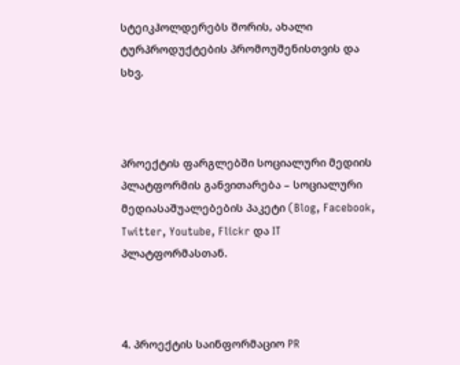სტეიკჰოლდერებს შორის, ახალი ტურპროდუქტების პრომოუშენისთვის და სხვ.



პროექტის ფარგლებში სოციალური მედიის პლატფორმის განვითარება – სოციალური მედიასაშუალებების პაკეტი (Blog, Facebook, Twitter, Youtube, Flickr და IT პლატფორმასთან.



4. პროექტის საინფორმაციო PR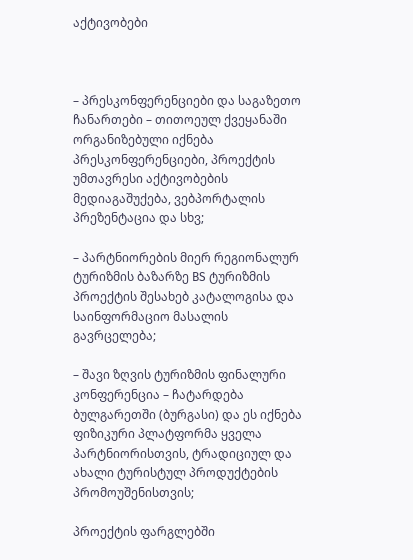აქტივობები



– პრესკონფერენციები და საგაზეთო ჩანართები – თითოეულ ქვეყანაში ორგანიზებული იქნება პრესკონფერენციები, პროექტის უმთავრესი აქტივობების მედიაგაშუქება, ვებპორტალის პრეზენტაცია და სხვ;

– პარტნიორების მიერ რეგიონალურ ტურიზმის ბაზარზე BS ტურიზმის პროექტის შესახებ კატალოგისა და საინფორმაციო მასალის გავრცელება;

– შავი ზღვის ტურიზმის ფინალური კონფერენცია – ჩატარდება ბულგარეთში (ბურგასი) და ეს იქნება ფიზიკური პლატფორმა ყველა პარტნიორისთვის, ტრადიციულ და ახალი ტურისტულ პროდუქტების პრომოუშენისთვის;

პროექტის ფარგლებში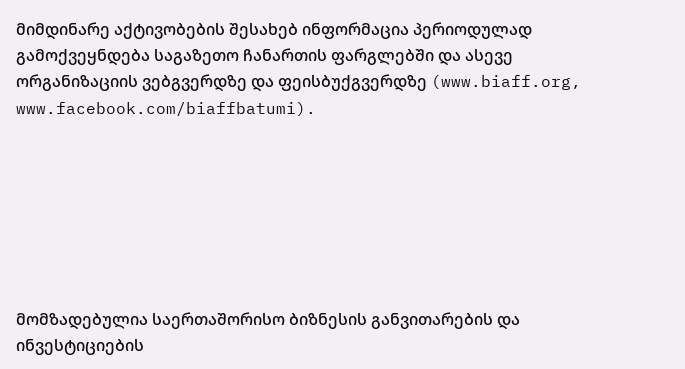მიმდინარე აქტივობების შესახებ ინფორმაცია პერიოდულად გამოქვეყნდება საგაზეთო ჩანართის ფარგლებში და ასევე ორგანიზაციის ვებგვერდზე და ფეისბუქგვერდზე (www.biaff.org, www.facebook.com/biaffbatumi).







მომზადებულია საერთაშორისო ბიზნესის განვითარების და ინვესტიციების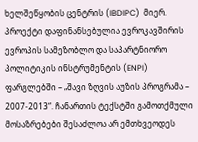ხელშეწყობის ცენტრის (IBDIPC)  მიერ. პროექტი დაფინანსებულია ევროკავშირის ევროპის სამეზობლო და საპარტნიორო პოლიტიკის ინსტრუმენტის (ENPI) ფარგლებში – „შავი ზღვის აუზის პროგრამა – 2007-2013“. ჩანართის ტექსტში გამოთქმული  მოსაზრებები შესაძლოა არ ემთხვეოდეს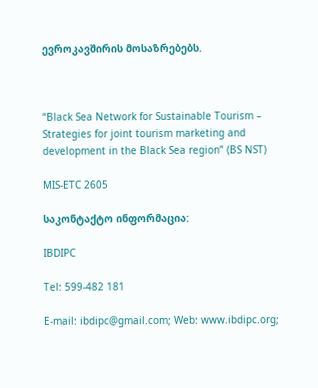ევროკავშირის მოსაზრებებს.



“Black Sea Network for Sustainable Tourism – Strategies for joint tourism marketing and development in the Black Sea region” (BS NST)

MIS-ETC 2605

საკონტაქტო ინფორმაცია:

IBDIPC

Tel: 599-482 181

E-mail: ibdipc@gmail.com; Web: www.ibdipc.org;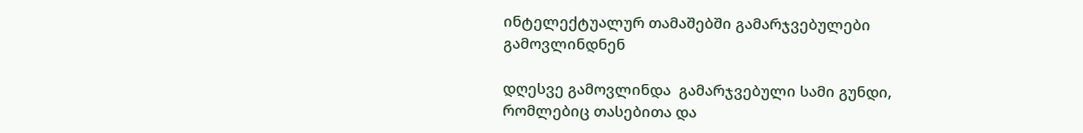ინტელექტუალურ თამაშებში გამარჯვებულები გამოვლინდნენ

დღესვე გამოვლინდა  გამარჯვებული სამი გუნდი,  რომლებიც თასებითა და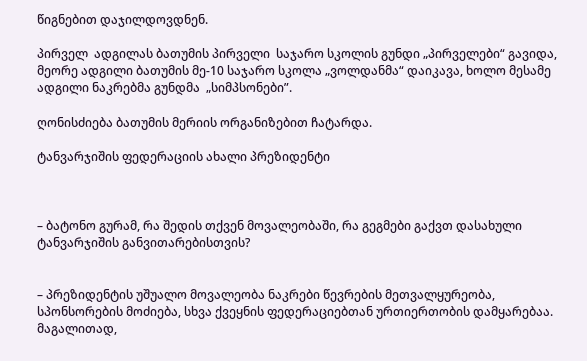წიგნებით დაჯილდოვდნენ.

პირველ  ადგილას ბათუმის პირველი  საჯარო სკოლის გუნდი „პირველები“ გავიდა, მეორე ადგილი ბათუმის მე-10 საჯარო სკოლა „ვოლდანმა“ დაიკავა, ხოლო მესამე ადგილი ნაკრებმა გუნდმა  „სიმპსონები”.

ღონისძიება ბათუმის მერიის ორგანიზებით ჩატარდა.

ტანვარჯიშის ფედერაციის ახალი პრეზიდენტი



– ბატონო გურამ, რა შედის თქვენ მოვალეობაში, რა გეგმები გაქვთ დასახული ტანვარჯიშის განვითარებისთვის?


– პრეზიდენტის უშუალო მოვალეობა ნაკრები წევრების მეთვალყურეობა, სპონსორების მოძიება, სხვა ქვეყნის ფედერაციებთან ურთიერთობის დამყარებაა. მაგალითად,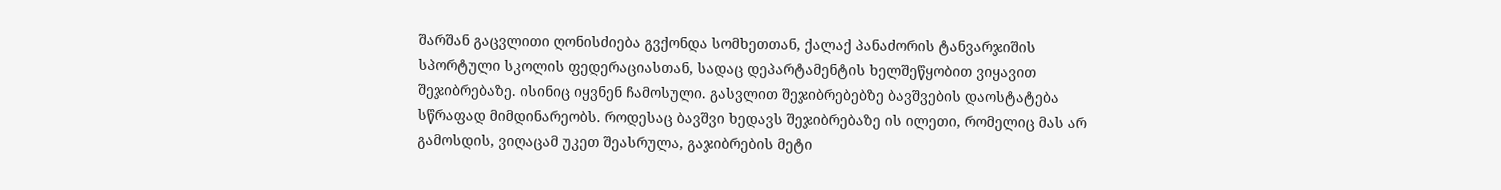შარშან გაცვლითი ღონისძიება გვქონდა სომხეთთან, ქალაქ პანაძორის ტანვარჯიშის სპორტული სკოლის ფედერაციასთან, სადაც დეპარტამენტის ხელშეწყობით ვიყავით შეჯიბრებაზე. ისინიც იყვნენ ჩამოსული. გასვლით შეჯიბრებებზე ბავშვების დაოსტატება სწრაფად მიმდინარეობს. როდესაც ბავშვი ხედავს შეჯიბრებაზე ის ილეთი, რომელიც მას არ გამოსდის, ვიღაცამ უკეთ შეასრულა, გაჯიბრების მეტი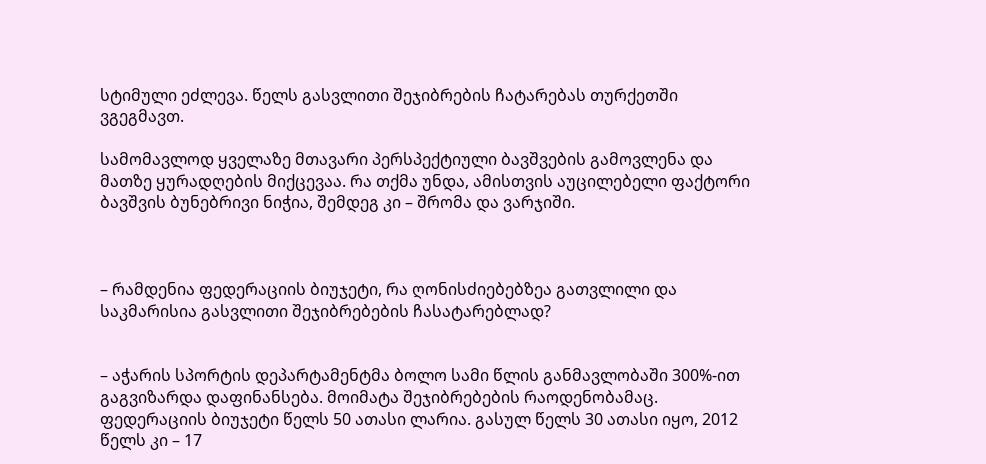სტიმული ეძლევა. წელს გასვლითი შეჯიბრების ჩატარებას თურქეთში ვგეგმავთ.

სამომავლოდ ყველაზე მთავარი პერსპექტიული ბავშვების გამოვლენა და მათზე ყურადღების მიქცევაა. რა თქმა უნდა, ამისთვის აუცილებელი ფაქტორი ბავშვის ბუნებრივი ნიჭია, შემდეგ კი – შრომა და ვარჯიში.



– რამდენია ფედერაციის ბიუჯეტი, რა ღონისძიებებზეა გათვლილი და საკმარისია გასვლითი შეჯიბრებების ჩასატარებლად?


– აჭარის სპორტის დეპარტამენტმა ბოლო სამი წლის განმავლობაში 300%-ით გაგვიზარდა დაფინანსება. მოიმატა შეჯიბრებების რაოდენობამაც. ფედერაციის ბიუჯეტი წელს 50 ათასი ლარია. გასულ წელს 30 ათასი იყო, 2012 წელს კი – 17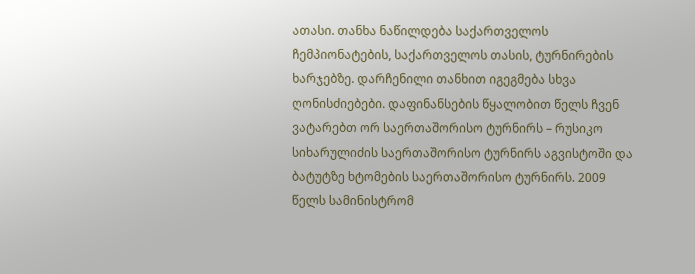ათასი. თანხა ნაწილდება საქართველოს ჩემპიონატების, საქართველოს თასის, ტურნირების ხარჯებზე. დარჩენილი თანხით იგეგმება სხვა ღონისძიებები. დაფინანსების წყალობით წელს ჩვენ ვატარებთ ორ საერთაშორისო ტურნირს – რუსიკო სიხარულიძის საერთაშორისო ტურნირს აგვისტოში და ბატუტზე ხტომების საერთაშორისო ტურნირს. 2009 წელს სამინისტრომ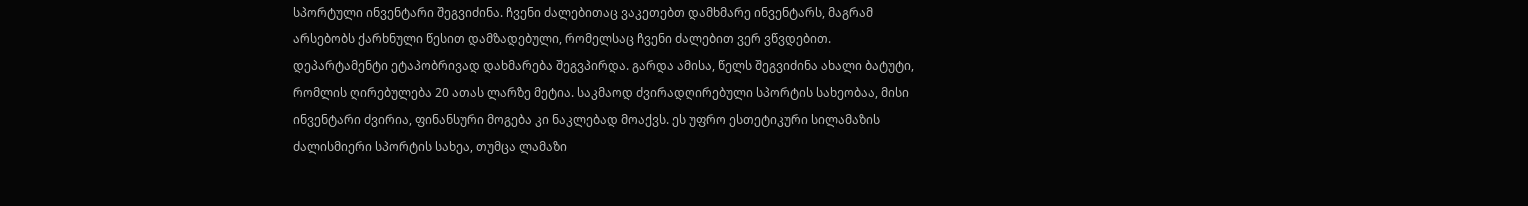სპორტული ინვენტარი შეგვიძინა. ჩვენი ძალებითაც ვაკეთებთ დამხმარე ინვენტარს, მაგრამ არსებობს ქარხნული წესით დამზადებული, რომელსაც ჩვენი ძალებით ვერ ვწვდებით. დეპარტამენტი ეტაპობრივად დახმარება შეგვპირდა. გარდა ამისა, წელს შეგვიძინა ახალი ბატუტი, რომლის ღირებულება 20 ათას ლარზე მეტია. საკმაოდ ძვირადღირებული სპორტის სახეობაა, მისი ინვენტარი ძვირია, ფინანსური მოგება კი ნაკლებად მოაქვს. ეს უფრო ესთეტიკური სილამაზის ძალისმიერი სპორტის სახეა, თუმცა ლამაზი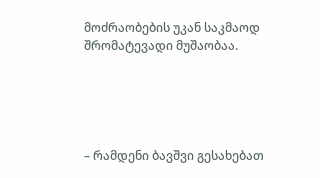მოძრაობების უკან საკმაოდ შრომატევადი მუშაობაა.





– რამდენი ბავშვი გესახებათ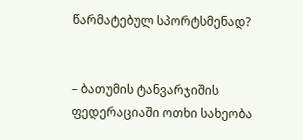წარმატებულ სპორტსმენად?


– ბათუმის ტანვარჯიშის ფედერაციაში ოთხი სახეობა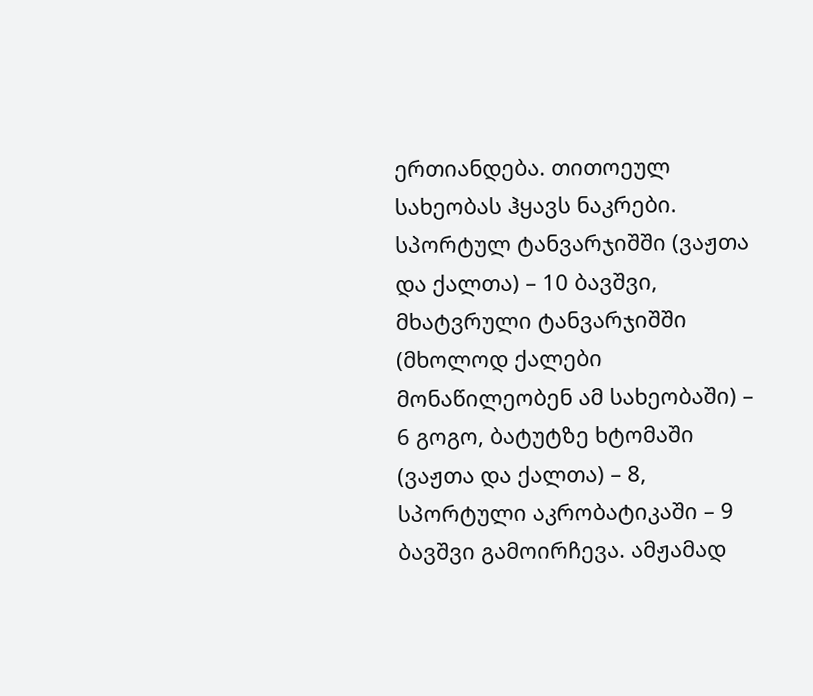ერთიანდება. თითოეულ სახეობას ჰყავს ნაკრები. სპორტულ ტანვარჯიშში (ვაჟთა და ქალთა) – 10 ბავშვი, მხატვრული ტანვარჯიშში (მხოლოდ ქალები მონაწილეობენ ამ სახეობაში) – 6 გოგო, ბატუტზე ხტომაში (ვაჟთა და ქალთა) – 8, სპორტული აკრობატიკაში – 9 ბავშვი გამოირჩევა. ამჟამად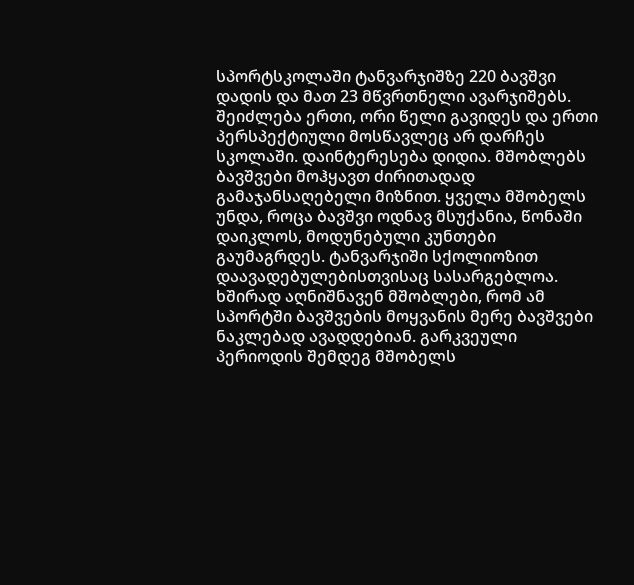სპორტსკოლაში ტანვარჯიშზე 220 ბავშვი დადის და მათ 23 მწვრთნელი ავარჯიშებს. შეიძლება ერთი, ორი წელი გავიდეს და ერთი პერსპექტიული მოსწავლეც არ დარჩეს სკოლაში. დაინტერესება დიდია. მშობლებს ბავშვები მოჰყავთ ძირითადად გამაჯანსაღებელი მიზნით. ყველა მშობელს უნდა, როცა ბავშვი ოდნავ მსუქანია, წონაში დაიკლოს, მოდუნებული კუნთები გაუმაგრდეს. ტანვარჯიში სქოლიოზით დაავადებულებისთვისაც სასარგებლოა. ხშირად აღნიშნავენ მშობლები, რომ ამ სპორტში ბავშვების მოყვანის მერე ბავშვები ნაკლებად ავადდებიან. გარკვეული პერიოდის შემდეგ მშობელს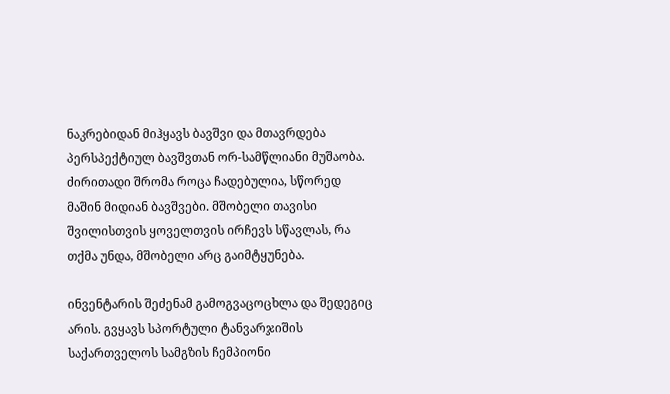ნაკრებიდან მიჰყავს ბავშვი და მთავრდება პერსპექტიულ ბავშვთან ორ-სამწლიანი მუშაობა. ძირითადი შრომა როცა ჩადებულია, სწორედ მაშინ მიდიან ბავშვები. მშობელი თავისი შვილისთვის ყოველთვის ირჩევს სწავლას, რა თქმა უნდა, მშობელი არც გაიმტყუნება.

ინვენტარის შეძენამ გამოგვაცოცხლა და შედეგიც არის. გვყავს სპორტული ტანვარჯიშის საქართველოს სამგზის ჩემპიონი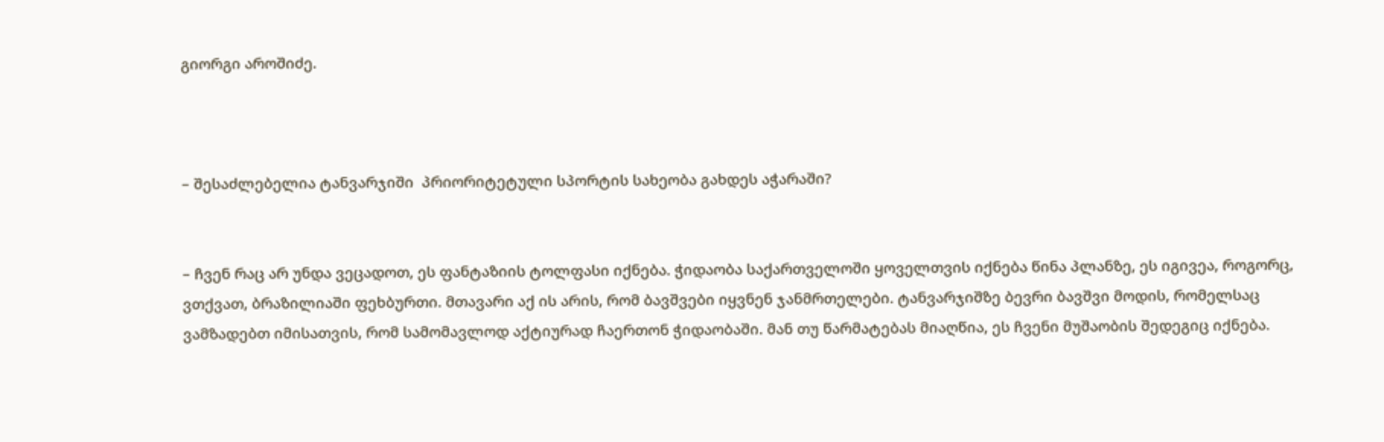გიორგი აროშიძე.



– შესაძლებელია ტანვარჯიში  პრიორიტეტული სპორტის სახეობა გახდეს აჭარაში?


– ჩვენ რაც არ უნდა ვეცადოთ, ეს ფანტაზიის ტოლფასი იქნება. ჭიდაობა საქართველოში ყოველთვის იქნება წინა პლანზე, ეს იგივეა, როგორც, ვთქვათ, ბრაზილიაში ფეხბურთი. მთავარი აქ ის არის, რომ ბავშვები იყვნენ ჯანმრთელები. ტანვარჯიშზე ბევრი ბავშვი მოდის, რომელსაც ვამზადებთ იმისათვის, რომ სამომავლოდ აქტიურად ჩაერთონ ჭიდაობაში. მან თუ წარმატებას მიაღწია, ეს ჩვენი მუშაობის შედეგიც იქნება.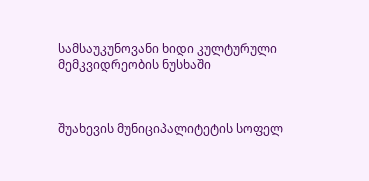სამსაუკუნოვანი ხიდი კულტურული მემკვიდრეობის ნუსხაში



შუახევის მუნიციპალიტეტის სოფელ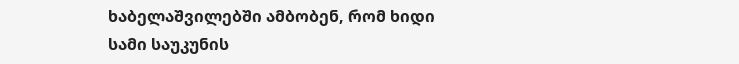ხაბელაშვილებში ამბობენ, რომ ხიდი სამი საუკუნის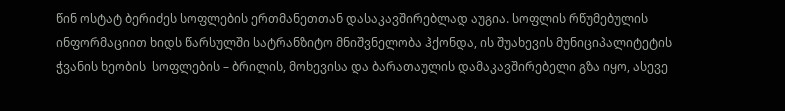წინ ოსტატ ბერიძეს სოფლების ერთმანეთთან დასაკავშირებლად აუგია. სოფლის რწუმებულის  ინფორმაციით ხიდს წარსულში სატრანზიტო მნიშვნელობა ჰქონდა, ის შუახევის მუნიციპალიტეტის ჭვანის ხეობის  სოფლების – ბრილის, მოხევისა და ბარათაულის დამაკავშირებელი გზა იყო, ასევე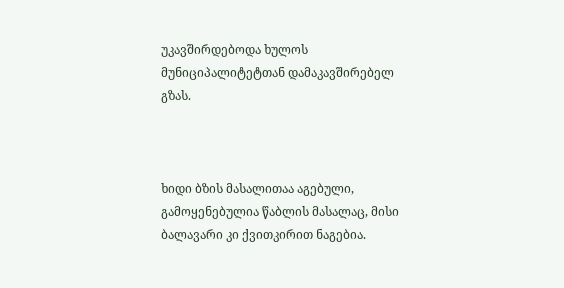უკავშირდებოდა ხულოს მუნიციპალიტეტთან დამაკავშირებელ გზას.



ხიდი ბზის მასალითაა აგებული, გამოყენებულია წაბლის მასალაც, მისი ბალავარი კი ქვითკირით ნაგებია.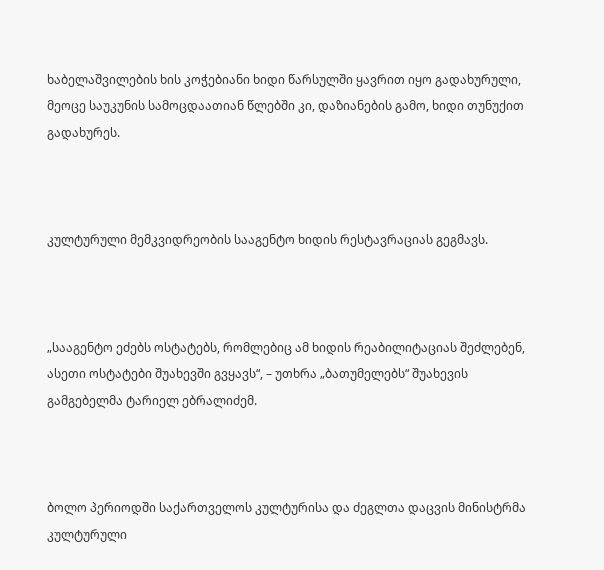ხაბელაშვილების ხის კოჭებიანი ხიდი წარსულში ყავრით იყო გადახურული, მეოცე საუკუნის სამოცდაათიან წლებში კი, დაზიანების გამო, ხიდი თუნუქით გადახურეს.



კულტურული მემკვიდრეობის სააგენტო ხიდის რესტავრაციას გეგმავს.



„სააგენტო ეძებს ოსტატებს, რომლებიც ამ ხიდის რეაბილიტაციას შეძლებენ, ასეთი ოსტატები შუახევში გვყავს“, – უთხრა „ბათუმელებს“ შუახევის გამგებელმა ტარიელ ებრალიძემ.



ბოლო პერიოდში საქართველოს კულტურისა და ძეგლთა დაცვის მინისტრმა კულტურული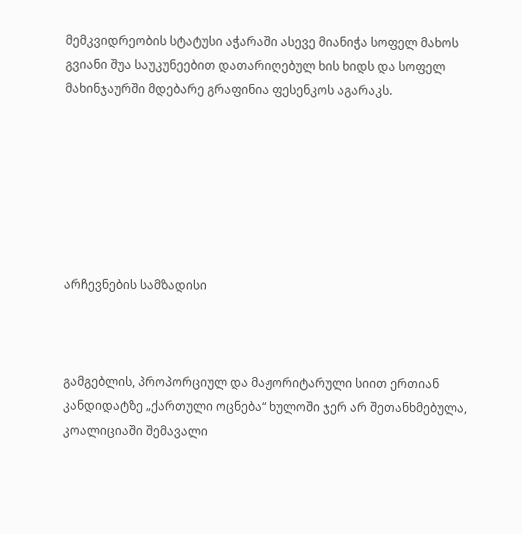მემკვიდრეობის სტატუსი აჭარაში ასევე მიანიჭა სოფელ მახოს გვიანი შუა საუკუნეებით დათარიღებულ ხის ხიდს და სოფელ მახინჯაურში მდებარე გრაფინია ფესენკოს აგარაკს.







არჩევნების სამზადისი



გამგებლის, პროპორციულ და მაჟორიტარული სიით ერთიან კანდიდატზე „ქართული ოცნება“ ხულოში ჯერ არ შეთანხმებულა, კოალიციაში შემავალი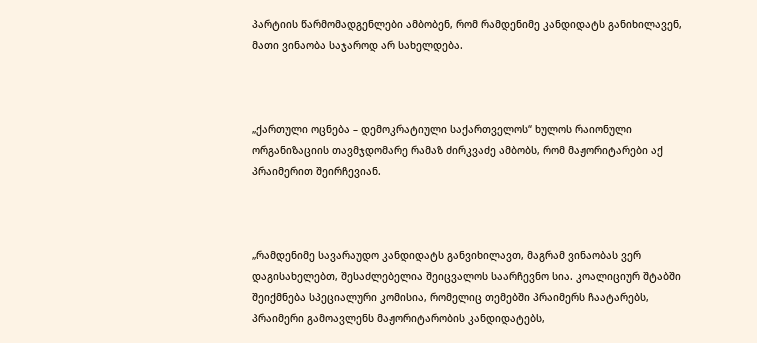პარტიის წარმომადგენლები ამბობენ, რომ რამდენიმე კანდიდატს განიხილავენ, მათი ვინაობა საჯაროდ არ სახელდება.



„ქართული ოცნება – დემოკრატიული საქართველოს“ ხულოს რაიონული ორგანიზაციის თავმჯდომარე რამაზ ძირკვაძე ამბობს, რომ მაჟორიტარები აქ პრაიმერით შეირჩევიან.



„რამდენიმე სავარაუდო კანდიდატს განვიხილავთ, მაგრამ ვინაობას ვერ დაგისახელებთ, შესაძლებელია შეიცვალოს საარჩევნო სია. კოალიციურ შტაბში შეიქმნება სპეციალური კომისია, რომელიც თემებში პრაიმერს ჩაატარებს, პრაიმერი გამოავლენს მაჟორიტარობის კანდიდატებს,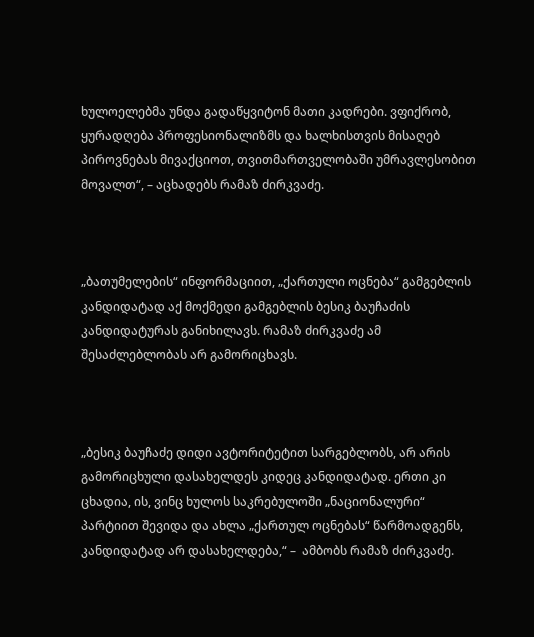ხულოელებმა უნდა გადაწყვიტონ მათი კადრები. ვფიქრობ, ყურადღება პროფესიონალიზმს და ხალხისთვის მისაღებ პიროვნებას მივაქციოთ, თვითმართველობაში უმრავლესობით მოვალთ“, – აცხადებს რამაზ ძირკვაძე.



„ბათუმელების“ ინფორმაციით, „ქართული ოცნება“ გამგებლის კანდიდატად აქ მოქმედი გამგებლის ბესიკ ბაუჩაძის კანდიდატურას განიხილავს. რამაზ ძირკვაძე ამ შესაძლებლობას არ გამორიცხავს.



„ბესიკ ბაუჩაძე დიდი ავტორიტეტით სარგებლობს, არ არის გამორიცხული დასახელდეს კიდეც კანდიდატად. ერთი კი ცხადია, ის, ვინც ხულოს საკრებულოში „ნაციონალური“ პარტიით შევიდა და ახლა „ქართულ ოცნებას“ წარმოადგენს, კანდიდატად არ დასახელდება,“ –  ამბობს რამაზ ძირკვაძე.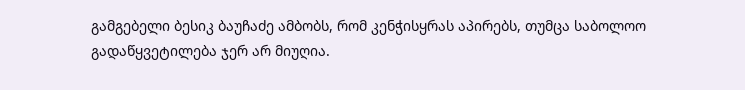გამგებელი ბესიკ ბაუჩაძე ამბობს, რომ კენჭისყრას აპირებს, თუმცა საბოლოო გადაწყვეტილება ჯერ არ მიუღია.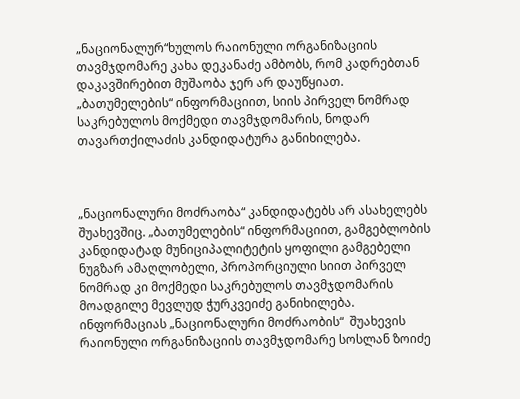„ნაციონალურ“ხულოს რაიონული ორგანიზაციის თავმჯდომარე კახა დეკანაძე ამბობს, რომ კადრებთან დაკავშირებით მუშაობა ჯერ არ დაუწყიათ. „ბათუმელების“ ინფორმაციით, სიის პირველ ნომრად საკრებულოს მოქმედი თავმჯდომარის, ნოდარ თავართქილაძის კანდიდატურა განიხილება.



„ნაციონალური მოძრაობა“ კანდიდატებს არ ასახელებს შუახევშიც. „ბათუმელების“ ინფორმაციით, გამგებლობის კანდიდატად მუნიციპალიტეტის ყოფილი გამგებელი ნუგზარ ამაღლობელი, პროპორციული სიით პირველ ნომრად კი მოქმედი საკრებულოს თავმჯდომარის მოადგილე მევლუდ ჭურკვეიძე განიხილება. ინფორმაციას „ნაციონალური მოძრაობის“  შუახევის რაიონული ორგანიზაციის თავმჯდომარე სოსლან ზოიძე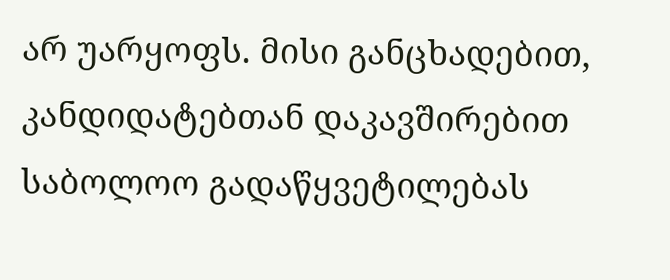არ უარყოფს. მისი განცხადებით, კანდიდატებთან დაკავშირებით საბოლოო გადაწყვეტილებას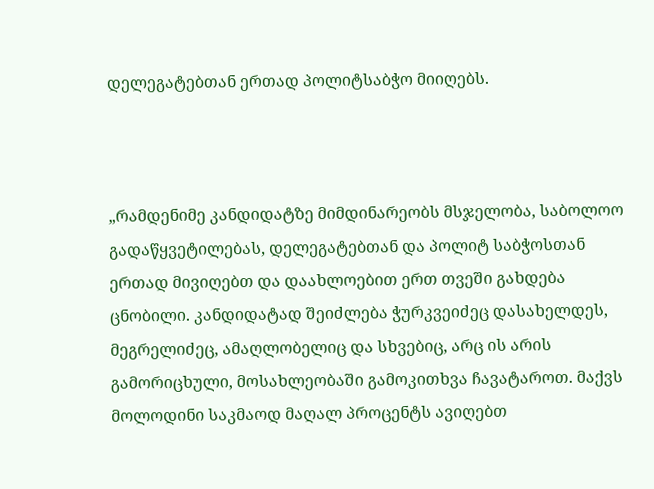დელეგატებთან ერთად პოლიტსაბჭო მიიღებს.



„რამდენიმე კანდიდატზე მიმდინარეობს მსჯელობა, საბოლოო გადაწყვეტილებას, დელეგატებთან და პოლიტ საბჭოსთან ერთად მივიღებთ და დაახლოებით ერთ თვეში გახდება ცნობილი. კანდიდატად შეიძლება ჭურკვეიძეც დასახელდეს, მეგრელიძეც, ამაღლობელიც და სხვებიც, არც ის არის გამორიცხული, მოსახლეობაში გამოკითხვა ჩავატაროთ. მაქვს მოლოდინი საკმაოდ მაღალ პროცენტს ავიღებთ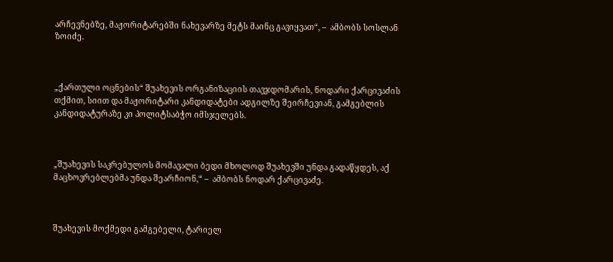არჩევნებზე, მაჟორიტარებში ნახევარზე მეტს მაინც გავიყვათ“, –  ამბობს სოსლან ზოიძე.



„ქართული ოცნების“ შუახევის ორგანიზაციის თავჯდომარის, ნოდარი ქარცივაძის თქმით, სიით და მაჟორიტარი კანდიდატები ადგილზე შეირჩევიან, გამგებლის კანდიდატურაზე კი პოლიტსაბჭო იმსჯელებს.



„შუახევის საკრებულოს მომავალი ბედი მხოლოდ შუახევში უნდა გადაწყდეს, აქ მაცხოვრებლებმა უნდა შეარჩიონ,“ –  ამბობს ნოდარ ქარცივაძე.



შუახევის მოქმედი გამგებელი, ტარიელ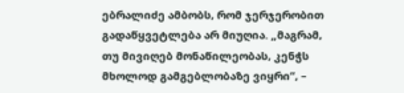ებრალიძე ამბობს, რომ ჯერჯერობით გადაწყვეტლება არ მიუღია. „მაგრამ, თუ მივიღებ მონაწილეობას, კენჭს მხოლოდ გამგებლობაზე ვიყრი“, –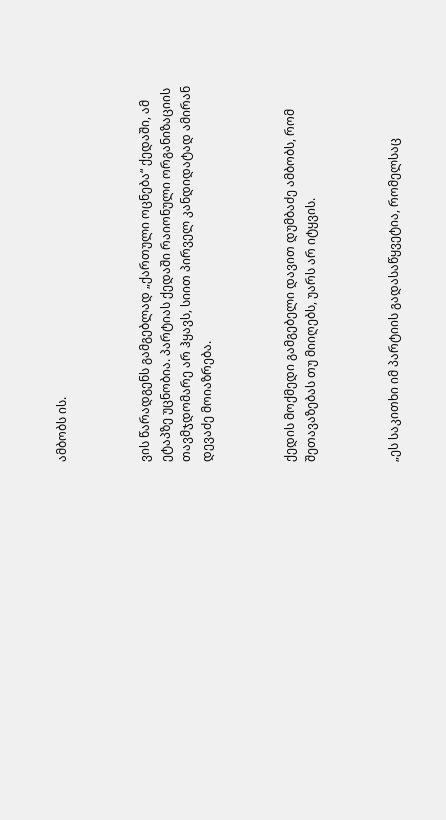ამბობს ის.



ვის წარადგენს გამგებლად „ქართული ოცნება“ ქედაში, ამ ეტაპზე უცნობია. პარტიას ქედაში რაიონული ორგანიზაციის თავმჯდომარე არ ჰყავს, სიით პირველ კანდიდატად ამირან დევაძე მოიაზრება.



ქედის მოქმედი გამგებელი დავით დუმბაძე ამბობს, რომ შეთავაზებას თუ მიიღებს, უარს არ იტყვის.



„ეს საკითხი იმ პარტიის გადასაწყვეტია, რომელსაც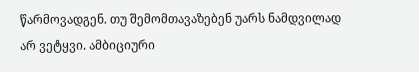წარმოვადგენ. თუ შემომთავაზებენ უარს ნამდვილად არ ვეტყვი. ამბიციური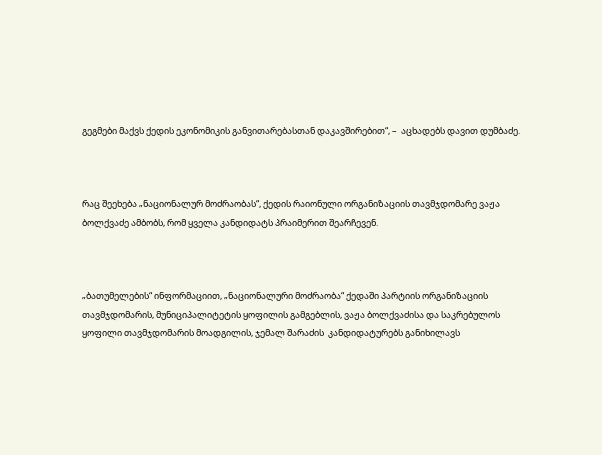გეგმები მაქვს ქედის ეკონომიკის განვითარებასთან დაკავშირებით“, –  აცხადებს დავით დუმბაძე.



რაც შეეხება „ნაციონალურ მოძრაობას“, ქედის რაიონული ორგანიზაციის თავმჯდომარე ვაჟა ბოლქვაძე ამბობს, რომ ყველა კანდიდატს პრაიმერით შეარჩევენ.



„ბათუმელების“ ინფორმაციით, „ნაციონალური მოძრაობა“ ქედაში პარტიის ორგანიზაციის თავმჯდომარის, მუნიციპალიტეტის ყოფილის გამგებლის, ვაჟა ბოლქვაძისა და საკრებულოს ყოფილი თავმჯდომარის მოადგილის, ჯემალ შარაძის  კანდიდატურებს განიხილავს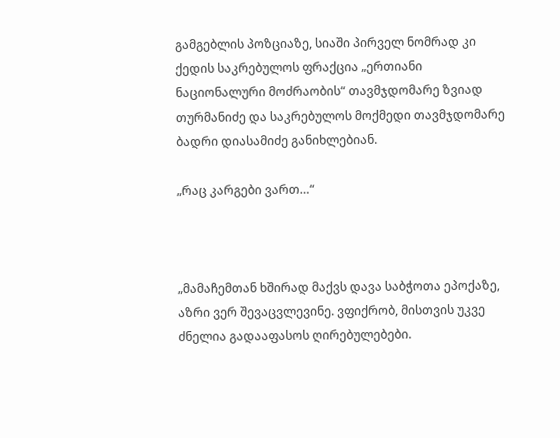გამგებლის პოზციაზე, სიაში პირველ ნომრად კი ქედის საკრებულოს ფრაქცია „ერთიანი ნაციონალური მოძრაობის“ თავმჯდომარე ზვიად თურმანიძე და საკრებულოს მოქმედი თავმჯდომარე ბადრი დიასამიძე განიხლებიან.

„რაც კარგები ვართ…“



„მამაჩემთან ხშირად მაქვს დავა საბჭოთა ეპოქაზე, აზრი ვერ შევაცვლევინე. ვფიქრობ, მისთვის უკვე ძნელია გადააფასოს ღირებულებები.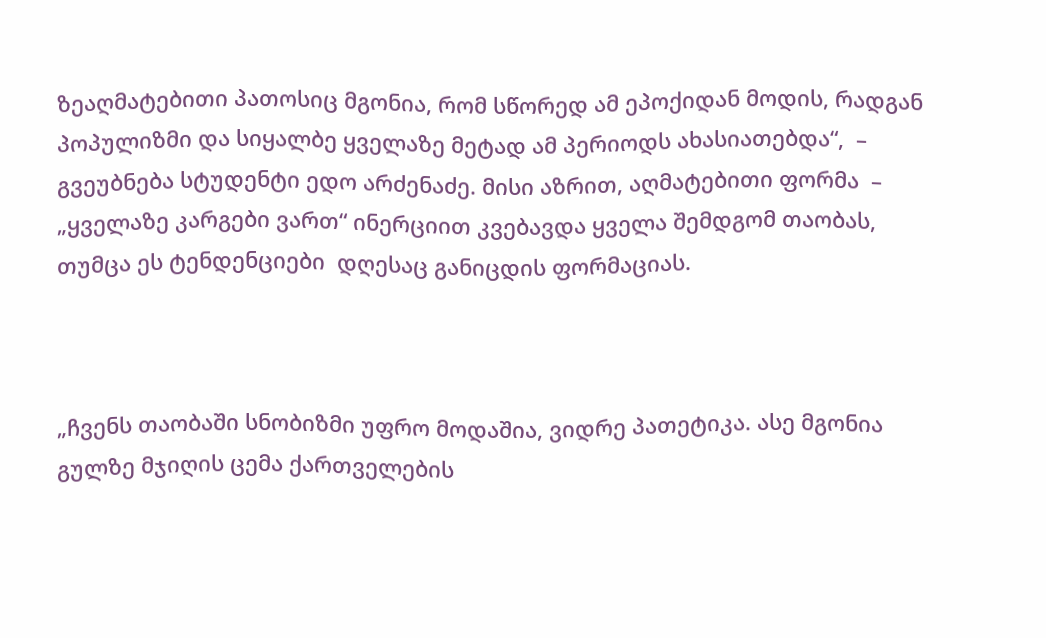ზეაღმატებითი პათოსიც მგონია, რომ სწორედ ამ ეპოქიდან მოდის, რადგან პოპულიზმი და სიყალბე ყველაზე მეტად ამ პერიოდს ახასიათებდა“,  – გვეუბნება სტუდენტი ედო არძენაძე. მისი აზრით, აღმატებითი ფორმა  –  „ყველაზე კარგები ვართ“ ინერციით კვებავდა ყველა შემდგომ თაობას, თუმცა ეს ტენდენციები  დღესაც განიცდის ფორმაციას.



„ჩვენს თაობაში სნობიზმი უფრო მოდაშია, ვიდრე პათეტიკა. ასე მგონია გულზე მჯიღის ცემა ქართველების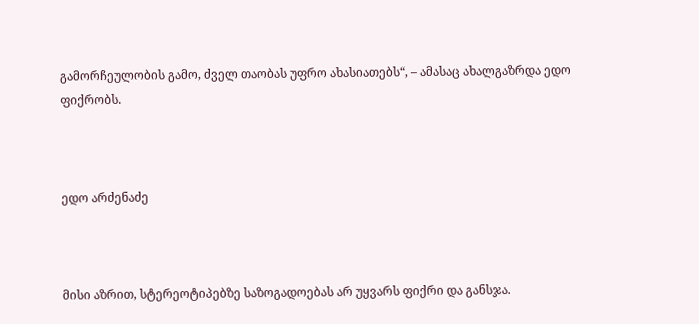გამორჩეულობის გამო, ძველ თაობას უფრო ახასიათებს“, – ამასაც ახალგაზრდა ედო ფიქრობს.



ედო არძენაძე



მისი აზრით, სტერეოტიპებზე საზოგადოებას არ უყვარს ფიქრი და განსჯა.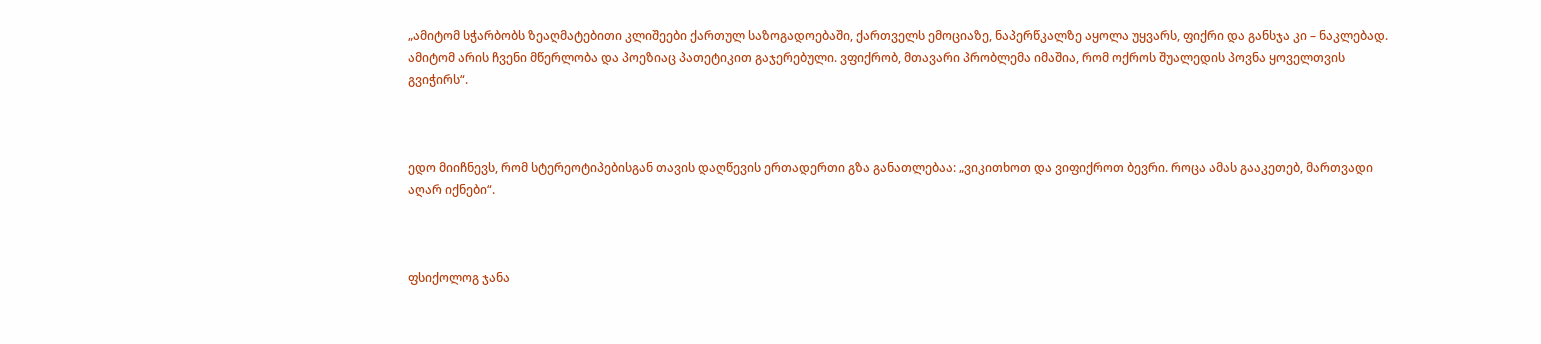„ამიტომ სჭარბობს ზეაღმატებითი კლიშეები ქართულ საზოგადოებაში, ქართველს ემოციაზე, ნაპერწკალზე აყოლა უყვარს, ფიქრი და განსჯა კი – ნაკლებად. ამიტომ არის ჩვენი მწერლობა და პოეზიაც პათეტიკით გაჯერებული. ვფიქრობ, მთავარი პრობლემა იმაშია, რომ ოქროს შუალედის პოვნა ყოველთვის გვიჭირს“.



ედო მიიჩნევს, რომ სტერეოტიპებისგან თავის დაღწევის ერთადერთი გზა განათლებაა: „ვიკითხოთ და ვიფიქროთ ბევრი. როცა ამას გააკეთებ, მართვადი აღარ იქნები“.



ფსიქოლოგ ჯანა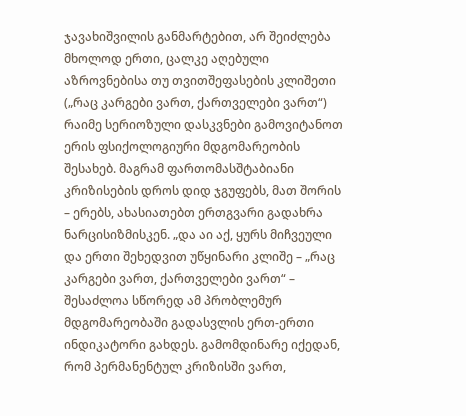ჯავახიშვილის განმარტებით, არ შეიძლება მხოლოდ ერთი, ცალკე აღებული აზროვნებისა თუ თვითშეფასების კლიშეთი („რაც კარგები ვართ, ქართველები ვართ“) რაიმე სერიოზული დასკვნები გამოვიტანოთ ერის ფსიქოლოგიური მდგომარეობის შესახებ. მაგრამ ფართომასშტაბიანი კრიზისების დროს დიდ ჯგუფებს, მათ შორის – ერებს, ახასიათებთ ერთგვარი გადახრა ნარცისიზმისკენ. „და აი აქ, ყურს მიჩვეული და ერთი შეხედვით უწყინარი კლიშე – „რაც კარგები ვართ, ქართველები ვართ“ – შესაძლოა სწორედ ამ პრობლემურ მდგომარეობაში გადასვლის ერთ-ერთი ინდიკატორი გახდეს. გამომდინარე იქედან, რომ პერმანენტულ კრიზისში ვართ,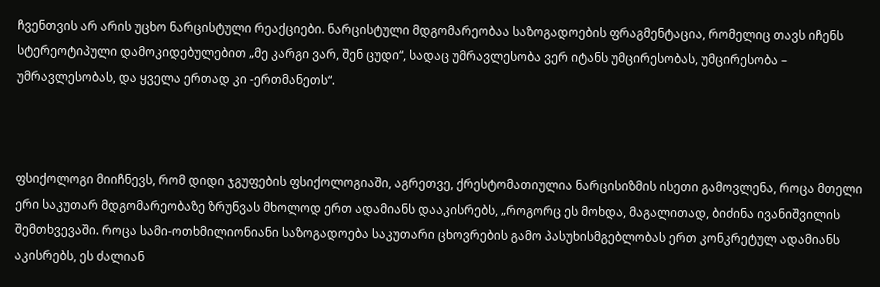ჩვენთვის არ არის უცხო ნარცისტული რეაქციები. ნარცისტული მდგომარეობაა საზოგადოების ფრაგმენტაცია, რომელიც თავს იჩენს სტერეოტიპული დამოკიდებულებით „მე კარგი ვარ, შენ ცუდი“, სადაც უმრავლესობა ვერ იტანს უმცირესობას, უმცირესობა – უმრავლესობას, და ყველა ერთად კი -ერთმანეთს“.



ფსიქოლოგი მიიჩნევს, რომ დიდი ჯგუფების ფსიქოლოგიაში, აგრეთვე, ქრესტომათიულია ნარცისიზმის ისეთი გამოვლენა, როცა მთელი ერი საკუთარ მდგომარეობაზე ზრუნვას მხოლოდ ერთ ადამიანს დააკისრებს, „როგორც ეს მოხდა, მაგალითად, ბიძინა ივანიშვილის შემთხვევაში. როცა სამი-ოთხმილიონიანი საზოგადოება საკუთარი ცხოვრების გამო პასუხისმგებლობას ერთ კონკრეტულ ადამიანს აკისრებს, ეს ძალიან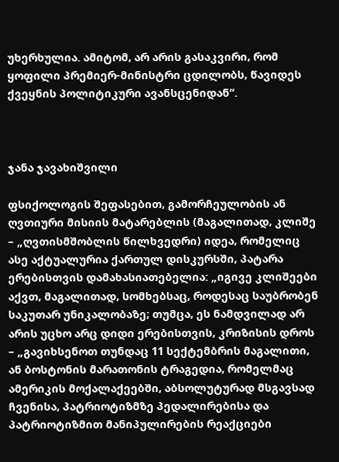უხერხულია. ამიტომ, არ არის გასაკვირი, რომ ყოფილი პრემიერ-მინისტრი ცდილობს, წავიდეს ქვეყნის პოლიტიკური ავანსცენიდან“.



ჯანა ჯავახიშვილი

ფსიქოლოგის შეფასებით, გამორჩეულობის ან ღვთიური მისიის მატარებლის (მაგალითად, კლიშე – „ღვთისმშობლის წილხვედრი) იდეა, რომელიც ასე აქტუალურია ქართულ დისკურსში, პატარა ერებისთვის დამახასიათებელია: „იგივე კლიშეები აქვთ, მაგალითად, სომხებსაც, როდესაც საუბრობენ საკუთარ უნიკალობაზე; თუმცა, ეს ნამდვილად არ არის უცხო არც დიდი ერებისთვის, კრიზისის დროს – „გავიხსენოთ თუნდაც 11 სექტემბრის მაგალითი, ან ბოსტონის მარათონის ტრაგედია, რომელმაც ამერიკის მოქალაქეებში, აბსოლუტურად მსგავსად ჩვენისა, პატრიოტიზმზე პედალირებისა და პატრიოტიზმით მანიპულირების რეაქციები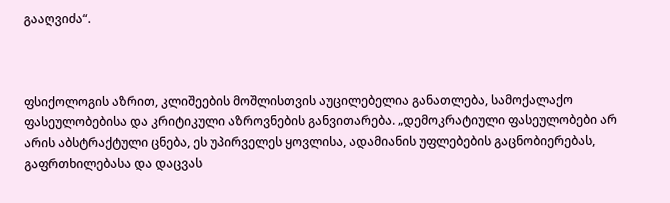გააღვიძა“.



ფსიქოლოგის აზრით, კლიშეების მოშლისთვის აუცილებელია განათლება, სამოქალაქო ფასეულობებისა და კრიტიკული აზროვნების განვითარება. „დემოკრატიული ფასეულობები არ არის აბსტრაქტული ცნება, ეს უპირველეს ყოვლისა, ადამიანის უფლებების გაცნობიერებას, გაფრთხილებასა და დაცვას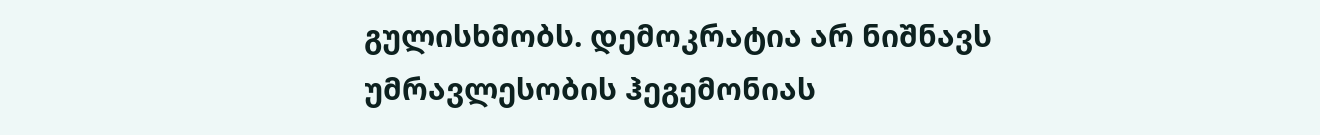გულისხმობს. დემოკრატია არ ნიშნავს უმრავლესობის ჰეგემონიას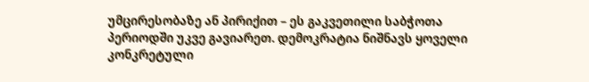უმცირესობაზე ან პირიქით – ეს გაკვეთილი საბჭოთა პერიოდში უკვე გავიარეთ. დემოკრატია ნიშნავს ყოველი კონკრეტული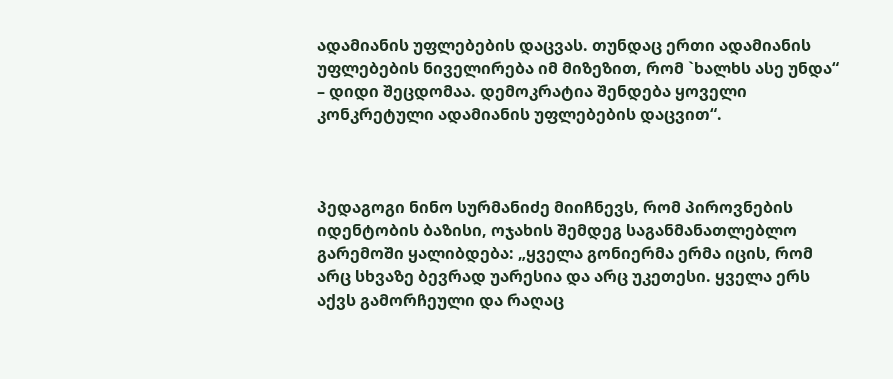ადამიანის უფლებების დაცვას. თუნდაც ერთი ადამიანის უფლებების ნიველირება იმ მიზეზით, რომ `ხალხს ასე უნდა“  – დიდი შეცდომაა. დემოკრატია შენდება ყოველი კონკრეტული ადამიანის უფლებების დაცვით“.



პედაგოგი ნინო სურმანიძე მიიჩნევს, რომ პიროვნების იდენტობის ბაზისი, ოჯახის შემდეგ საგანმანათლებლო გარემოში ყალიბდება: „ყველა გონიერმა ერმა იცის, რომ არც სხვაზე ბევრად უარესია და არც უკეთესი. ყველა ერს აქვს გამორჩეული და რაღაც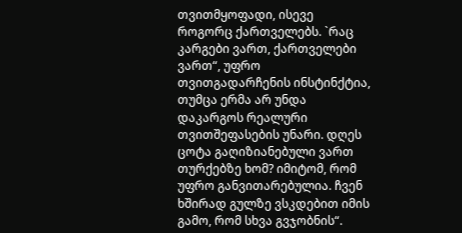თვითმყოფადი, ისევე როგორც ქართველებს. `რაც კარგები ვართ, ქართველები ვართ“, უფრო თვითგადარჩენის ინსტინქტია, თუმცა ერმა არ უნდა დაკარგოს რეალური თვითშეფასების უნარი. დღეს ცოტა გაღიზიანებული ვართ თურქებზე ხომ? იმიტომ, რომ უფრო განვითარებულია. ჩვენ ხშირად გულზე ვსკდებით იმის გამო, რომ სხვა გვჯობნის“.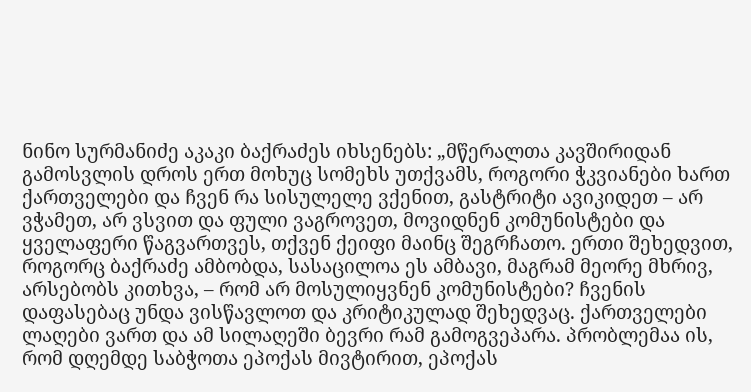ნინო სურმანიძე აკაკი ბაქრაძეს იხსენებს: „მწერალთა კავშირიდან გამოსვლის დროს ერთ მოხუც სომეხს უთქვამს, როგორი ჭკვიანები ხართ ქართველები და ჩვენ რა სისულელე ვქენით, გასტრიტი ავიკიდეთ – არ ვჭამეთ, არ ვსვით და ფული ვაგროვეთ, მოვიდნენ კომუნისტები და ყველაფერი წაგვართვეს, თქვენ ქეიფი მაინც შეგრჩათო. ერთი შეხედვით, როგორც ბაქრაძე ამბობდა, სასაცილოა ეს ამბავი, მაგრამ მეორე მხრივ, არსებობს კითხვა, – რომ არ მოსულიყვნენ კომუნისტები? ჩვენის დაფასებაც უნდა ვისწავლოთ და კრიტიკულად შეხედვაც. ქართველები ლაღები ვართ და ამ სილაღეში ბევრი რამ გამოგვეპარა. პრობლემაა ის, რომ დღემდე საბჭოთა ეპოქას მივტირით, ეპოქას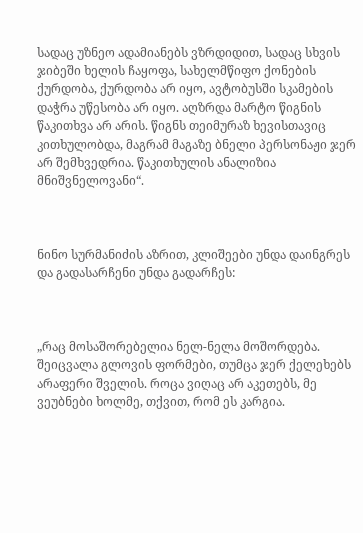სადაც უზნეო ადამიანებს ვზრდიდით, სადაც სხვის ჯიბეში ხელის ჩაყოფა, სახელმწიფო ქონების ქურდობა, ქურდობა არ იყო, ავტობუსში სკამების დაჭრა უწესობა არ იყო. აღზრდა მარტო წიგნის წაკითხვა არ არის. წიგნს თეიმურაზ ხევისთავიც კითხულობდა, მაგრამ მაგაზე ბნელი პერსონაჟი ჯერ არ შემხვედრია. წაკითხულის ანალიზია მნიშვნელოვანი“.



ნინო სურმანიძის აზრით, კლიშეები უნდა დაინგრეს და გადასარჩენი უნდა გადარჩეს:



„რაც მოსაშორებელია ნელ-ნელა მოშორდება. შეიცვალა გლოვის ფორმები, თუმცა ჯერ ქელეხებს არაფერი შველის. როცა ვიღაც არ აკეთებს, მე ვეუბნები ხოლმე, თქვით, რომ ეს კარგია.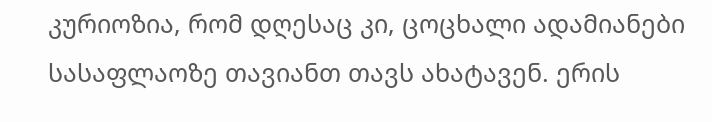კურიოზია, რომ დღესაც კი, ცოცხალი ადამიანები სასაფლაოზე თავიანთ თავს ახატავენ. ერის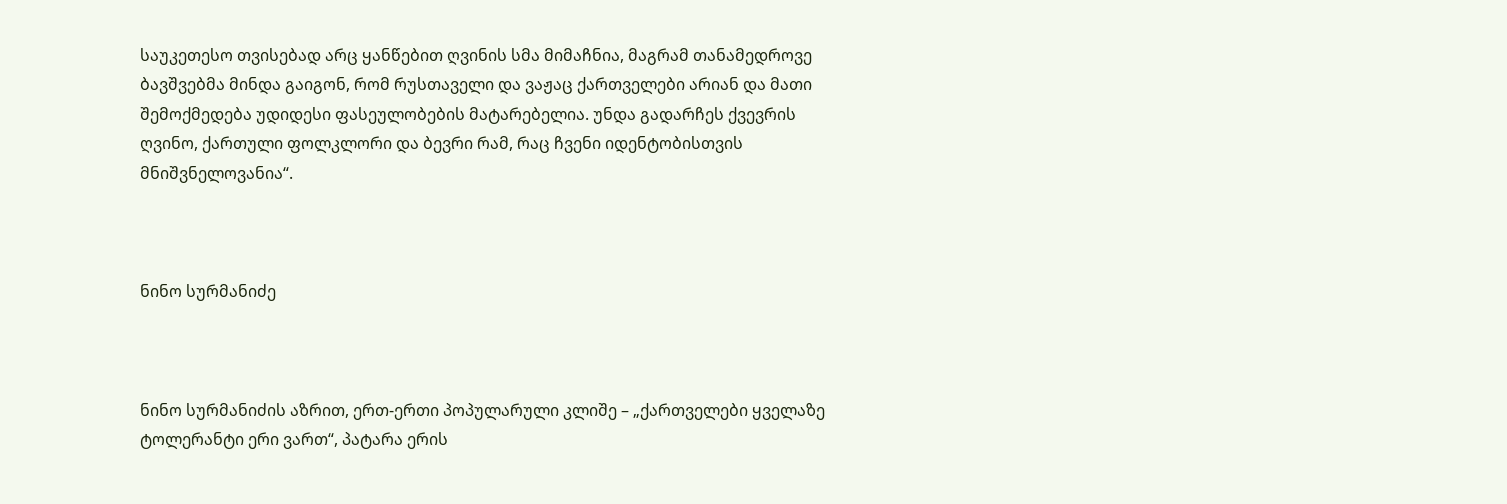საუკეთესო თვისებად არც ყანწებით ღვინის სმა მიმაჩნია, მაგრამ თანამედროვე ბავშვებმა მინდა გაიგონ, რომ რუსთაველი და ვაჟაც ქართველები არიან და მათი შემოქმედება უდიდესი ფასეულობების მატარებელია. უნდა გადარჩეს ქვევრის ღვინო, ქართული ფოლკლორი და ბევრი რამ, რაც ჩვენი იდენტობისთვის მნიშვნელოვანია“.



ნინო სურმანიძე



ნინო სურმანიძის აზრით, ერთ-ერთი პოპულარული კლიშე – „ქართველები ყველაზე ტოლერანტი ერი ვართ“, პატარა ერის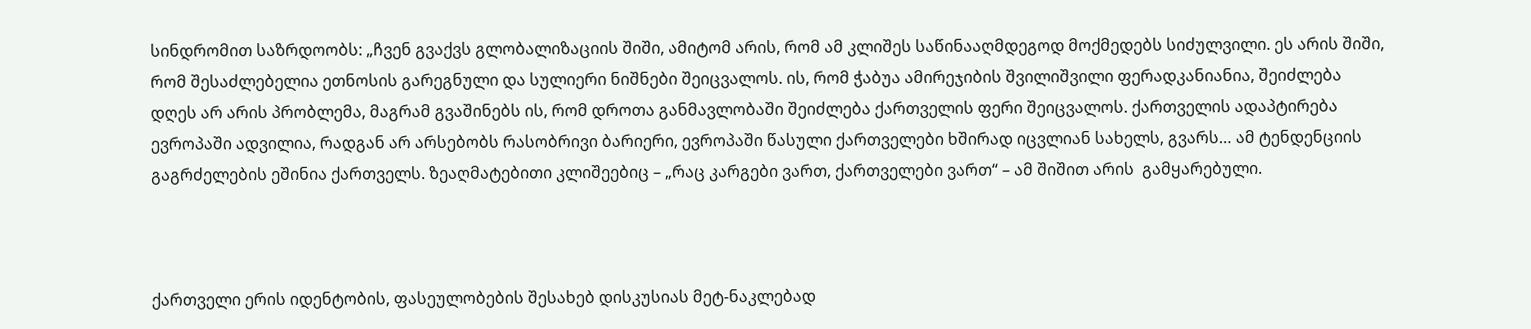სინდრომით საზრდოობს: „ჩვენ გვაქვს გლობალიზაციის შიში, ამიტომ არის, რომ ამ კლიშეს საწინააღმდეგოდ მოქმედებს სიძულვილი. ეს არის შიში, რომ შესაძლებელია ეთნოსის გარეგნული და სულიერი ნიშნები შეიცვალოს. ის, რომ ჭაბუა ამირეჯიბის შვილიშვილი ფერადკანიანია, შეიძლება დღეს არ არის პრობლემა, მაგრამ გვაშინებს ის, რომ დროთა განმავლობაში შეიძლება ქართველის ფერი შეიცვალოს. ქართველის ადაპტირება ევროპაში ადვილია, რადგან არ არსებობს რასობრივი ბარიერი, ევროპაში წასული ქართველები ხშირად იცვლიან სახელს, გვარს… ამ ტენდენციის გაგრძელების ეშინია ქართველს. ზეაღმატებითი კლიშეებიც – „რაც კარგები ვართ, ქართველები ვართ“ – ამ შიშით არის  გამყარებული.



ქართველი ერის იდენტობის, ფასეულობების შესახებ დისკუსიას მეტ-ნაკლებად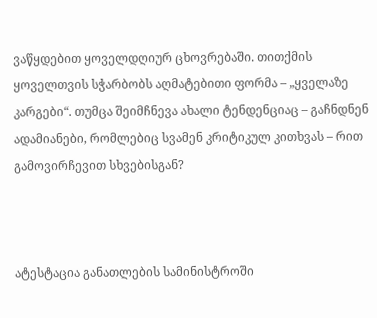ვაწყდებით ყოველდღიურ ცხოვრებაში. თითქმის ყოველთვის სჭარბობს აღმატებითი ფორმა – „ყველაზე კარგები“. თუმცა შეიმჩნევა ახალი ტენდენციაც – გაჩნდნენ ადამიანები, რომლებიც სვამენ კრიტიკულ კითხვას – რით გამოვირჩევით სხვებისგან?



ატესტაცია განათლების სამინისტროში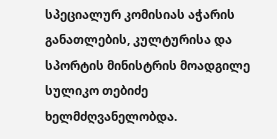სპეციალურ კომისიას აჭარის განათლების, კულტურისა და სპორტის მინისტრის მოადგილე სულიკო თებიძე ხელმძღვანელობდა.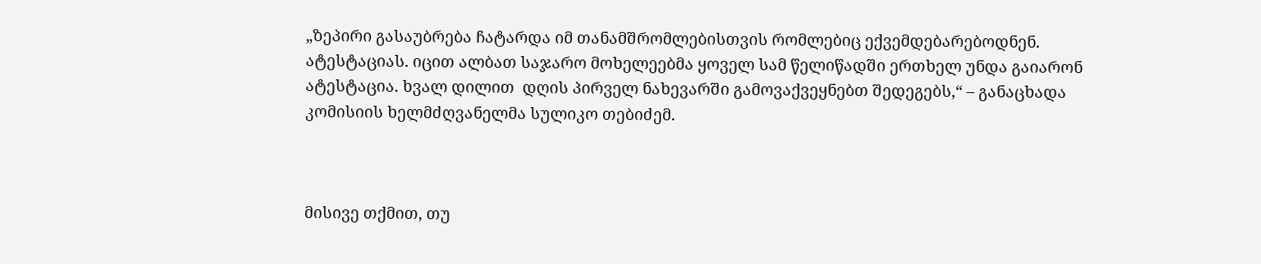„ზეპირი გასაუბრება ჩატარდა იმ თანამშრომლებისთვის რომლებიც ექვემდებარებოდნენ. ატესტაციას. იცით ალბათ საჯარო მოხელეებმა ყოველ სამ წელიწადში ერთხელ უნდა გაიარონ ატესტაცია. ხვალ დილით  დღის პირველ ნახევარში გამოვაქვეყნებთ შედეგებს,“ – განაცხადა  კომისიის ხელმძღვანელმა სულიკო თებიძემ.



მისივე თქმით, თუ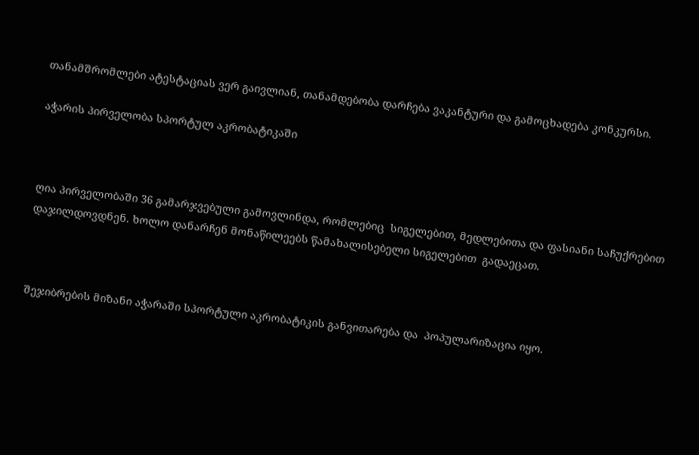თანამშრომლები ატესტაციას ვერ გაივლიან, თანამდებობა დარჩება ვაკანტური და გამოცხადება კონკურსი.

აჭარის პირველობა სპორტულ აკრობატიკაში



ღია პირველობაში 36 გამარჯვებული გამოვლინდა, რომლებიც  სიგელებით, მედლებითა და ფასიანი საჩუქრებით დაჯილდოვდნენ. ხოლო დანარჩენ მონაწილეებს წამახალისებელი სიგელებით  გადაეცათ.



შეჯიბრების მიზანი აჭარაში სპორტული აკრობატიკის განვითარება და  პოპულარიზაცია იყო.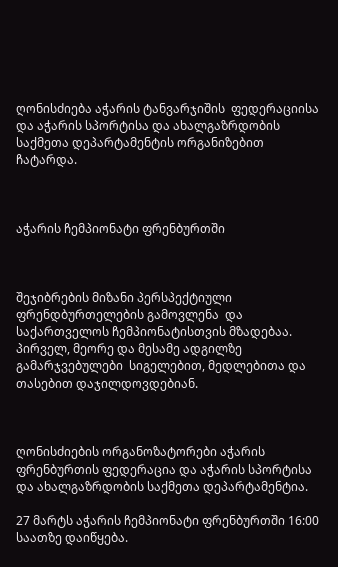ღონისძიება აჭარის ტანვარჯიშის  ფედერაციისა და აჭარის სპორტისა და ახალგაზრდობის საქმეთა დეპარტამენტის ორგანიზებით ჩატარდა.



აჭარის ჩემპიონატი ფრენბურთში



შეჯიბრების მიზანი პერსპექტიული ფრენდბურთელების გამოვლენა  და საქართველოს ჩემპიონატისთვის მზადებაა.  პირველ, მეორე და მესამე ადგილზე გამარჯვებულები  სიგელებით, მედლებითა და თასებით დაჯილდოვდებიან.



ღონისძიების ორგანოზატორები აჭარის ფრენბურთის ფედერაცია და აჭარის სპორტისა და ახალგაზრდობის საქმეთა დეპარტამენტია.

27 მარტს აჭარის ჩემპიონატი ფრენბურთში 16:00  საათზე დაიწყება.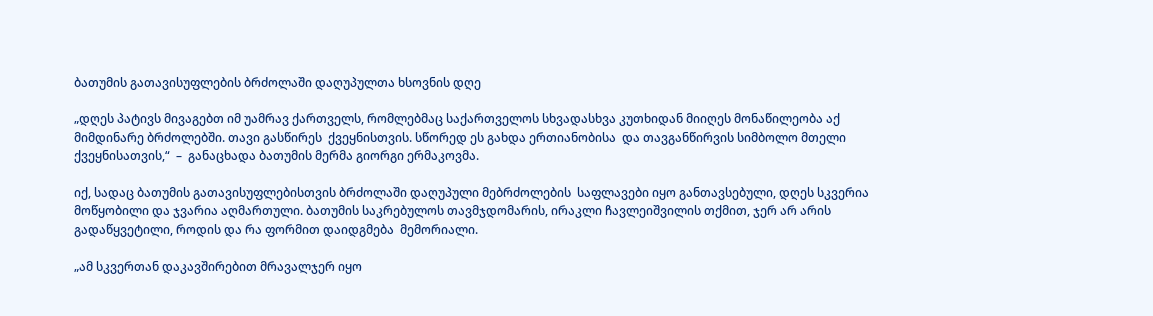ბათუმის გათავისუფლების ბრძოლაში დაღუპულთა ხსოვნის დღე

„დღეს პატივს მივაგებთ იმ უამრავ ქართველს, რომლებმაც საქართველოს სხვადასხვა კუთხიდან მიიღეს მონაწილეობა აქ მიმდინარე ბრძოლებში. თავი გასწირეს  ქვეყნისთვის. სწორედ ეს გახდა ერთიანობისა  და თავგანწირვის სიმბოლო მთელი ქვეყნისათვის,“  –  განაცხადა ბათუმის მერმა გიორგი ერმაკოვმა.

იქ, სადაც ბათუმის გათავისუფლებისთვის ბრძოლაში დაღუპული მებრძოლების  საფლავები იყო განთავსებული, დღეს სკვერია მოწყობილი და ჯვარია აღმართული. ბათუმის საკრებულოს თავმჯდომარის, ირაკლი ჩავლეიშვილის თქმით, ჯერ არ არის გადაწყვეტილი, როდის და რა ფორმით დაიდგმება  მემორიალი.

„ამ სკვერთან დაკავშირებით მრავალჯერ იყო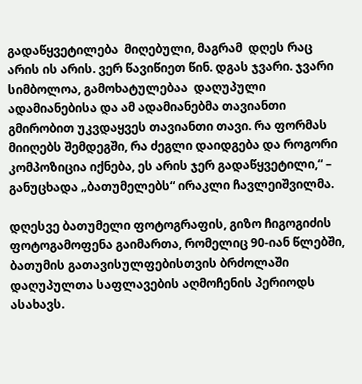გადაწყვეტილება  მიღებული, მაგრამ  დღეს რაც არის ის არის. ვერ წავიწიეთ წინ. დგას ჯვარი. ჯვარი სიმბოლოა, გამოხატულებაა  დაღუპული ადამიანებისა და ამ ადამიანებმა თავიანთი გმირობით უკვდაყვეს თავიანთი თავი. რა ფორმას მიიღებს შემდეგში, რა ძეგლი დაიდგება და როგორი კომპოზიცია იქნება, ეს არის ჯერ გადაწყვეტილი,“ – განუცხადა „ბათუმელებს“ ირაკლი ჩავლეიშვილმა.

დღესვე ბათუმელი ფოტოგრაფის, გიზო ჩიგოგიძის ფოტოგამოფენა გაიმართა, რომელიც 90-იან წლებში, ბათუმის გათავისულფებისთვის ბრძოლაში დაღუპულთა საფლავების აღმოჩენის პერიოდს ასახავს.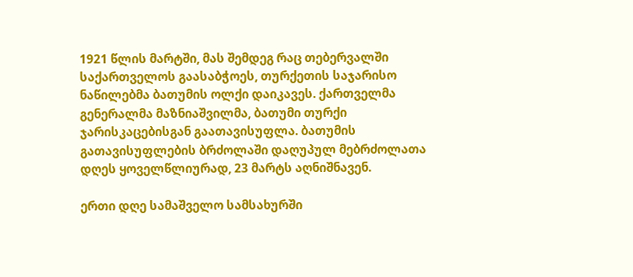1921 წლის მარტში, მას შემდეგ რაც თებერვალში საქართველოს გაასაბჭოეს, თურქეთის საჯარისო ნაწილებმა ბათუმის ოლქი დაიკავეს. ქართველმა გენერალმა მაზნიაშვილმა, ბათუმი თურქი ჯარისკაცებისგან გაათავისუფლა. ბათუმის გათავისუფლების ბრძოლაში დაღუპულ მებრძოლათა დღეს ყოველწლიურად, 23 მარტს აღნიშნავენ.

ერთი დღე სამაშველო სამსახურში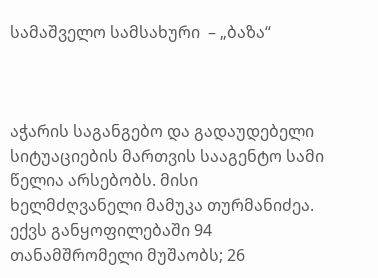სამაშველო სამსახური  – „ბაზა“



აჭარის საგანგებო და გადაუდებელი სიტუაციების მართვის სააგენტო სამი წელია არსებობს. მისი ხელმძღვანელი მამუკა თურმანიძეა. ექვს განყოფილებაში 94 თანამშრომელი მუშაობს; 26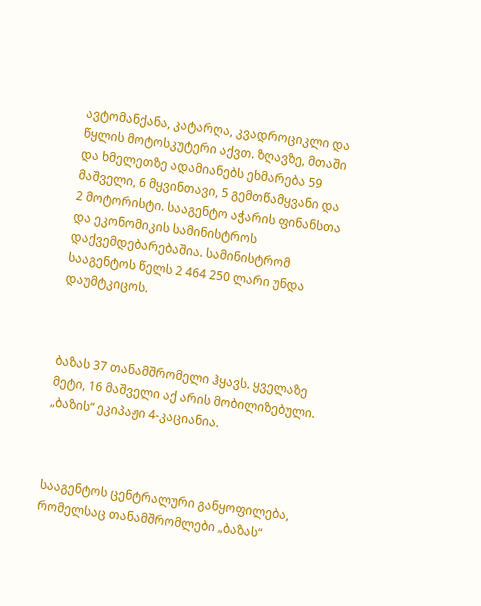ავტომანქანა, კატარღა, კვადროციკლი და წყლის მოტოსკუტერი აქვთ. ზღავზე, მთაში და ხმელეთზე ადამიანებს ეხმარება 59 მაშველი, 6 მყვინთავი, 5 გემთწამყვანი და 2 მოტორისტი. სააგენტო აჭარის ფინანსთა და ეკონომიკის სამინისტროს დაქვემდებარებაშია. სამინისტრომ სააგენტოს წელს 2 464 250 ლარი უნდა დაუმტკიცოს.



ბაზას 37 თანამშრომელი ჰყავს. ყველაზე მეტი, 16 მაშველი აქ არის მობილიზებული. „ბაზის“ ეკიპაჟი 4-კაციანია.



სააგენტოს ცენტრალური განყოფილება, რომელსაც თანამშრომლები „ბაზას“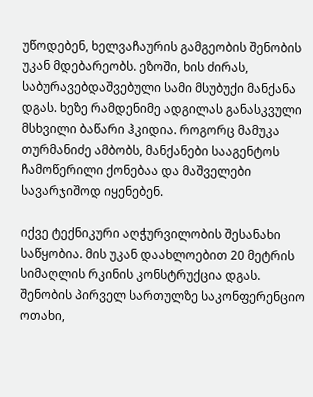უწოდებენ, ხელვაჩაურის გამგეობის შენობის უკან მდებარეობს. ეზოში, ხის ძირას, საბურავებდაშვებული სამი მსუბუქი მანქანა დგას. ხეზე რამდენიმე ადგილას განასკვული მსხვილი ბაწარი ჰკიდია. როგორც მამუკა თურმანიძე ამბობს, მანქანები სააგენტოს ჩამოწერილი ქონებაა და მაშველები სავარჯიშოდ იყენებენ.

იქვე ტექნიკური აღჭურვილობის შესანახი საწყობია. მის უკან დაახლოებით 20 მეტრის სიმაღლის რკინის კონსტრუქცია დგას. შენობის პირველ სართულზე საკონფერენციო ოთახი,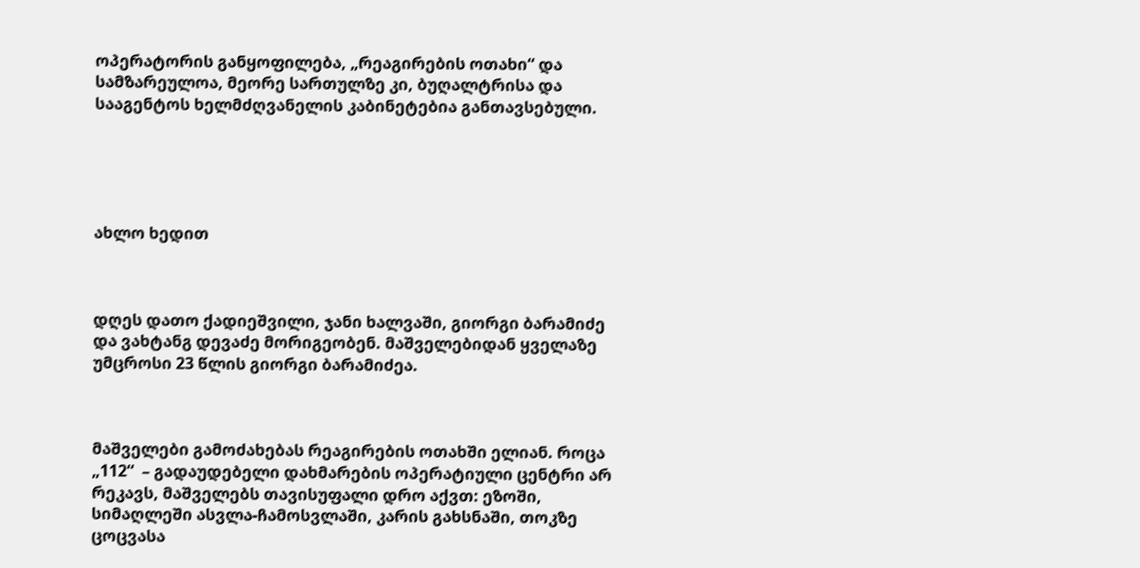ოპერატორის განყოფილება, „რეაგირების ოთახი“ და სამზარეულოა, მეორე სართულზე კი, ბუღალტრისა და სააგენტოს ხელმძღვანელის კაბინეტებია განთავსებული.





ახლო ხედით



დღეს დათო ქადიეშვილი, ჯანი ხალვაში, გიორგი ბარამიძე და ვახტანგ დევაძე მორიგეობენ. მაშველებიდან ყველაზე უმცროსი 23 წლის გიორგი ბარამიძეა.



მაშველები გამოძახებას რეაგირების ოთახში ელიან. როცა „112“  – გადაუდებელი დახმარების ოპერატიული ცენტრი არ რეკავს, მაშველებს თავისუფალი დრო აქვთ: ეზოში, სიმაღლეში ასვლა-ჩამოსვლაში, კარის გახსნაში, თოკზე ცოცვასა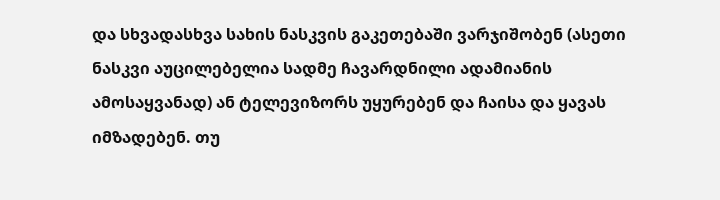და სხვადასხვა სახის ნასკვის გაკეთებაში ვარჯიშობენ (ასეთი ნასკვი აუცილებელია სადმე ჩავარდნილი ადამიანის ამოსაყვანად) ან ტელევიზორს უყურებენ და ჩაისა და ყავას იმზადებენ. თუ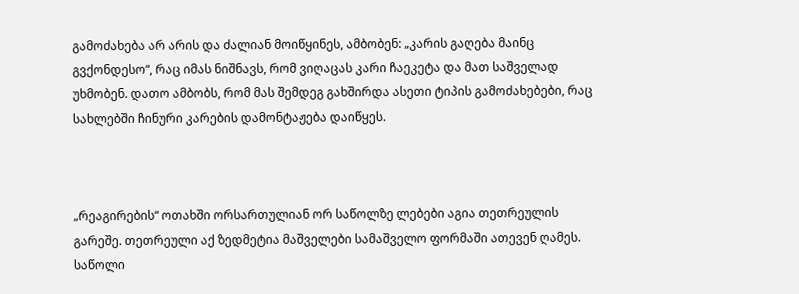გამოძახება არ არის და ძალიან მოიწყინეს, ამბობენ: „კარის გაღება მაინც გვქონდესო“, რაც იმას ნიშნავს, რომ ვიღაცას კარი ჩაეკეტა და მათ საშველად უხმობენ. დათო ამბობს, რომ მას შემდეგ გახშირდა ასეთი ტიპის გამოძახებები, რაც სახლებში ჩინური კარების დამონტაჟება დაიწყეს.



„რეაგირების“ ოთახში ორსართულიან ორ საწოლზე ლებები აგია თეთრეულის გარეშე. თეთრეული აქ ზედმეტია მაშველები სამაშველო ფორმაში ათევენ ღამეს. საწოლი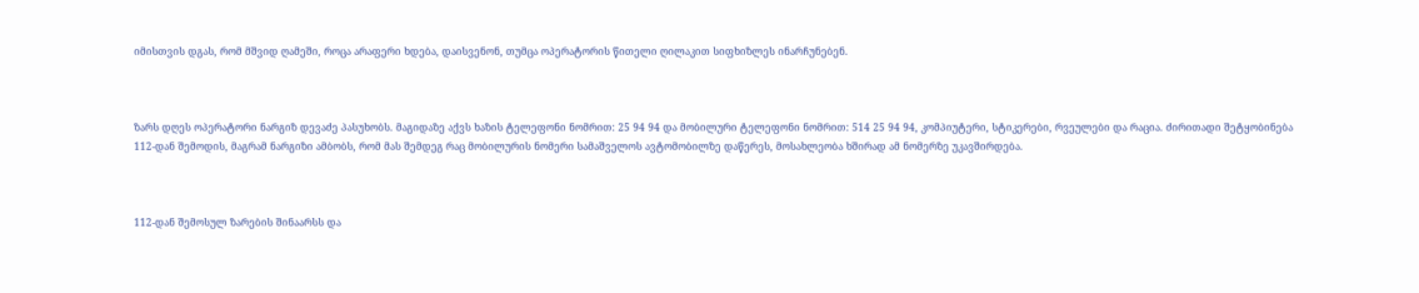იმისთვის დგას, რომ მშვიდ ღამეში, როცა არაფერი ხდება, დაისვენონ, თუმცა ოპერატორის წითელი ღილაკით სიფხიზლეს ინარჩუნებენ.



ზარს დღეს ოპერატორი ნარგიზ დევაძე პასუხობს. მაგიდაზე აქვს ხაზის ტელეფონი ნომრით: 25 94 94 და მობილური ტელეფონი ნომრით: 514 25 94 94, კომპიუტერი, სტიკერები, რვეულები და რაცია. ძირითადი შეტყობინება 112-დან შემოდის, მაგრამ ნარგიზი ამბობს, რომ მას შემდეგ რაც მობილურის ნომერი სამაშველოს ავტომობილზე დაწერეს, მოსახლეობა ხშირად ამ ნომერზე უკავშირდება.



112-დან შემოსულ ზარების შინაარსს და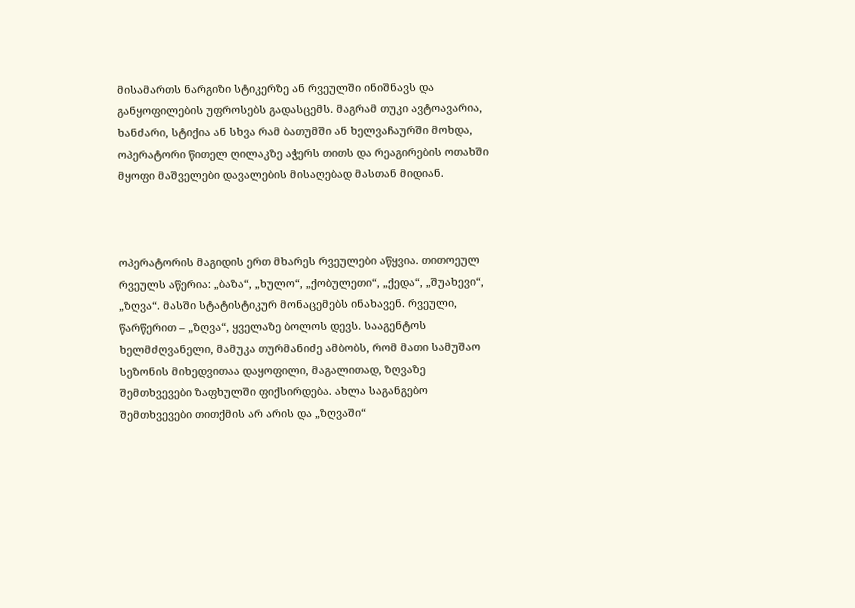მისამართს ნარგიზი სტიკერზე ან რვეულში ინიშნავს და განყოფილების უფროსებს გადასცემს. მაგრამ თუკი ავტოავარია, ხანძარი, სტიქია ან სხვა რამ ბათუმში ან ხელვაჩაურში მოხდა, ოპერატორი წითელ ღილაკზე აჭერს თითს და რეაგირების ოთახში მყოფი მაშველები დავალების მისაღებად მასთან მიდიან.



ოპერატორის მაგიდის ერთ მხარეს რვეულები აწყვია. თითოეულ რვეულს აწერია: „ბაზა“, „ხულო“, „ქობულეთი“, „ქედა“, „შუახევი“, „ზღვა“. მასში სტატისტიკურ მონაცემებს ინახავენ. რვეული, წარწერით – „ზღვა“, ყველაზე ბოლოს დევს. სააგენტოს ხელმძღვანელი, მამუკა თურმანიძე ამბობს, რომ მათი სამუშაო სეზონის მიხედვითაა დაყოფილი, მაგალითად, ზღვაზე შემთხვევები ზაფხულში ფიქსირდება. ახლა საგანგებო შემთხვევები თითქმის არ არის და „ზღვაში“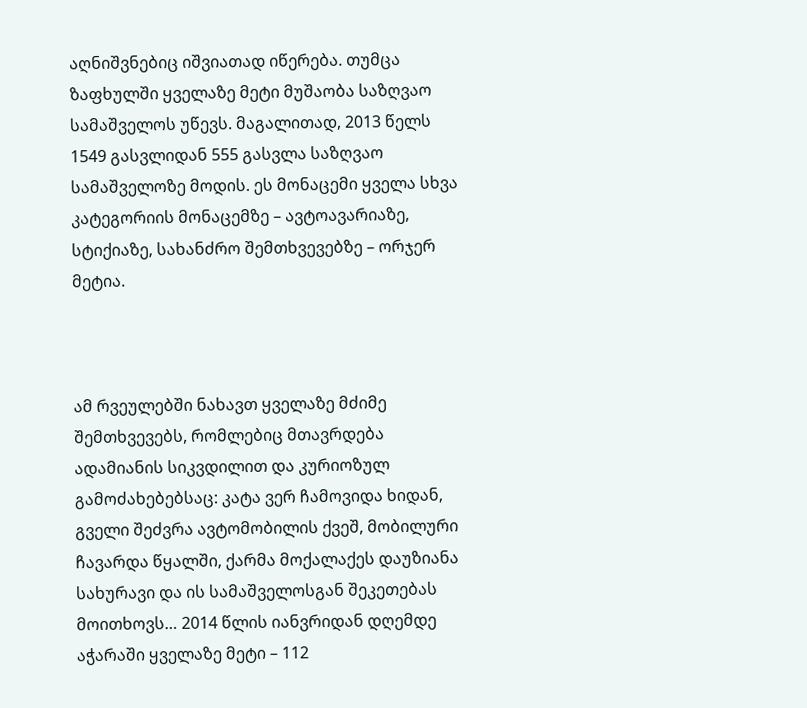აღნიშვნებიც იშვიათად იწერება. თუმცა ზაფხულში ყველაზე მეტი მუშაობა საზღვაო სამაშველოს უწევს. მაგალითად, 2013 წელს 1549 გასვლიდან 555 გასვლა საზღვაო სამაშველოზე მოდის. ეს მონაცემი ყველა სხვა კატეგორიის მონაცემზე – ავტოავარიაზე, სტიქიაზე, სახანძრო შემთხვევებზე – ორჯერ მეტია.



ამ რვეულებში ნახავთ ყველაზე მძიმე შემთხვევებს, რომლებიც მთავრდება ადამიანის სიკვდილით და კურიოზულ გამოძახებებსაც: კატა ვერ ჩამოვიდა ხიდან, გველი შეძვრა ავტომობილის ქვეშ, მობილური ჩავარდა წყალში, ქარმა მოქალაქეს დაუზიანა სახურავი და ის სამაშველოსგან შეკეთებას მოითხოვს… 2014 წლის იანვრიდან დღემდე აჭარაში ყველაზე მეტი – 112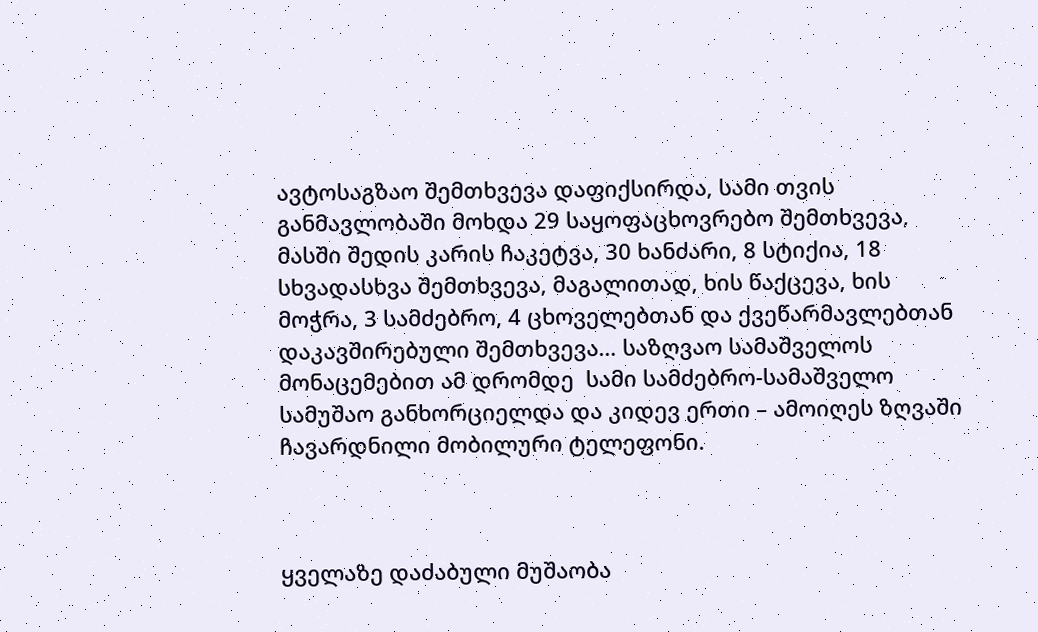ავტოსაგზაო შემთხვევა დაფიქსირდა, სამი თვის განმავლობაში მოხდა 29 საყოფაცხოვრებო შემთხვევა, მასში შედის კარის ჩაკეტვა, 30 ხანძარი, 8 სტიქია, 18 სხვადასხვა შემთხვევა, მაგალითად, ხის წაქცევა, ხის მოჭრა, 3 სამძებრო, 4 ცხოველებთან და ქვეწარმავლებთან დაკავშირებული შემთხვევა… საზღვაო სამაშველოს მონაცემებით ამ დრომდე  სამი სამძებრო-სამაშველო სამუშაო განხორციელდა და კიდევ ერთი – ამოიღეს ზღვაში ჩავარდნილი მობილური ტელეფონი.



ყველაზე დაძაბული მუშაობა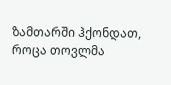ზამთარში ჰქონდათ, როცა თოვლმა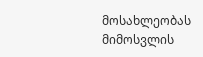მოსახლეობას მიმოსვლის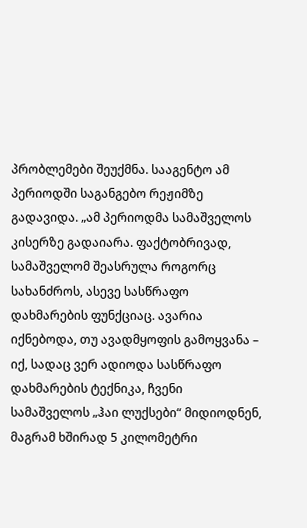პრობლემები შეუქმნა. სააგენტო ამ პერიოდში საგანგებო რეჟიმზე გადავიდა. „ამ პერიოდმა სამაშველოს კისერზე გადაიარა. ფაქტობრივად, სამაშველომ შეასრულა როგორც სახანძროს, ასევე სასწრაფო დახმარების ფუნქციაც. ავარია იქნებოდა, თუ ავადმყოფის გამოყვანა – იქ, სადაც ვერ ადიოდა სასწრაფო დახმარების ტექნიკა, ჩვენი სამაშველოს „ჰაი ლუქსები“ მიდიოდნენ, მაგრამ ხშირად 5 კილომეტრი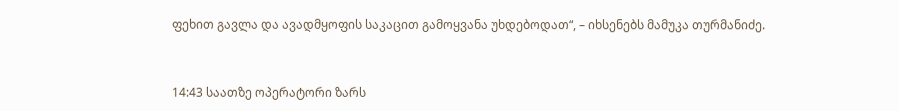ფეხით გავლა და ავადმყოფის საკაცით გამოყვანა უხდებოდათ“, – იხსენებს მამუკა თურმანიძე.



14:43 საათზე ოპერატორი ზარს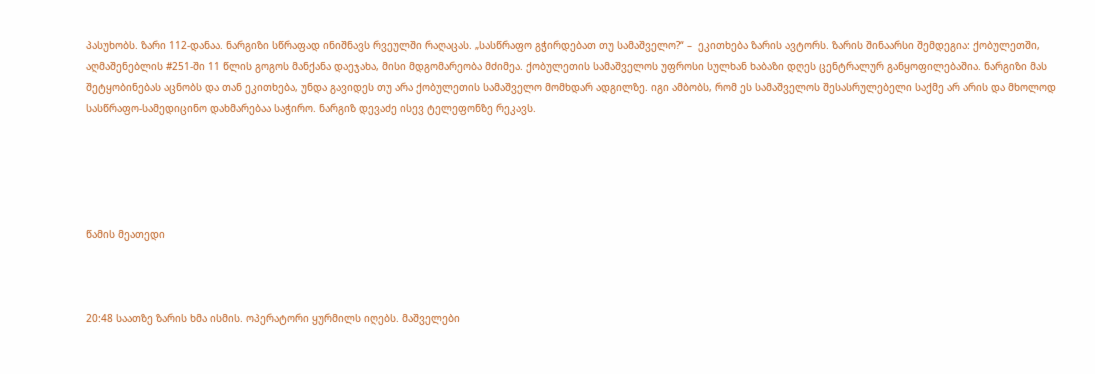პასუხობს. ზარი 112-დანაა. ნარგიზი სწრაფად ინიშნავს რვეულში რაღაცას. „სასწრაფო გჭირდებათ თუ სამაშველო?“ –  ეკითხება ზარის ავტორს. ზარის შინაარსი შემდეგია: ქობულეთში, აღმაშენებლის #251-ში 11 წლის გოგოს მანქანა დაეჯახა, მისი მდგომარეობა მძიმეა. ქობულეთის სამაშველოს უფროსი სულხან ხაბაზი დღეს ცენტრალურ განყოფილებაშია. ნარგიზი მას შეტყობინებას აცნობს და თან ეკითხება, უნდა გავიდეს თუ არა ქობულეთის სამაშველო მომხდარ ადგილზე. იგი ამბობს, რომ ეს სამაშველოს შესასრულებელი საქმე არ არის და მხოლოდ სასწრაფო-სამედიცინო დახმარებაა საჭირო. ნარგიზ დევაძე ისევ ტელეფონზე რეკავს.





წამის მეათედი



20:48 საათზე ზარის ხმა ისმის. ოპერატორი ყურმილს იღებს. მაშველები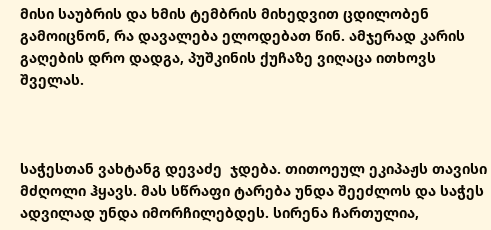მისი საუბრის და ხმის ტემბრის მიხედვით ცდილობენ გამოიცნონ, რა დავალება ელოდებათ წინ. ამჯერად კარის გაღების დრო დადგა, პუშკინის ქუჩაზე ვიღაცა ითხოვს შველას.



საჭესთან ვახტანგ დევაძე  ჯდება. თითოეულ ეკიპაჟს თავისი მძღოლი ჰყავს. მას სწრაფი ტარება უნდა შეეძლოს და საჭეს ადვილად უნდა იმორჩილებდეს. სირენა ჩართულია,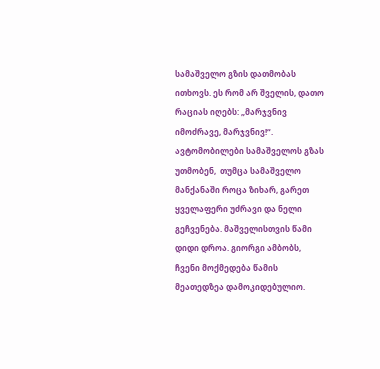სამაშველო გზის დათმობას ითხოვს. ეს რომ არ შველის, დათო რაციას იღებს: „მარჯვნივ იმოძრავე, მარჯვნივ!“. ავტომობილები სამაშველოს გზას უთმობენ,  თუმცა სამაშველო მანქანაში როცა ზიხარ, გარეთ ყველაფერი უძრავი და ნელი გეჩვენება. მაშველისთვის წამი დიდი დროა. გიორგი ამბობს, ჩვენი მოქმედება წამის მეათედზეა დამოკიდებულიო.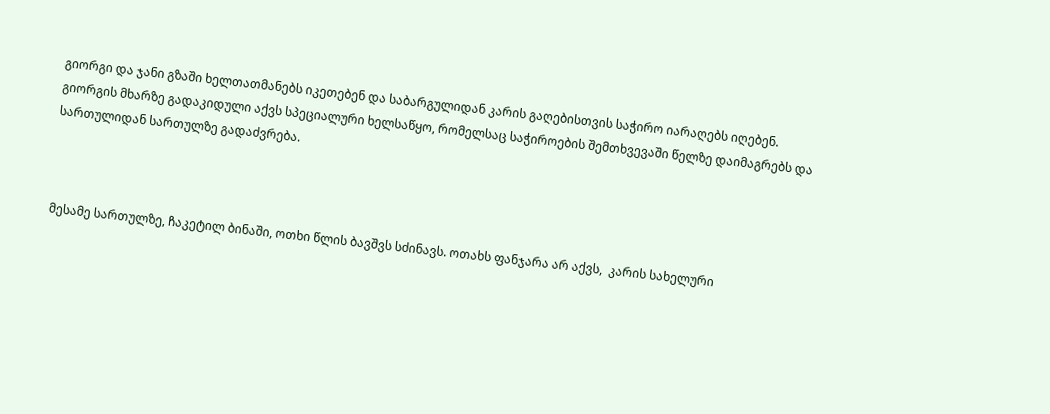გიორგი და ჯანი გზაში ხელთათმანებს იკეთებენ და საბარგულიდან კარის გაღებისთვის საჭირო იარაღებს იღებენ. გიორგის მხარზე გადაკიდული აქვს სპეციალური ხელსაწყო, რომელსაც საჭიროების შემთხვევაში წელზე დაიმაგრებს და სართულიდან სართულზე გადაძვრება.



მესამე სართულზე, ჩაკეტილ ბინაში, ოთხი წლის ბავშვს სძინავს. ოთახს ფანჯარა არ აქვს,  კარის სახელური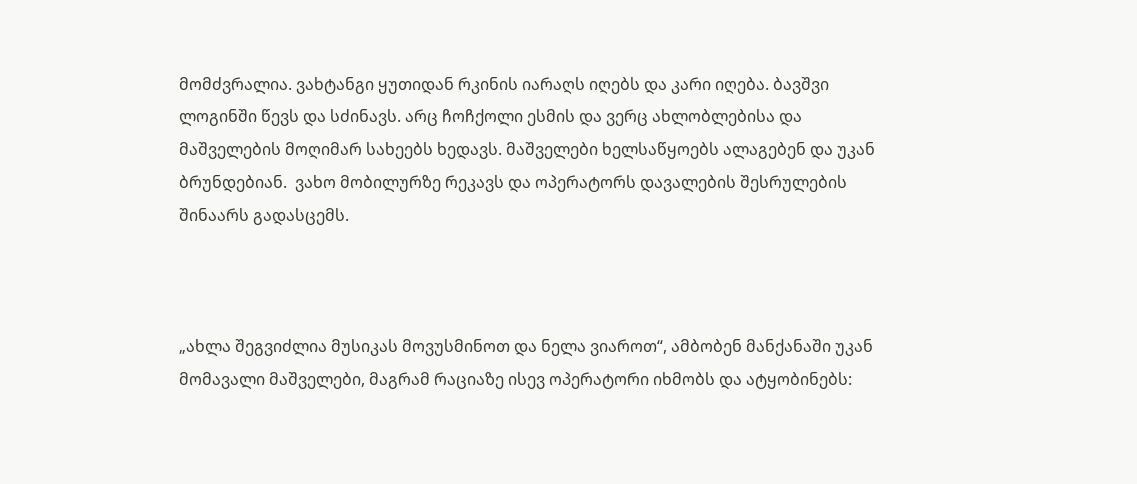მომძვრალია. ვახტანგი ყუთიდან რკინის იარაღს იღებს და კარი იღება. ბავშვი ლოგინში წევს და სძინავს. არც ჩოჩქოლი ესმის და ვერც ახლობლებისა და მაშველების მოღიმარ სახეებს ხედავს. მაშველები ხელსაწყოებს ალაგებენ და უკან ბრუნდებიან.  ვახო მობილურზე რეკავს და ოპერატორს დავალების შესრულების შინაარს გადასცემს.



„ახლა შეგვიძლია მუსიკას მოვუსმინოთ და ნელა ვიაროთ“, ამბობენ მანქანაში უკან მომავალი მაშველები, მაგრამ რაციაზე ისევ ოპერატორი იხმობს და ატყობინებს: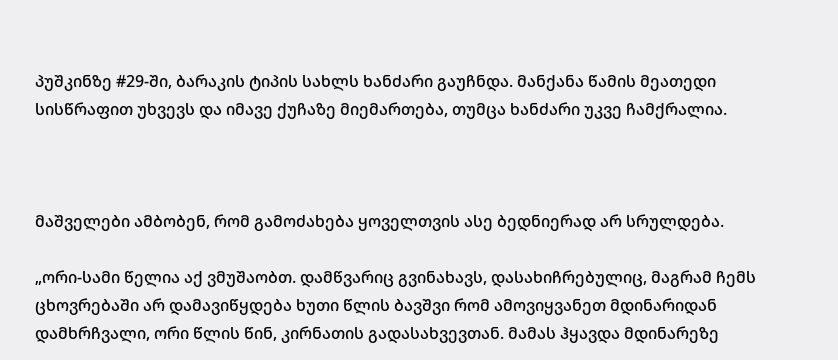პუშკინზე #29-ში, ბარაკის ტიპის სახლს ხანძარი გაუჩნდა. მანქანა წამის მეათედი სისწრაფით უხვევს და იმავე ქუჩაზე მიემართება, თუმცა ხანძარი უკვე ჩამქრალია.



მაშველები ამბობენ, რომ გამოძახება ყოველთვის ასე ბედნიერად არ სრულდება.

„ორი-სამი წელია აქ ვმუშაობთ. დამწვარიც გვინახავს, დასახიჩრებულიც, მაგრამ ჩემს ცხოვრებაში არ დამავიწყდება ხუთი წლის ბავშვი რომ ამოვიყვანეთ მდინარიდან დამხრჩვალი, ორი წლის წინ, კირნათის გადასახვევთან. მამას ჰყავდა მდინარეზე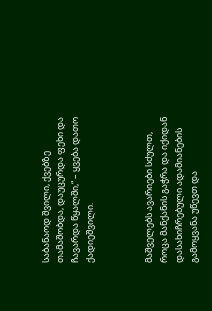საბანაოდ შვილი, ქვებზე თამაშობდა, დაუცურდა ფეხი და ჩავარდა წყალში,“ – ყვება დათო ქადიეშვილი.



მაშველებს ავარიები სძულთ, როცა მანქანის გაჭრა და იქიდან დასახიჩრებული ადამიანების გამოყვანა უწევთ და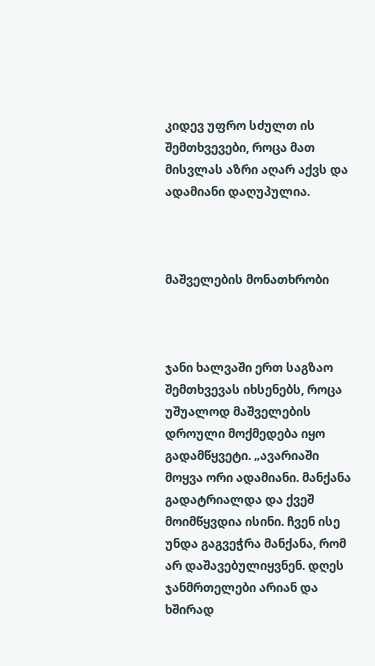კიდევ უფრო სძულთ ის შემთხვევები, როცა მათ მისვლას აზრი აღარ აქვს და ადამიანი დაღუპულია.



მაშველების მონათხრობი



ჯანი ხალვაში ერთ საგზაო შემთხვევას იხსენებს, როცა უშუალოდ მაშველების დროული მოქმედება იყო გადამწყვეტი. „ავარიაში მოყვა ორი ადამიანი. მანქანა გადატრიალდა და ქვეშ მოიმწყვდია ისინი. ჩვენ ისე უნდა გაგვეჭრა მანქანა, რომ არ დაშავებულიყვნენ. დღეს ჯანმრთელები არიან და ხშირად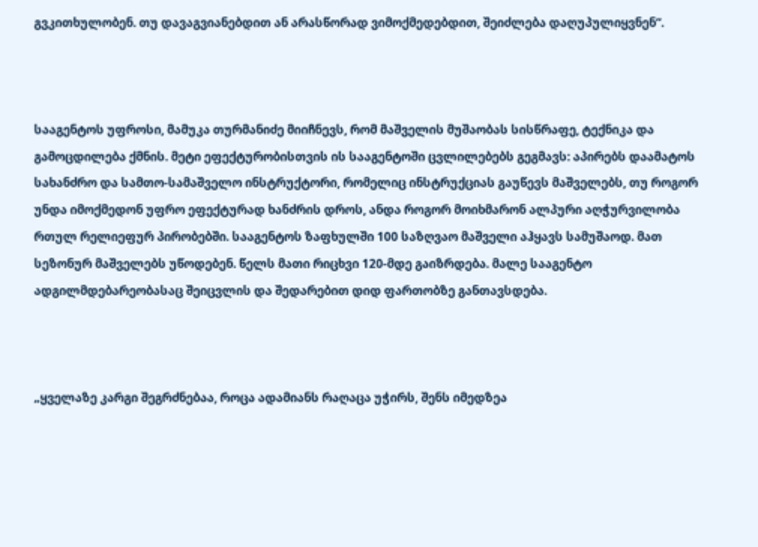გვკითხულობენ. თუ დავაგვიანებდით ან არასწორად ვიმოქმედებდით, შეიძლება დაღუპულიყვნენ“.



სააგენტოს უფროსი, მამუკა თურმანიძე მიიჩნევს, რომ მაშველის მუშაობას სისწრაფე, ტექნიკა და გამოცდილება ქმნის. მეტი ეფექტურობისთვის ის სააგენტოში ცვლილებებს გეგმავს: აპირებს დაამატოს სახანძრო და სამთო-სამაშველო ინსტრუქტორი, რომელიც ინსტრუქციას გაუწევს მაშველებს, თუ როგორ უნდა იმოქმედონ უფრო ეფექტურად ხანძრის დროს, ანდა როგორ მოიხმარონ ალპური აღჭურვილობა რთულ რელიეფურ პირობებში. სააგენტოს ზაფხულში 100 საზღვაო მაშველი აჰყავს სამუშაოდ. მათ სეზონურ მაშველებს უწოდებენ. წელს მათი რიცხვი 120-მდე გაიზრდება. მალე სააგენტო ადგილმდებარეობასაც შეიცვლის და შედარებით დიდ ფართობზე განთავსდება.



„ყველაზე კარგი შეგრძნებაა, როცა ადამიანს რაღაცა უჭირს, შენს იმედზეა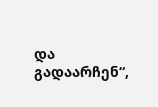და   გადაარჩენ“,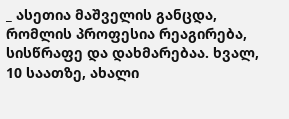_ ასეთია მაშველის განცდა, რომლის პროფესია რეაგირება, სისწრაფე და დახმარებაა. ხვალ, 10 საათზე, ახალი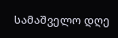სამაშველო დღე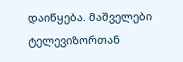დაიწყება. მაშველები ტელევიზორთან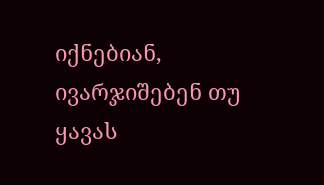იქნებიან, ივარჯიშებენ თუ ყავას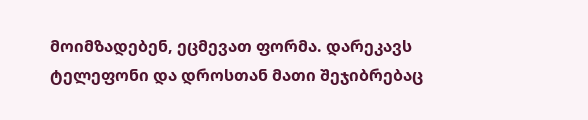მოიმზადებენ, ეცმევათ ფორმა. დარეკავს ტელეფონი და დროსთან მათი შეჯიბრებაც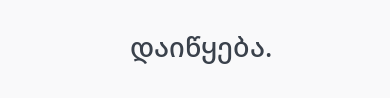დაიწყება.